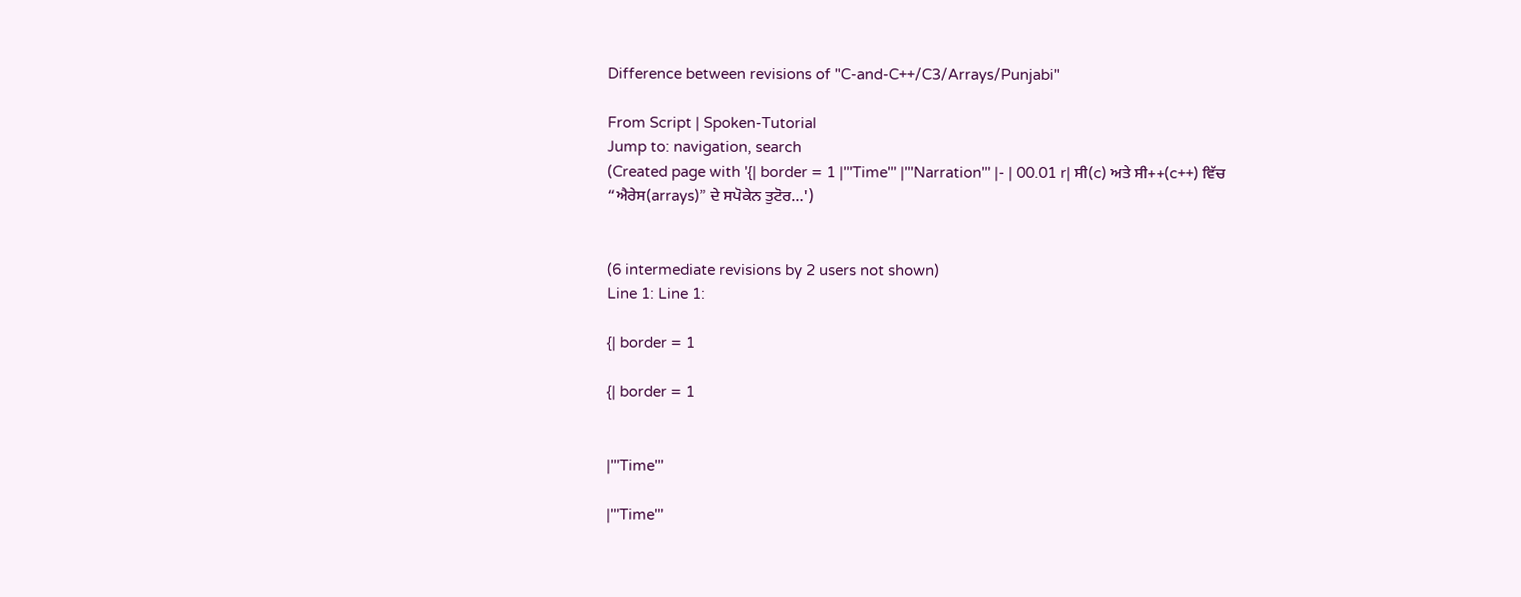Difference between revisions of "C-and-C++/C3/Arrays/Punjabi"

From Script | Spoken-Tutorial
Jump to: navigation, search
(Created page with '{| border = 1 |'''Time''' |'''Narration''' |- | 00.01 r| ਸੀ(c) ਅਤੇ ਸੀ++(c++) ਵਿੱਚ “ਐਰੇਸ(arrays)” ਦੇ ਸਪੋਕੇਨ ਤੁਟੋਰ…')


(6 intermediate revisions by 2 users not shown)
Line 1: Line 1:

{| border = 1

{| border = 1


|'''Time'''

|'''Time'''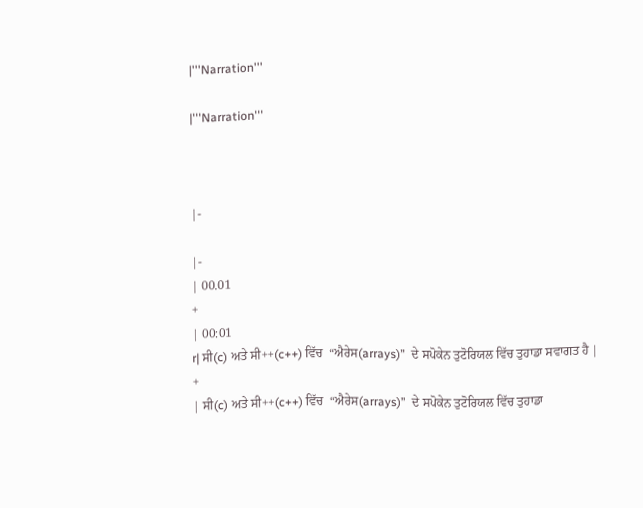|'''Narration'''

|'''Narration'''



|-

|-
| 00.01
+
| 00:01
r| ਸੀ(c) ਅਤੇ ਸੀ++(c++) ਵਿੱਚ  “ਐਰੇਸ(arrays)”  ਦੇ ਸਪੋਕੇਨ ਤੁਟੋਰਿਯਲ ਵਿੱਚ ਤੁਹਾਡਾ ਸਵਾਗਤ ਹੈ |
+
| ਸੀ(c) ਅਤੇ ਸੀ++(c++) ਵਿੱਚ  “ਐਰੇਸ(arrays)”  ਦੇ ਸਪੋਕੇਨ ਤੁਟੋਰਿਯਲ ਵਿੱਚ ਤੁਹਾਡਾ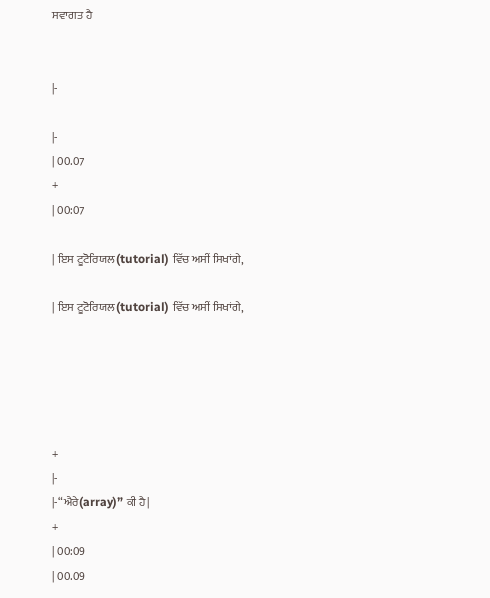ਸਵਾਗਤ ਹੈ


|-

|-
| 00.07
+
| 00:07

| ਇਸ ਟੂਟੋਰਿਯਲ(tutorial) ਵਿੱਚ ਅਸੀਂ ਸਿਖਾਂਗੇ,

| ਇਸ ਟੂਟੋਰਿਯਲ(tutorial) ਵਿੱਚ ਅਸੀਂ ਸਿਖਾਂਗੇ,





+
|-
|-“ਐਰੇ(array)” ਕੀ ਹੈ|
+
| 00:09
| 00.09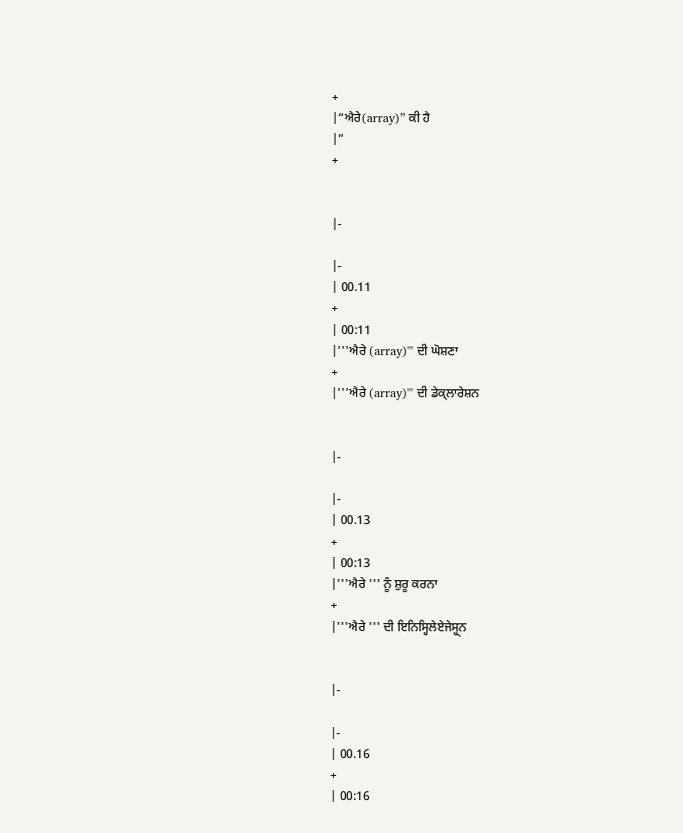+
|“ਐਰੇ(array)” ਕੀ ਹੈ
|”
+


|-

|-
| 00.11
+
| 00:11
|'''ਐਰੇ (array)''' ਦੀ ਘੋਸ਼ਣਾ
+
|'''ਐਰੇ (array)''' ਦੀ ਡੇਕ੍ਲਾਰੇਸ਼ਨ


|-

|-
| 00.13
+
| 00:13
|'''ਐਰੇ ''' ਨੂੰ ਸ਼ੁਰੂ ਕਰਨਾ
+
|'''ਐਰੇ ''' ਦੀ ਇਨਿਸ੍ਹਿਲੇਏਜੇਸ੍ਹ੍ਨ


|-

|-
| 00.16
+
| 00:16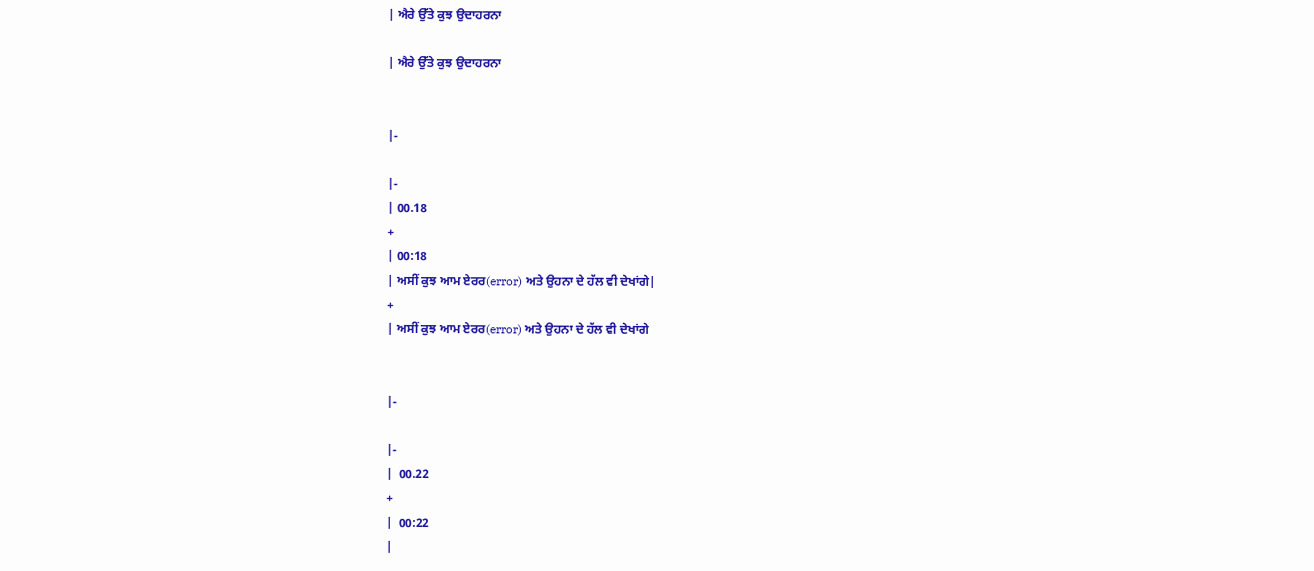| ਐਰੇ ਉੱਤੇ ਕੁਝ ਉਦਾਹਰਨਾ

| ਐਰੇ ਉੱਤੇ ਕੁਝ ਉਦਾਹਰਨਾ


|-

|-
| 00.18
+
| 00:18
| ਅਸੀਂ ਕੁਝ ਆਮ ਏਰਰ(error) ਅਤੇ ਉਹਨਾ ਦੇ ਹੱਲ ਵੀ ਦੇਖਾਂਗੇ|
+
| ਅਸੀਂ ਕੁਝ ਆਮ ਏਰਰ(error) ਅਤੇ ਉਹਨਾ ਦੇ ਹੱਲ ਵੀ ਦੇਖਾਂਗੇ


|-

|-
|  00.22
+
|  00:22
|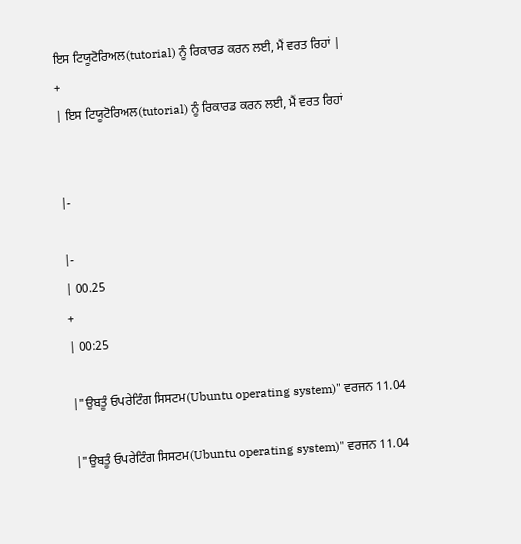ਇਸ ਟਿਯੂਟੋਰਿਅਲ(tutorial) ਨੂੰ ਰਿਕਾਰਡ ਕਰਨ ਲਈ, ਮੈਂ ਵਰਤ ਰਿਹਾਂ |
+
| ਇਸ ਟਿਯੂਟੋਰਿਅਲ(tutorial) ਨੂੰ ਰਿਕਾਰਡ ਕਰਨ ਲਈ, ਮੈਂ ਵਰਤ ਰਿਹਾਂ


|-

|-
| 00.25
+
| 00:25

|"ਉਬਤੂੰ ਓਪਰੇਟਿੰਗ ਸਿਸਟਮ(Ubuntu operating system)" ਵਰਜਨ 11.04

|"ਉਬਤੂੰ ਓਪਰੇਟਿੰਗ ਸਿਸਟਮ(Ubuntu operating system)" ਵਰਜਨ 11.04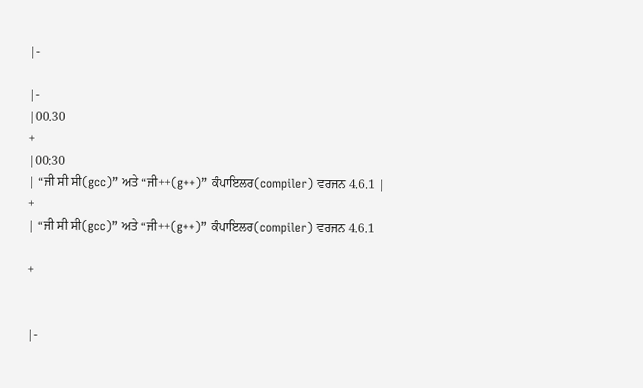|-

|-
|00.30
+
|00:30
| “ਜੀ ਸੀ ਸੀ(gcc)” ਅਤੇ “ਜੀ++(g++)” ਕੰਪਾਇਲਰ(compiler) ਵਰਜਨ 4.6.1 |
+
| “ਜੀ ਸੀ ਸੀ(gcc)” ਅਤੇ “ਜੀ++(g++)” ਕੰਪਾਇਲਰ(compiler) ਵਰਜਨ 4.6.1

+


|-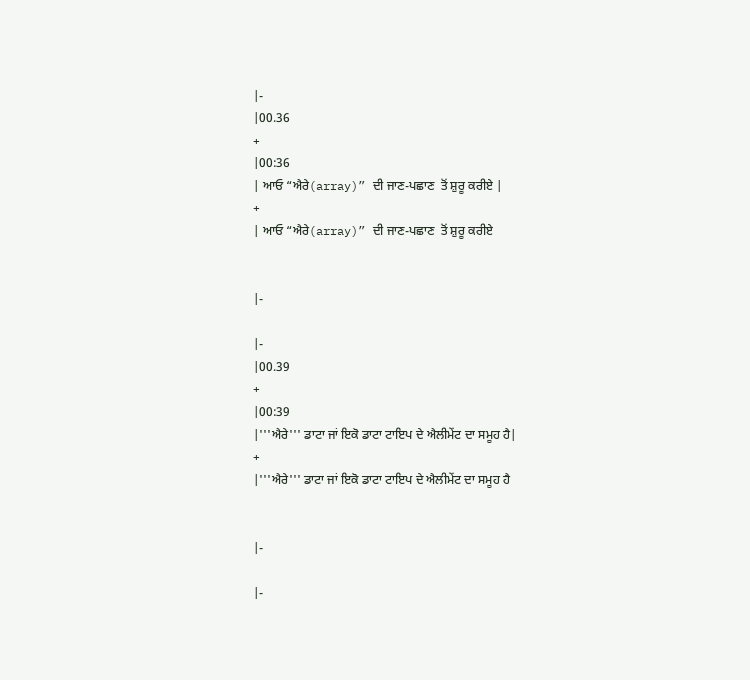|-
|00.36
+
|00:36
| ਆਓ “ਐਰੇ(array)” ਦੀ ਜਾਣ-ਪਛਾਣ  ਤੋਂ ਸ਼ੁਰੂ ਕਰੀਏ |
+
| ਆਓ “ਐਰੇ(array)” ਦੀ ਜਾਣ-ਪਛਾਣ  ਤੋਂ ਸ਼ੁਰੂ ਕਰੀਏ


|-

|-
|00.39
+
|00:39
|'''ਐਰੇ''' ਡਾਟਾ ਜਾਂ ਇਕੋ ਡਾਟਾ ਟਾਇਪ ਦੇ ਐਲੀਮੇਂਟ ਦਾ ਸਮੂਹ ਹੈ|
+
|'''ਐਰੇ''' ਡਾਟਾ ਜਾਂ ਇਕੋ ਡਾਟਾ ਟਾਇਪ ਦੇ ਐਲੀਮੇਂਟ ਦਾ ਸਮੂਹ ਹੈ


|-

|-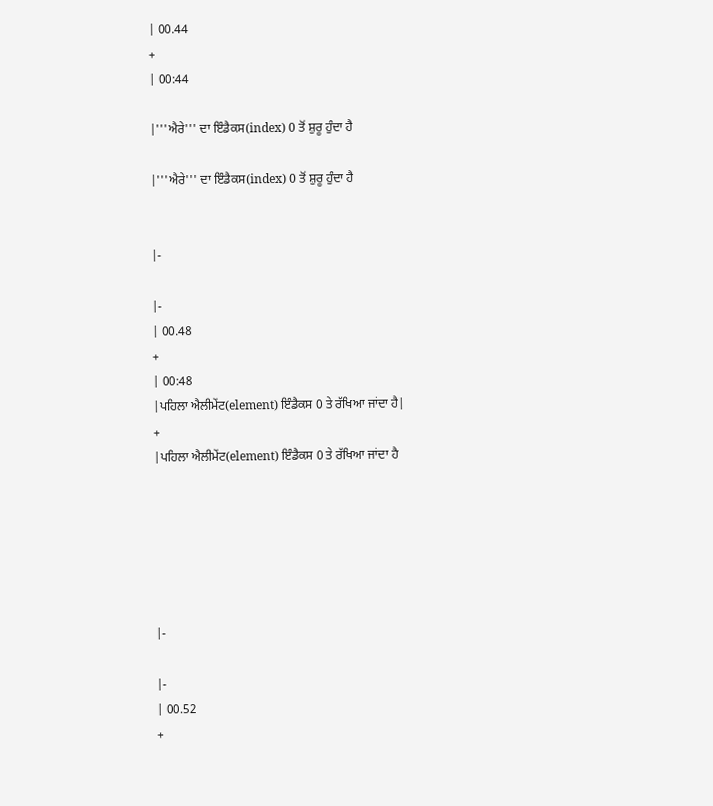| 00.44
+
| 00:44

|'''ਐਰੇ''' ਦਾ ਇੰਡੈਕਸ(index) 0 ਤੋਂ ਸ਼ੁਰੂ ਹੁੰਦਾ ਹੈ

|'''ਐਰੇ''' ਦਾ ਇੰਡੈਕਸ(index) 0 ਤੋਂ ਸ਼ੁਰੂ ਹੁੰਦਾ ਹੈ


|-

|-
| 00.48
+
| 00:48
|ਪਹਿਲਾ ਐਲੀਮੇਂਟ(element) ਇੰਡੈਕਸ 0 ਤੇ ਰੱਖਿਆ ਜਾਂਦਾ ਹੈ|
+
|ਪਹਿਲਾ ਐਲੀਮੇਂਟ(element) ਇੰਡੈਕਸ 0 ਤੇ ਰੱਖਿਆ ਜਾਂਦਾ ਹੈ






|-

|-
| 00.52
+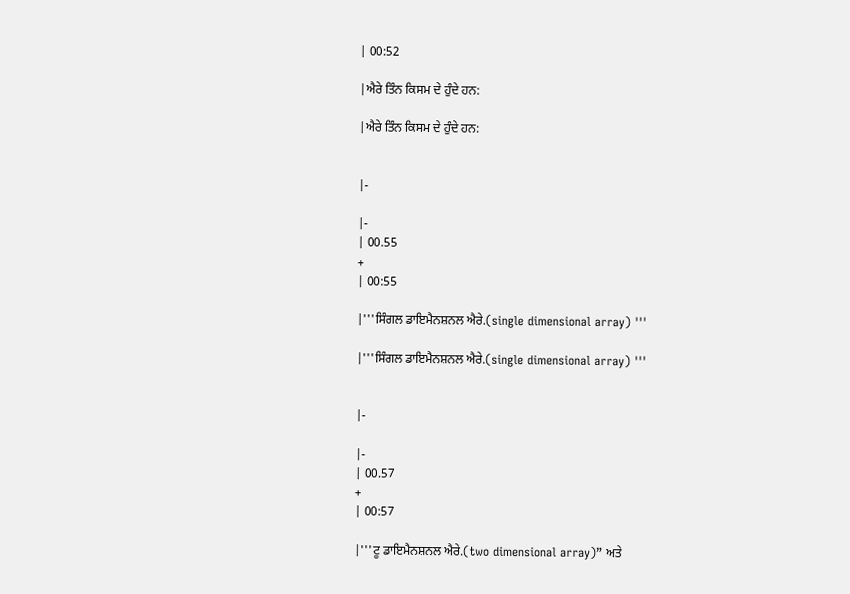| 00:52

|ਐਰੇ ਤਿੰਨ ਕਿਸਮ ਦੇ ਹੁੰਦੇ ਹਨ:

|ਐਰੇ ਤਿੰਨ ਕਿਸਮ ਦੇ ਹੁੰਦੇ ਹਨ:


|-

|-
| 00.55
+
| 00:55

|'''ਸਿੰਗਲ ਡਾਇਮੈਨਸ਼ਨਲ ਐਰੇ.(single dimensional array) '''

|'''ਸਿੰਗਲ ਡਾਇਮੈਨਸ਼ਨਲ ਐਰੇ.(single dimensional array) '''


|-

|-
| 00.57
+
| 00:57

|'''ਟੂ ਡਾਇਮੈਨਸ਼ਨਲ ਐਰੇ.(two dimensional array)” ਅਤੇ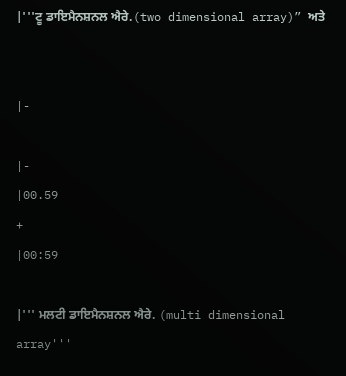|'''ਟੂ ਡਾਇਮੈਨਸ਼ਨਲ ਐਰੇ.(two dimensional array)” ਅਤੇ


|-

|-
|00.59
+
|00:59

|''' ਮਲਟੀ ਡਾਇਮੈਨਸ਼ਨਲ ਐਰੇ. (multi dimensional array'''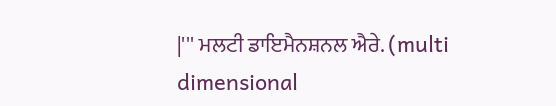|''' ਮਲਟੀ ਡਾਇਮੈਨਸ਼ਨਲ ਐਰੇ. (multi dimensional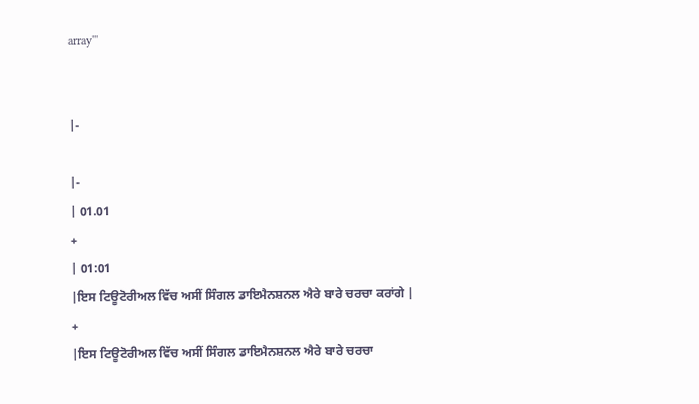array'''


|-

|-
| 01.01
+
| 01:01
|ਇਸ ਟਿਊਟੋਰੀਅਲ ਵਿੱਚ ਅਸੀਂ ਸਿੰਗਲ ਡਾਇਮੈਨਸ਼ਨਲ ਐਰੇ ਬਾਰੇ ਚਰਚਾ ਕਰਾਂਗੇ |
+
|ਇਸ ਟਿਊਟੋਰੀਅਲ ਵਿੱਚ ਅਸੀਂ ਸਿੰਗਲ ਡਾਇਮੈਨਸ਼ਨਲ ਐਰੇ ਬਾਰੇ ਚਰਚਾ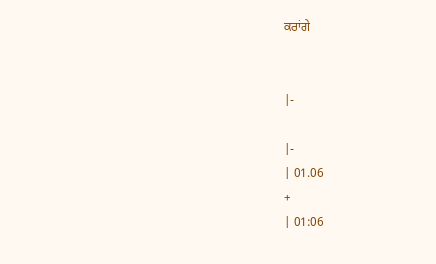ਕਰਾਂਗੇ


|-

|-
| 01.06
+
| 01:06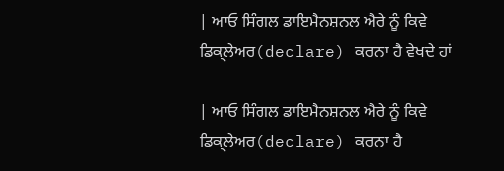| ਆਓ ਸਿੰਗਲ ਡਾਇਮੈਨਸ਼ਨਲ ਐਰੇ ਨੂੰ ਕਿਵੇ ਡਿਕ੍ਲੇਅਰ(declare) ਕਰਨਾ ਹੈ ਵੇਖਦੇ ਹਾਂ

| ਆਓ ਸਿੰਗਲ ਡਾਇਮੈਨਸ਼ਨਲ ਐਰੇ ਨੂੰ ਕਿਵੇ ਡਿਕ੍ਲੇਅਰ(declare) ਕਰਨਾ ਹੈ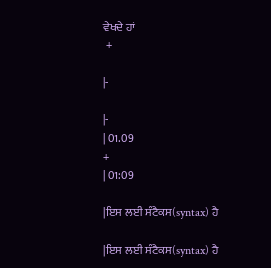ਵੇਖਦੇ ਹਾਂ
 +

|-

|-
| 01.09
+
| 01:09

|ਇਸ ਲਈ ਸੰਟੈਕਸ(syntax) ਹੈ

|ਇਸ ਲਈ ਸੰਟੈਕਸ(syntax) ਹੈ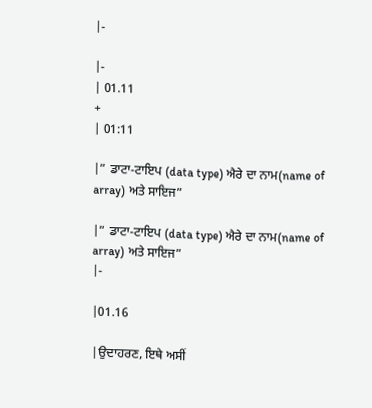|-

|-
| 01.11
+
| 01:11

|” ਡਾਟਾ-ਟਾਇਪ (data type) ਐਰੇ ਦਾ ਨਾਮ(name of array) ਅਤੇ ਸਾਇਜ”

|” ਡਾਟਾ-ਟਾਇਪ (data type) ਐਰੇ ਦਾ ਨਾਮ(name of array) ਅਤੇ ਸਾਇਜ”
|-

|01.16

|ਉਦਾਹਰਣ, ਇਥੇ ਅਸੀਂ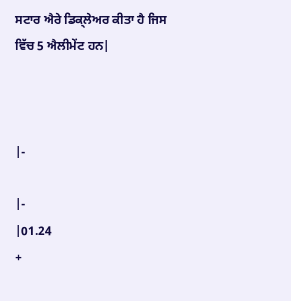ਸਟਾਰ ਐਰੇ ਡਿਕ੍ਲੇਅਰ ਕੀਤਾ ਹੈ ਜਿਸ ਵਿੱਚ 5 ਐਲੀਮੇਂਟ ਹਨ|



|-

|-
|01.24
+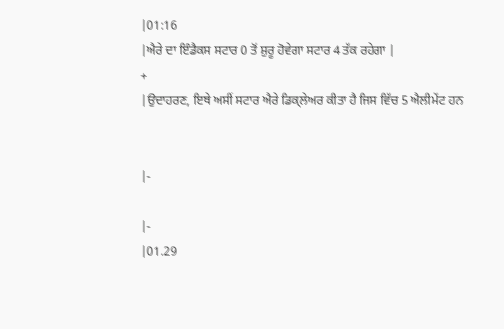|01:16
|ਐਰੇ ਦਾ ਇੰਡੈਕਸ ਸਟਾਰ 0 ਤੋਂ ਸ਼ੁਰੂ ਹੋਵੇਗਾ ਸਟਾਰ 4 ਤੱਕ ਰਹੇਗਾ |
+
|ਉਦਾਹਰਣ, ਇਥੇ ਅਸੀਂ ਸਟਾਰ ਐਰੇ ਡਿਕ੍ਲੇਅਰ ਕੀਤਾ ਹੈ ਜਿਸ ਵਿੱਚ 5 ਐਲੀਮੇਂਟ ਹਨ


|-

|-
|01.29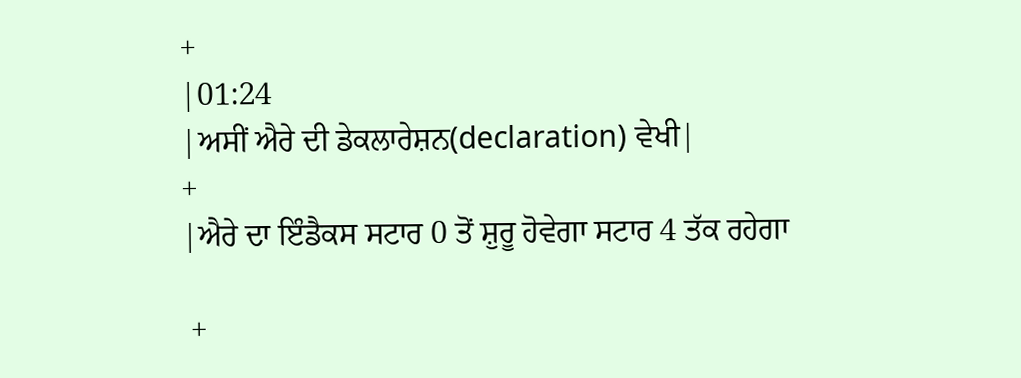+
|01:24
|ਅਸੀਂ ਐਰੇ ਦੀ ਡੇਕਲਾਰੇਸ਼ਨ(declaration) ਵੇਖੀ|
+
|ਐਰੇ ਦਾ ਇੰਡੈਕਸ ਸਟਾਰ 0 ਤੋਂ ਸ਼ੁਰੂ ਹੋਵੇਗਾ ਸਟਾਰ 4 ਤੱਕ ਰਹੇਗਾ

 +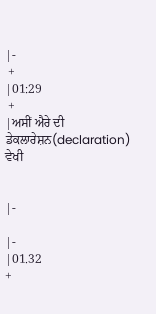|-
 +
|01:29
 +
|ਅਸੀਂ ਐਰੇ ਦੀ ਡੇਕਲਾਰੇਸ਼ਨ(declaration) ਵੇਖੀ


|-

|-
|01.32
+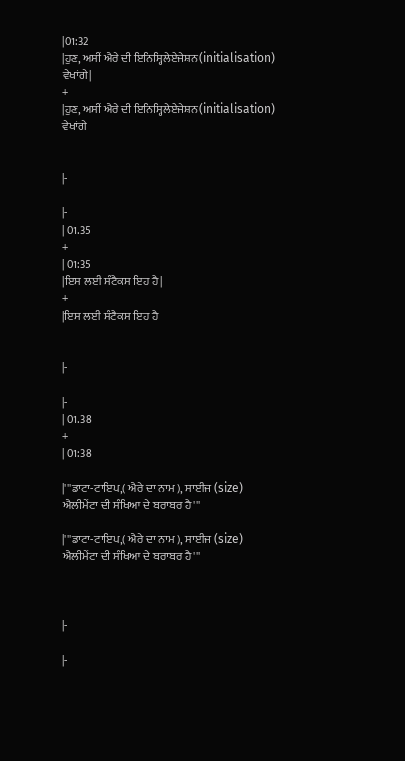|01:32
|ਹੁਣ, ਅਸੀਂ ਐਰੇ ਦੀ ਇਨਿਸ੍ਹਿਲੇਏਜੇਸ਼ਨ(initialisation) ਵੇਖਾਂਗੇ|
+
|ਹੁਣ, ਅਸੀਂ ਐਰੇ ਦੀ ਇਨਿਸ੍ਹਿਲੇਏਜੇਸ਼ਨ(initialisation) ਵੇਖਾਂਗੇ


|-

|-
| 01.35
+
| 01:35
|ਇਸ ਲਈ ਸੰਟੈਕਸ ਇਹ ਹੈ|
+
|ਇਸ ਲਈ ਸੰਟੈਕਸ ਇਹ ਹੈ


|-

|-
| 01.38
+
| 01:38

|'''ਡਾਟਾ-ਟਾਇਪ,( ਐਰੇ ਦਾ ਨਾਮ ), ਸਾਈਜ (size) ਐਲੀਮੇਂਟਾ ਦੀ ਸੰਖਿਆ ਦੇ ਬਰਾਬਰ ਹੈ'''

|'''ਡਾਟਾ-ਟਾਇਪ,( ਐਰੇ ਦਾ ਨਾਮ ), ਸਾਈਜ (size) ਐਲੀਮੇਂਟਾ ਦੀ ਸੰਖਿਆ ਦੇ ਬਰਾਬਰ ਹੈ'''



|-

|-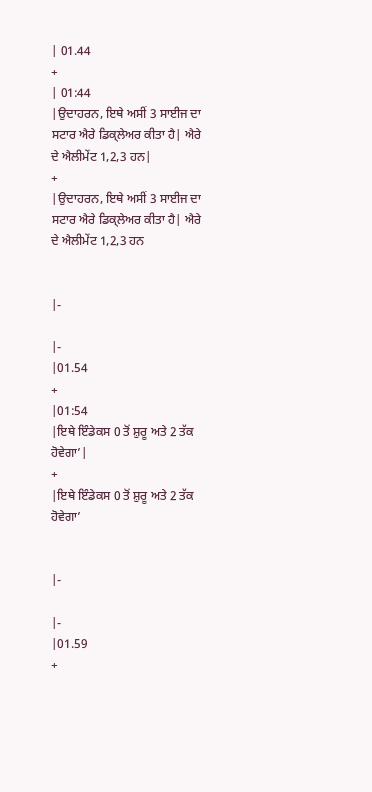| 01.44
+
| 01:44
|ਉਦਾਹਰਨ, ਇਥੇ ਅਸੀਂ 3 ਸਾਈਜ ਦਾ ਸਟਾਰ ਐਰੇ ਡਿਕ੍ਲੇਅਰ ਕੀਤਾ ਹੈ| ਐਰੇ ਦੇ ਐਲੀਮੇਂਟ 1,2,3 ਹਨ|
+
|ਉਦਾਹਰਨ, ਇਥੇ ਅਸੀਂ 3 ਸਾਈਜ ਦਾ ਸਟਾਰ ਐਰੇ ਡਿਕ੍ਲੇਅਰ ਕੀਤਾ ਹੈ| ਐਰੇ ਦੇ ਐਲੀਮੇਂਟ 1,2,3 ਹਨ


|-

|-
|01.54
+
|01:54
|ਇਥੇ ਇੰਡੇਕਸ 0 ਤੋਂ ਸ਼ੁਰੂ ਅਤੇ 2 ਤੱਕ ਹੋਵੇਗਾ’|
+
|ਇਥੇ ਇੰਡੇਕਸ 0 ਤੋਂ ਸ਼ੁਰੂ ਅਤੇ 2 ਤੱਕ ਹੋਵੇਗਾ’


|-

|-
|01.59
+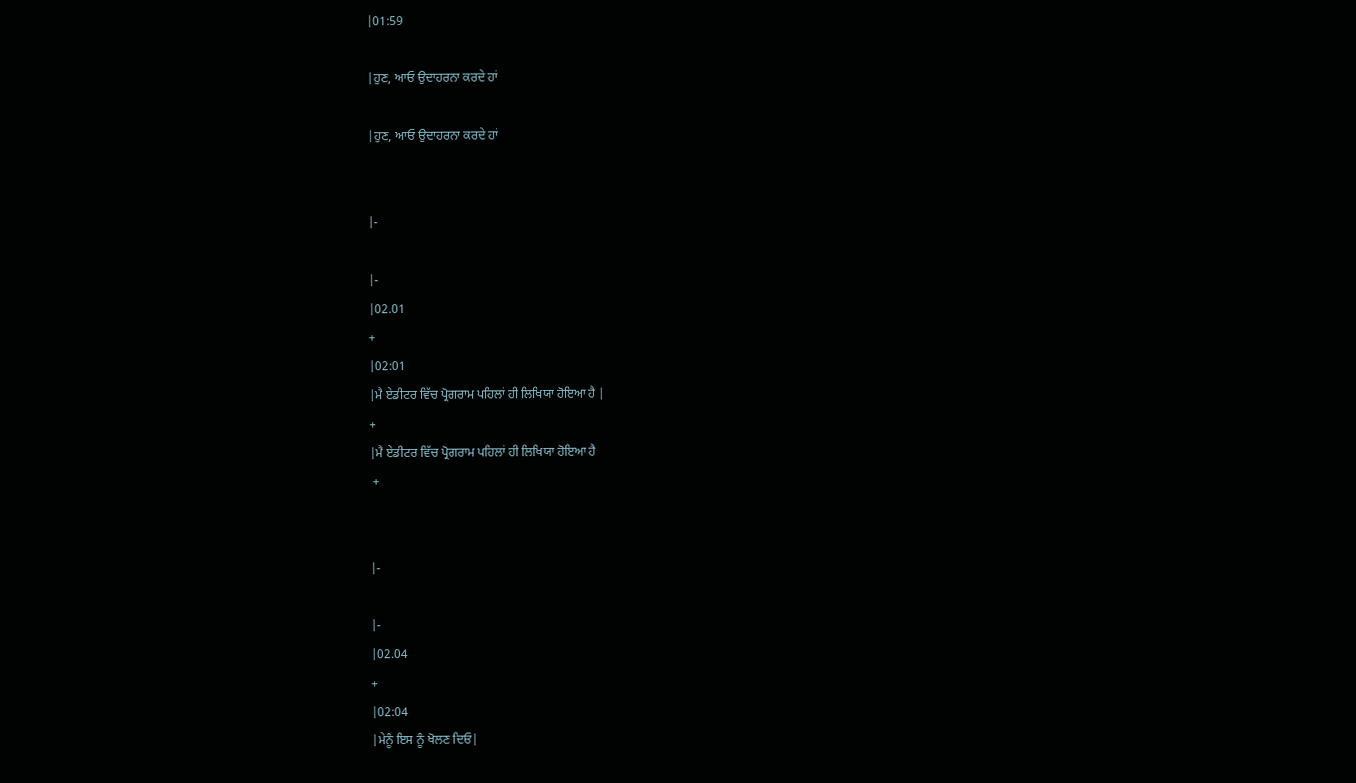|01:59

|ਹੁਣ, ਆਓ ਉਦਾਹਰਨਾ ਕਰਦੇ ਹਾਂ

|ਹੁਣ, ਆਓ ਉਦਾਹਰਨਾ ਕਰਦੇ ਹਾਂ


|-

|-
|02.01
+
|02:01
|ਮੈ ਏਡੀਟਰ ਵਿੱਚ ਪ੍ਰੋਗਰਾਮ ਪਹਿਲਾਂ ਹੀ ਲਿਖਿਯਾ ਹੋਇਆ ਹੈ |
+
|ਮੈ ਏਡੀਟਰ ਵਿੱਚ ਪ੍ਰੋਗਰਾਮ ਪਹਿਲਾਂ ਹੀ ਲਿਖਿਯਾ ਹੋਇਆ ਹੈ
 +


|-

|-
|02.04
+
|02:04
|ਮੇਨੂੰ ਇਸ ਨੂੰ ਖੋਲਣ ਦਿਓ|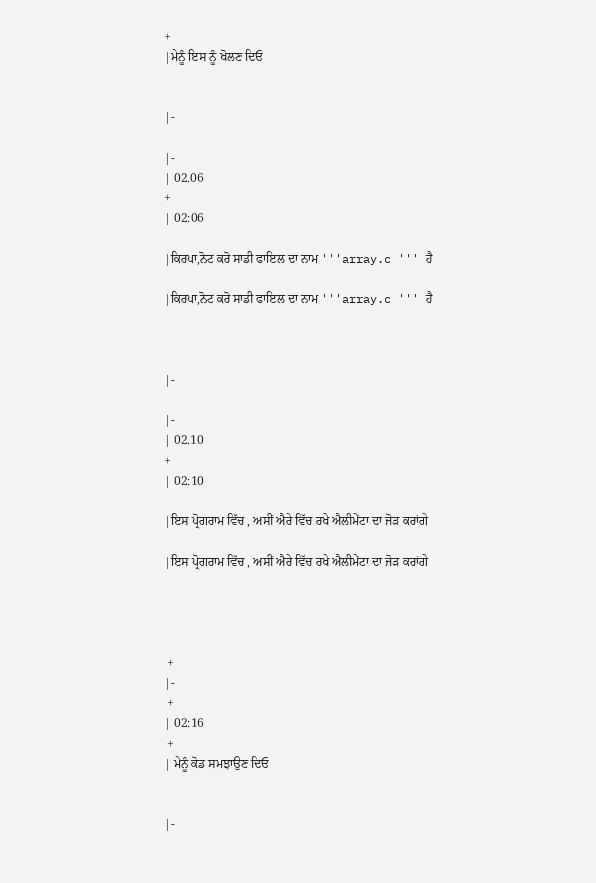+
|ਮੇਨੂੰ ਇਸ ਨੂੰ ਖੋਲਣ ਦਿਓ


|-

|-
| 02.06
+
| 02:06

|ਕਿਰਪਾ,ਨੋਟ ਕਰੋ ਸਾਡੀ ਫਾਇਲ ਦਾ ਨਾਮ '''array.c ''' ਹੈ

|ਕਿਰਪਾ,ਨੋਟ ਕਰੋ ਸਾਡੀ ਫਾਇਲ ਦਾ ਨਾਮ '''array.c ''' ਹੈ



|-

|-
| 02.10
+
| 02:10

|ਇਸ ਪ੍ਰੋਗਰਾਮ ਵਿੱਚ , ਅਸੀਂ ਐਰੇ ਵਿੱਚ ਰਖੇ ਐਲੀਮੇਂਟਾ ਦਾ ਜੋੜ ਕਰਾਂਗੇ

|ਇਸ ਪ੍ਰੋਗਰਾਮ ਵਿੱਚ , ਅਸੀਂ ਐਰੇ ਵਿੱਚ ਰਖੇ ਐਲੀਮੇਂਟਾ ਦਾ ਜੋੜ ਕਰਾਂਗੇ




 +
|-
 +
| 02:16
 +
| ਮੇਨੂੰ ਕੋਡ ਸਮਝਾਉਣ ਦਿਓ


|-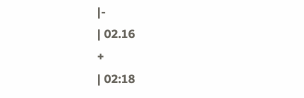|-
| 02.16
+
| 02:18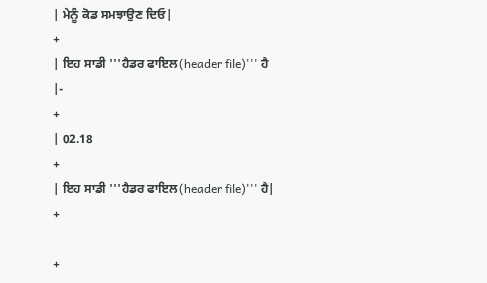| ਮੇਨੂੰ ਕੋਡ ਸਮਝਾਉਣ ਦਿਓ|
+
| ਇਹ ਸਾਡੀ '''ਹੈਡਰ ਫਾਇਲ(header file)''' ਹੈ
|-
+
| 02.18
+
| ਇਹ ਸਾਡੀ '''ਹੈਡਰ ਫਾਇਲ(header file)''' ਹੈ|
+

+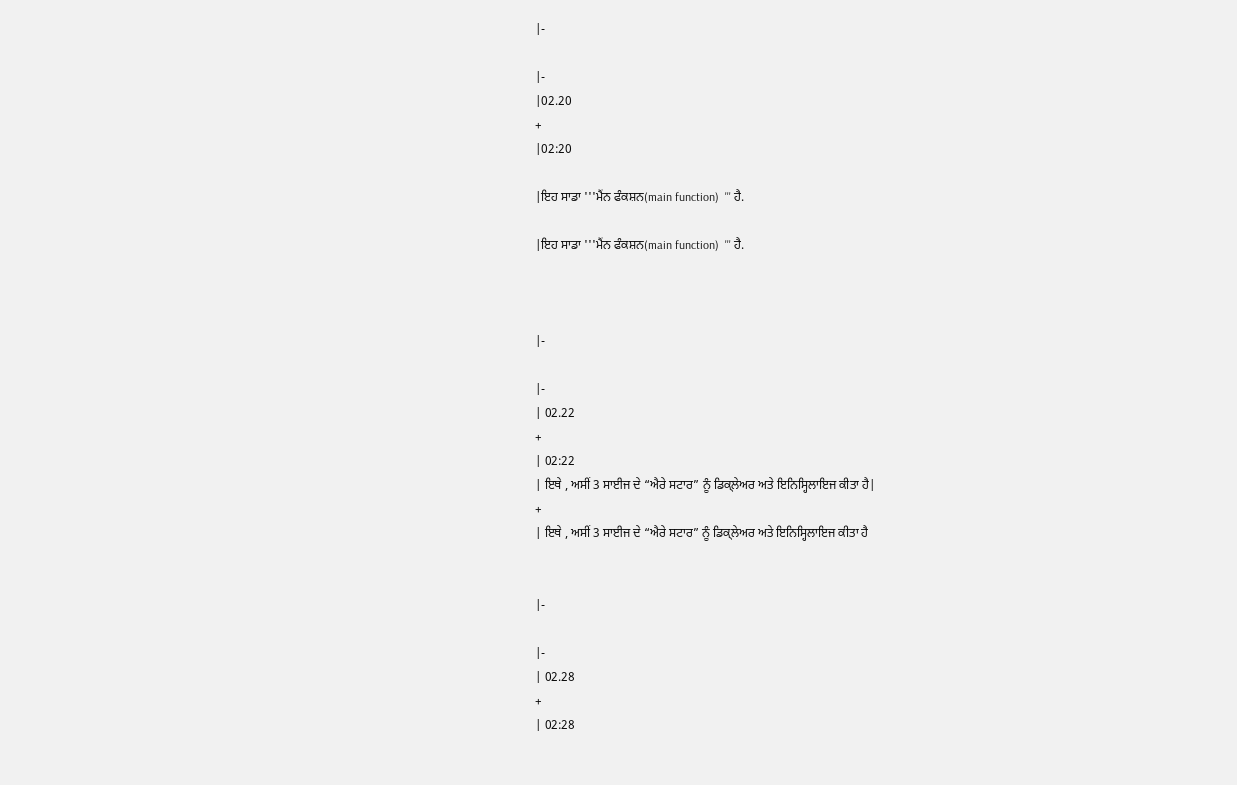|-

|-
|02.20
+
|02:20

|ਇਹ ਸਾਡਾ '''ਮੈਂਨ ਫੰਕਸ਼ਨ(main function)  ''' ਹੈ.

|ਇਹ ਸਾਡਾ '''ਮੈਂਨ ਫੰਕਸ਼ਨ(main function)  ''' ਹੈ.



|-

|-
| 02.22
+
| 02:22
| ਇਥੇ , ਅਸੀਂ 3 ਸਾਈਜ ਦੇ “ਐਰੇ ਸਟਾਰ” ਨੂੰ ਡਿਕ੍ਲੇਅਰ ਅਤੇ ਇਨਿਸ੍ਹਿਲਾਇਜ ਕੀਤਾ ਹੈ|
+
| ਇਥੇ , ਅਸੀਂ 3 ਸਾਈਜ ਦੇ “ਐਰੇ ਸਟਾਰ” ਨੂੰ ਡਿਕ੍ਲੇਅਰ ਅਤੇ ਇਨਿਸ੍ਹਿਲਾਇਜ ਕੀਤਾ ਹੈ


|-

|-
| 02.28
+
| 02:28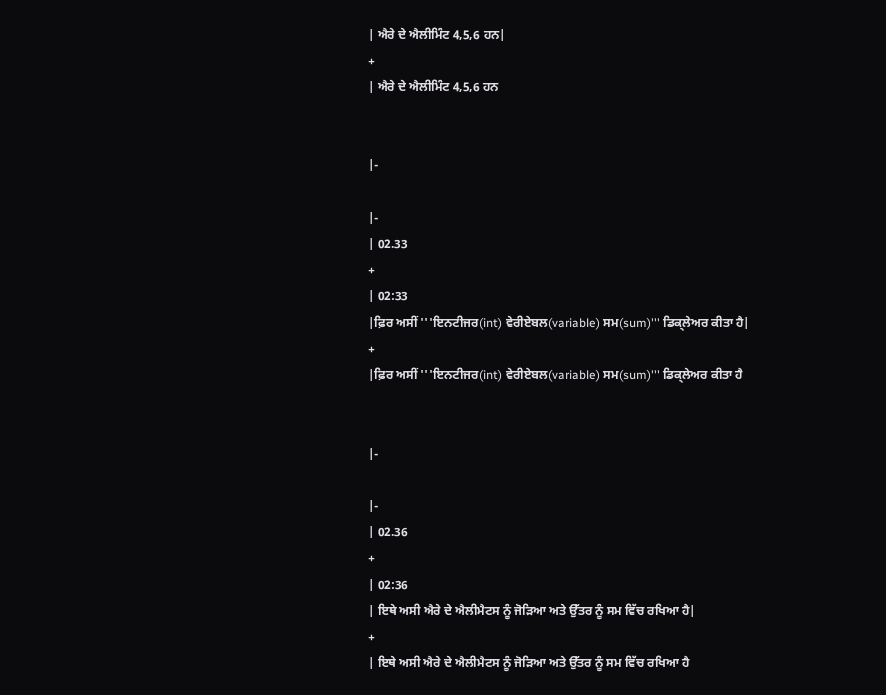| ਐਰੇ ਦੇ ਐਲੀਮਿੰਟ 4,5,6 ਹਨ|
+
| ਐਰੇ ਦੇ ਐਲੀਮਿੰਟ 4,5,6 ਹਨ


|-

|-
| 02.33
+
| 02:33
|ਫ਼ਿਰ ਅਸੀਂ '''ਇਨਟੀਜਰ(int) ਵੇਰੀਏਬਲ(variable) ਸਮ(sum)''' ਡਿਕ੍ਲੇਅਰ ਕੀਤਾ ਹੈ|
+
|ਫ਼ਿਰ ਅਸੀਂ '''ਇਨਟੀਜਰ(int) ਵੇਰੀਏਬਲ(variable) ਸਮ(sum)''' ਡਿਕ੍ਲੇਅਰ ਕੀਤਾ ਹੈ


|-

|-
| 02.36
+
| 02:36
| ਇਥੇ ਅਸੀ ਐਰੇ ਦੇ ਐਲੀਮੈਟਸ ਨੂੰ ਜੋੜਿਆ ਅਤੇ ਉੱਤਰ ਨੂੰ ਸਮ ਵਿੱਚ ਰਖਿਆ ਹੈ|
+
| ਇਥੇ ਅਸੀ ਐਰੇ ਦੇ ਐਲੀਮੈਟਸ ਨੂੰ ਜੋੜਿਆ ਅਤੇ ਉੱਤਰ ਨੂੰ ਸਮ ਵਿੱਚ ਰਖਿਆ ਹੈ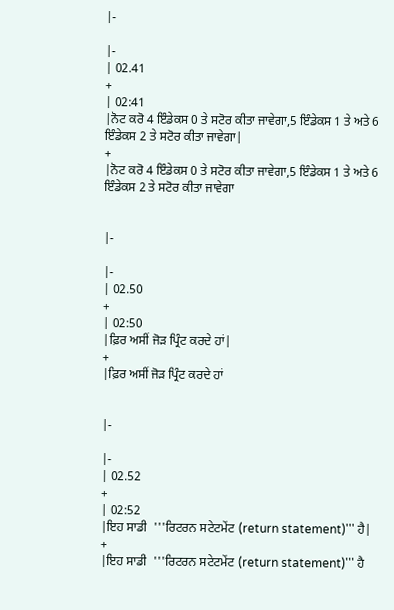|-

|-
| 02.41
+
| 02:41
|ਨੋਟ ਕਰੋ 4 ਇੰਡੇਕਸ 0 ਤੇ ਸਟੋਰ ਕੀਤਾ ਜਾਵੇਗਾ,5 ਇੰਡੇਕਸ 1 ਤੇ ਅਤੇ 6 ਇੰਡੇਕਸ 2 ਤੇ ਸਟੋਰ ਕੀਤਾ ਜਾਵੇਗਾ|
+
|ਨੋਟ ਕਰੋ 4 ਇੰਡੇਕਸ 0 ਤੇ ਸਟੋਰ ਕੀਤਾ ਜਾਵੇਗਾ,5 ਇੰਡੇਕਸ 1 ਤੇ ਅਤੇ 6 ਇੰਡੇਕਸ 2 ਤੇ ਸਟੋਰ ਕੀਤਾ ਜਾਵੇਗਾ


|-

|-
| 02.50
+
| 02:50
|ਫ਼ਿਰ ਅਸੀਂ ਜੋੜ ਪ੍ਰਿੰਟ ਕਰਦੇ ਹਾਂ|
+
|ਫ਼ਿਰ ਅਸੀਂ ਜੋੜ ਪ੍ਰਿੰਟ ਕਰਦੇ ਹਾਂ


|-

|-
| 02.52
+
| 02:52
|ਇਹ ਸਾਡੀ  '''ਰਿਟਰਨ ਸਟੇਟਮੇਂਟ (return statement)''' ਹੈ|
+
|ਇਹ ਸਾਡੀ  '''ਰਿਟਰਨ ਸਟੇਟਮੇਂਟ (return statement)''' ਹੈ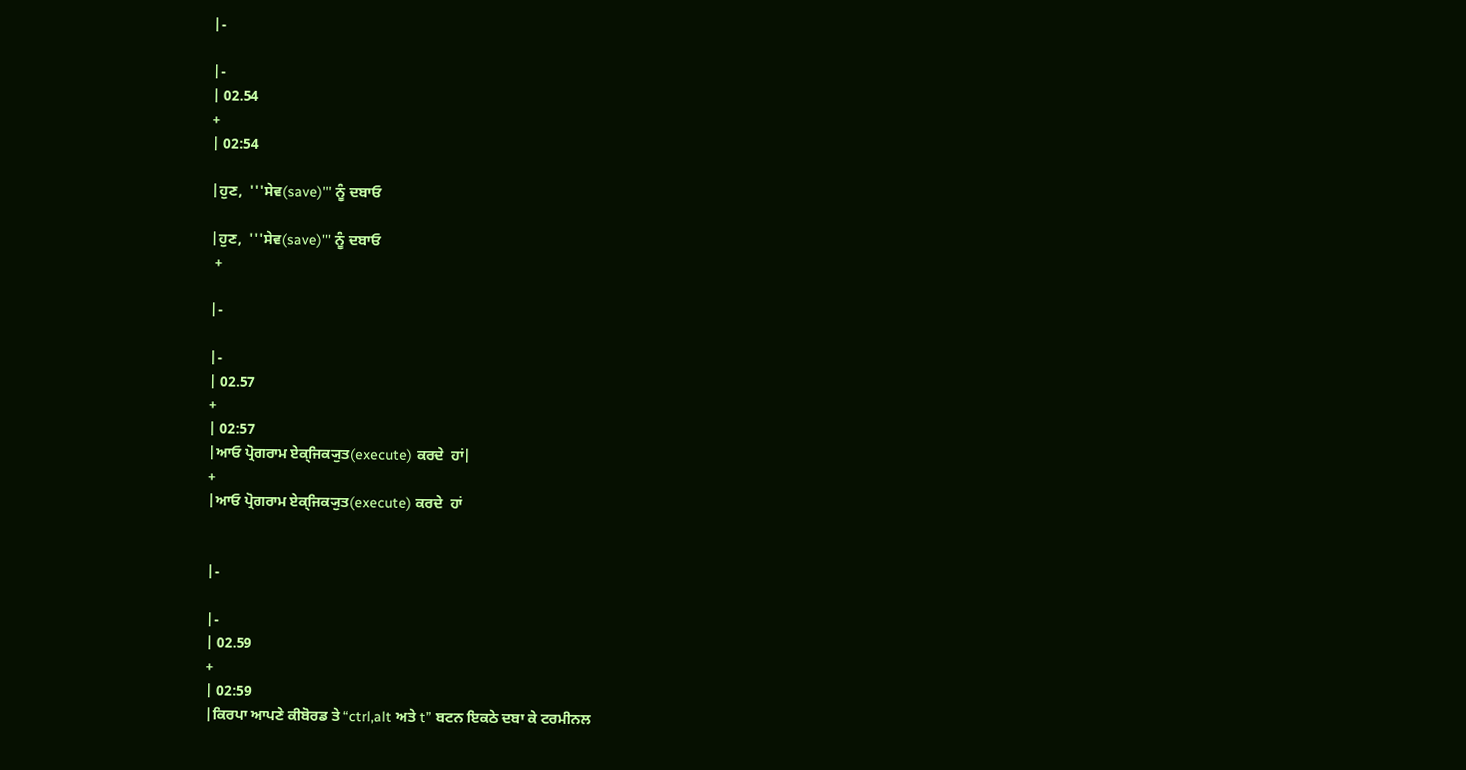|-

|-
| 02.54
+
| 02:54

|ਹੁਣ,  '''ਸੇਵ(save)''' ਨੂੰ ਦਬਾਓ

|ਹੁਣ,  '''ਸੇਵ(save)''' ਨੂੰ ਦਬਾਓ
 +

|-

|-
| 02.57
+
| 02:57
|ਆਓ ਪ੍ਰੋਗਰਾਮ ਏਕ੍ਜਿਕ੍ਯੁਤ(execute) ਕਰਦੇ  ਹਾਂ|
+
|ਆਓ ਪ੍ਰੋਗਰਾਮ ਏਕ੍ਜਿਕ੍ਯੁਤ(execute) ਕਰਦੇ  ਹਾਂ


|-

|-
| 02.59
+
| 02:59
|ਕਿਰਪਾ ਆਪਣੇ ਕੀਬੋਰਡ ਤੇ “ctrl,alt ਅਤੇ t” ਬਟਨ ਇਕਠੇ ਦਬਾ ਕੇ ਟਰਮੀਨਲ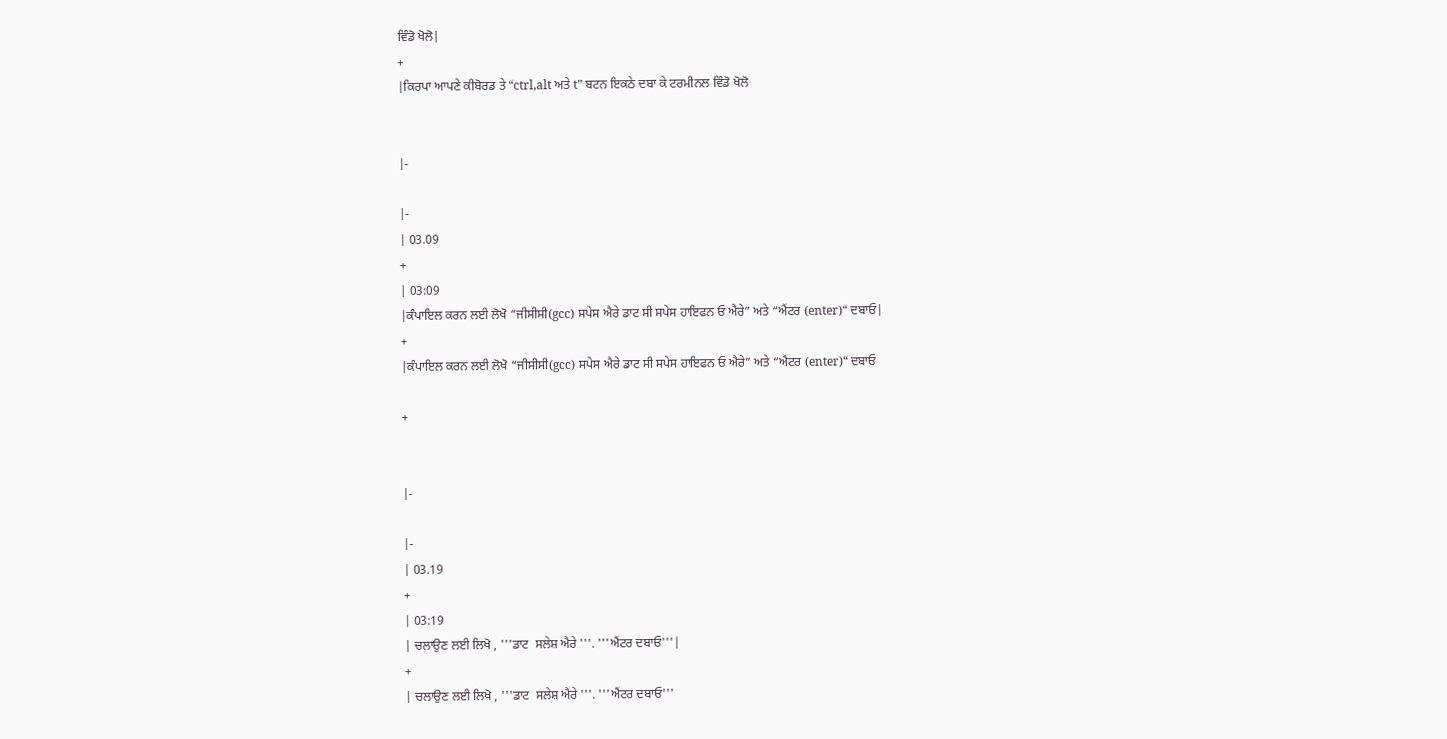ਵਿੰਡੋ ਖੋਲੋ|
+
|ਕਿਰਪਾ ਆਪਣੇ ਕੀਬੋਰਡ ਤੇ “ctrl,alt ਅਤੇ t” ਬਟਨ ਇਕਠੇ ਦਬਾ ਕੇ ਟਰਮੀਨਲ ਵਿੰਡੋ ਖੋਲੋ


|-

|-
| 03.09
+
| 03:09
|ਕੰਪਾਇਲ ਕਰਨ ਲਈ ਲੋਖੋ “ਜੀਸੀਸੀ(gcc) ਸਪੇਸ ਐਰੇ ਡਾਟ ਸੀ ਸਪੇਸ ਹਾਇਫਨ ਓ ਐਰੇ” ਅਤੇ “ਐਂਟਰ (enter)“ ਦਬਾਓ|
+
|ਕੰਪਾਇਲ ਕਰਨ ਲਈ ਲੋਖੋ “ਜੀਸੀਸੀ(gcc) ਸਪੇਸ ਐਰੇ ਡਾਟ ਸੀ ਸਪੇਸ ਹਾਇਫਨ ਓ ਐਰੇ” ਅਤੇ “ਐਂਟਰ (enter)“ ਦਬਾਓ

+


|-

|-
| 03.19
+
| 03:19
| ਚਲਾਉਣ ਲਈ ਲਿਖੋ , '''ਡਾਟ  ਸਲੇਸ਼ ਐਰੇ '''. '''ਐਂਟਰ ਦਬਾਓ'''|
+
| ਚਲਾਉਣ ਲਈ ਲਿਖੋ , '''ਡਾਟ  ਸਲੇਸ਼ ਐਰੇ '''. '''ਐਂਟਰ ਦਬਾਓ'''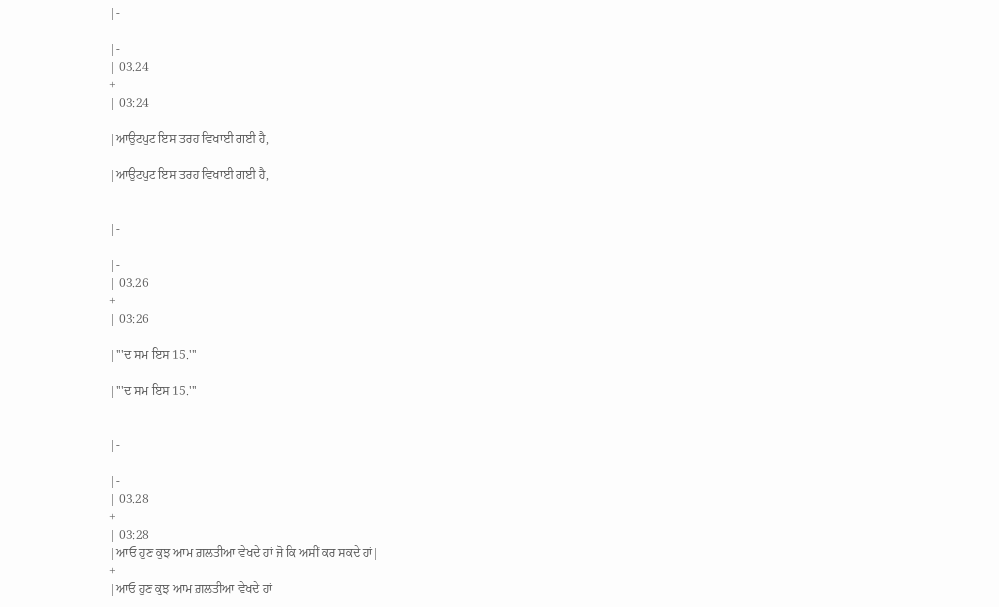|-

|-
| 03.24
+
| 03:24

|ਆਉਟਪੁਟ ਇਸ ਤਰਹ ਵਿਖਾਈ ਗਈ ਹੈ,

|ਆਉਟਪੁਟ ਇਸ ਤਰਹ ਵਿਖਾਈ ਗਈ ਹੈ,


|-

|-
| 03.26
+
| 03:26

|'''ਦ ਸਮ ਇਸ 15.'''

|'''ਦ ਸਮ ਇਸ 15.'''


|-

|-
| 03.28
+
| 03:28
|ਆਓ ਹੁਣ ਕੁਝ ਆਮ ਗ਼ਲਤੀਆ ਵੇਖਦੇ ਹਾਂ ਜੋ ਕਿ ਅਸੀਂ ਕਰ ਸਕਦੇ ਹਾਂ|
+
|ਆਓ ਹੁਣ ਕੁਝ ਆਮ ਗ਼ਲਤੀਆ ਵੇਖਦੇ ਹਾਂ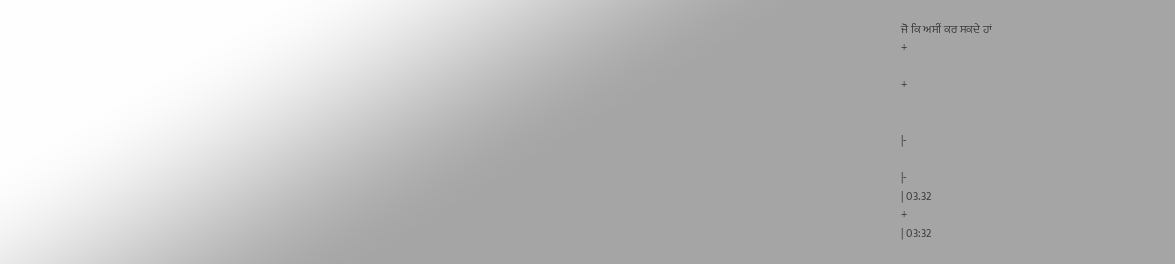ਜੋ ਕਿ ਅਸੀਂ ਕਰ ਸਕਦੇ ਹਾਂ
+

+


|-

|-
| 03.32
+
| 03:32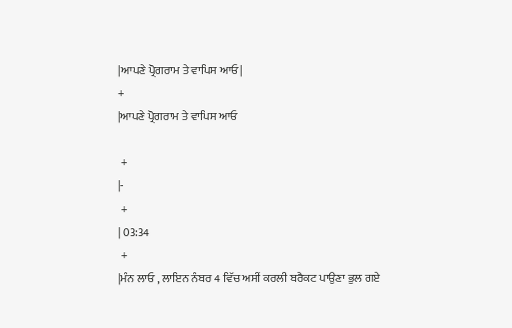|ਆਪਣੇ ਪ੍ਰੋਗਰਾਮ ਤੇ ਵਾਪਿਸ ਆਓ|
+
|ਆਪਣੇ ਪ੍ਰੋਗਰਾਮ ਤੇ ਵਾਪਿਸ ਆਓ

 +
|-
 +
| 03:34
 +
|ਮੰਨ ਲਾਓ , ਲਾਇਨ ਨੰਬਰ 4 ਵਿੱਚ ਅਸੀਂ ਕਰਲੀ ਬਰੈਕਟ ਪਾਉਣਾ ਭੁਲ ਗਏ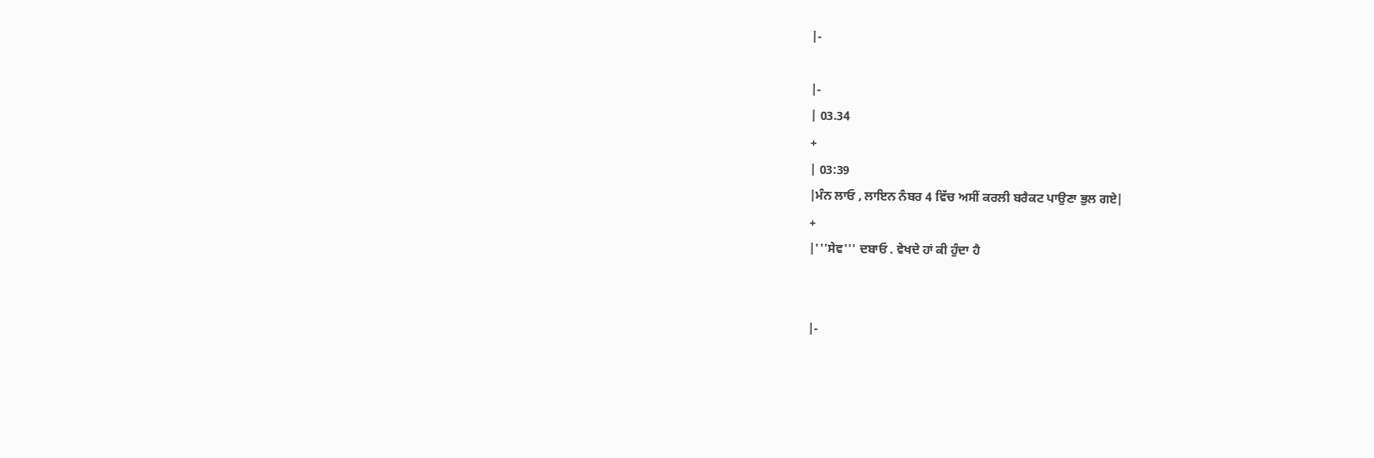|-

|-
| 03.34
+
| 03:39
|ਮੰਨ ਲਾਓ , ਲਾਇਨ ਨੰਬਰ 4 ਵਿੱਚ ਅਸੀਂ ਕਰਲੀ ਬਰੈਕਟ ਪਾਉਣਾ ਭੁਲ ਗਏ|
+
|'''ਸੇਵ''' ਦਬਾਓ . ਵੇਖਦੇ ਹਾਂ ਕੀ ਹੁੰਦਾ ਹੈ


|-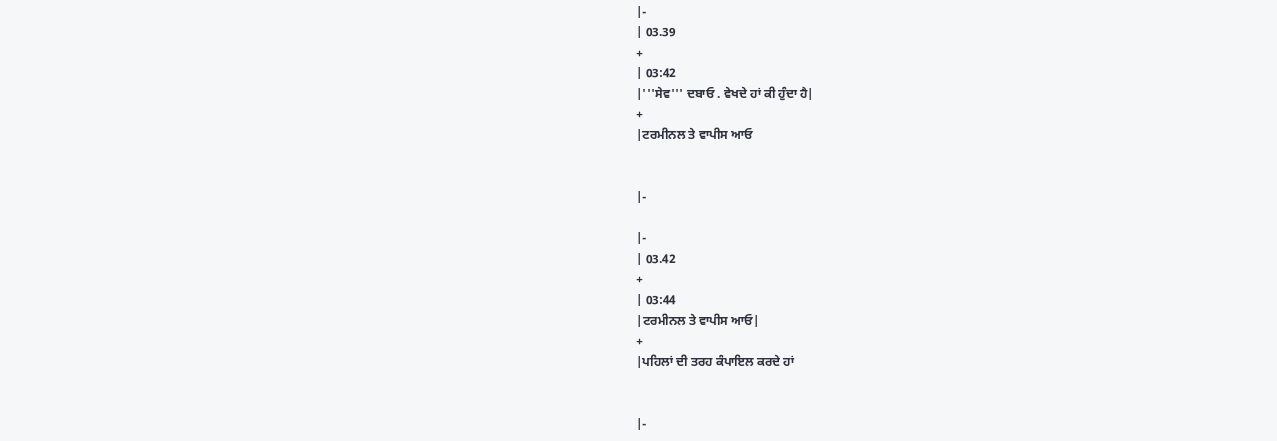|-
| 03.39
+
| 03:42
|'''ਸੇਵ''' ਦਬਾਓ . ਵੇਖਦੇ ਹਾਂ ਕੀ ਹੁੰਦਾ ਹੈ|
+
|ਟਰਮੀਨਲ ਤੇ ਵਾਪੀਸ ਆਓ


|-

|-
| 03.42
+
| 03:44
|ਟਰਮੀਨਲ ਤੇ ਵਾਪੀਸ ਆਓ|
+
|ਪਹਿਲਾਂ ਦੀ ਤਰਹ ਕੰਪਾਇਲ ਕਰਦੇ ਹਾਂ


|-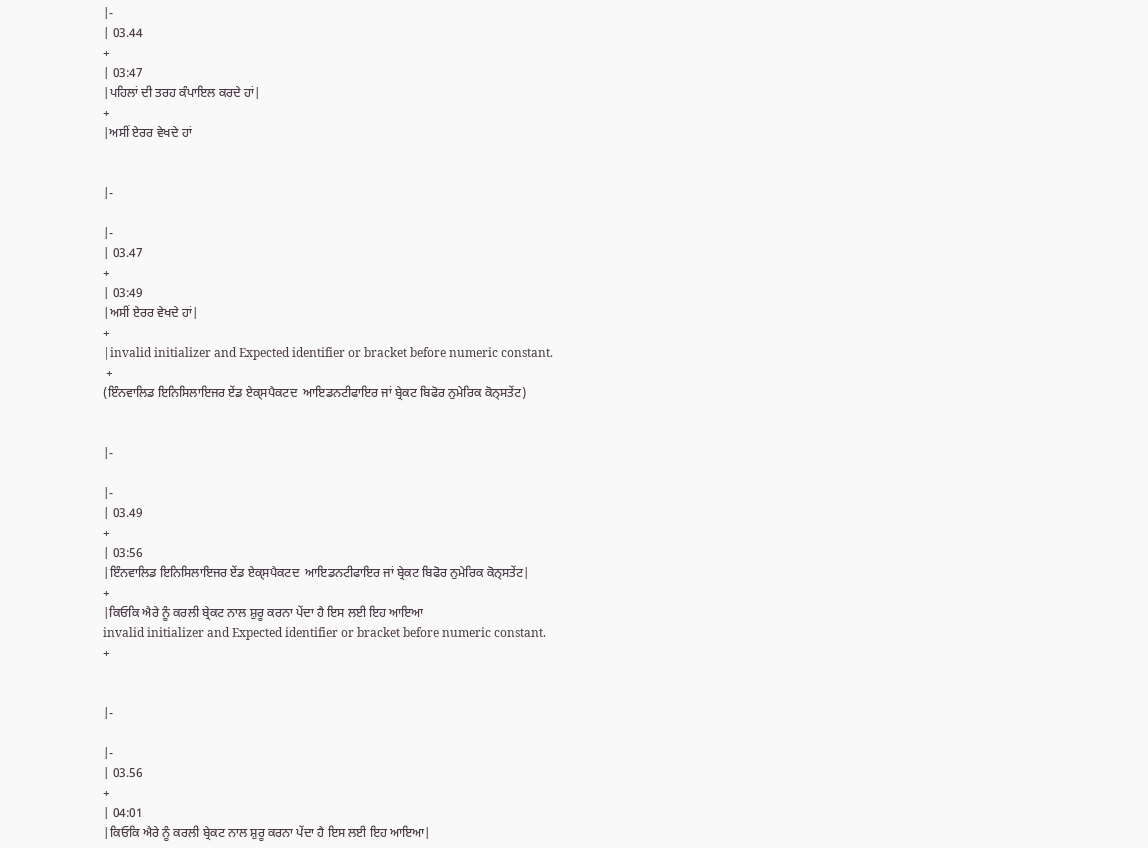|-
| 03.44
+
| 03:47
|ਪਹਿਲਾਂ ਦੀ ਤਰਹ ਕੰਪਾਇਲ ਕਰਦੇ ਹਾਂ|
+
|ਅਸੀਂ ਏਰਰ ਵੇਖਦੇ ਹਾਂ


|-

|-
| 03.47
+
| 03:49
|ਅਸੀਂ ਏਰਰ ਵੇਖਦੇ ਹਾਂ|
+
|invalid initializer and Expected identifier or bracket before numeric constant.
 +
(ਇੰਨਵਾਲਿਡ ਇਨਿਸਿਲਾਇਜਰ ਏਂਡ ਏਕ੍ਸਪੈਕਟਦ  ਆਇਡਨਟੀਫਾਇਰ ਜਾਂ ਬ੍ਰੇਕਟ ਬਿਫੋਰ ਨੁਮੇਰਿਕ ਕੋਨ੍ਸਤੇਂਟ)


|-

|-
| 03.49
+
| 03:56
|ਇੰਨਵਾਲਿਡ ਇਨਿਸਿਲਾਇਜਰ ਏਂਡ ਏਕ੍ਸਪੈਕਟਦ  ਆਇਡਨਟੀਫਾਇਰ ਜਾਂ ਬ੍ਰੇਕਟ ਬਿਫੋਰ ਨੁਮੇਰਿਕ ਕੋਨ੍ਸਤੇਂਟ|
+
|ਕਿਓਕਿ ਐਰੇ ਨੂੰ ਕਰਲੀ ਬ੍ਰੇਕਟ ਨਾਲ ਸ਼ੁਰੂ ਕਰਨਾ ਪੇਂਦਾ ਹੈ ਇਸ ਲਈ ਇਹ ਆਇਆ
invalid initializer and Expected identifier or bracket before numeric constant.
+


|-

|-
| 03.56
+
| 04:01
|ਕਿਓਕਿ ਐਰੇ ਨੂੰ ਕਰਲੀ ਬ੍ਰੇਕਟ ਨਾਲ ਸ਼ੁਰੂ ਕਰਨਾ ਪੇਂਦਾ ਹੈ ਇਸ ਲਈ ਇਹ ਆਇਆ|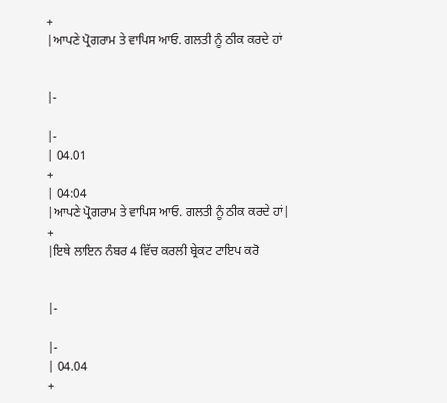+
|ਆਪਣੇ ਪ੍ਰੋਗਰਾਮ ਤੇ ਵਾਪਿਸ ਆਓ. ਗਲਤੀ ਨੂੰ ਠੀਕ ਕਰਦੇ ਹਾਂ


|-

|-
| 04.01
+
| 04:04
|ਆਪਣੇ ਪ੍ਰੋਗਰਾਮ ਤੇ ਵਾਪਿਸ ਆਓ. ਗਲਤੀ ਨੂੰ ਠੀਕ ਕਰਦੇ ਹਾਂ|
+
|ਇਥੇ ਲਾਇਨ ਨੰਬਰ 4 ਵਿੱਚ ਕਰਲੀ ਬ੍ਰੇਕਟ ਟਾਇਪ ਕਰੋ


|-

|-
| 04.04
+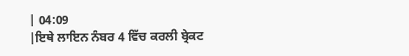| 04:09
|ਇਥੇ ਲਾਇਨ ਨੰਬਰ 4 ਵਿੱਚ ਕਰਲੀ ਬ੍ਰੇਕਟ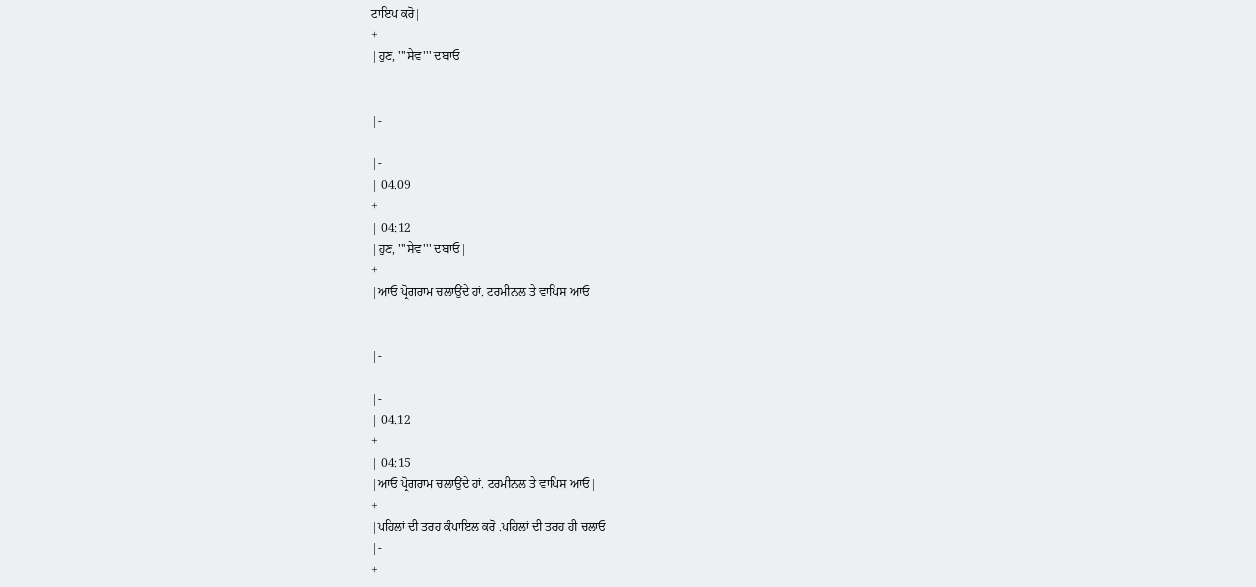ਟਾਇਪ ਕਰੋ|
+
|ਹੁਣ, '''ਸੇਵ''' ਦਬਾਓ


|-

|-
| 04.09
+
| 04:12
|ਹੁਣ, '''ਸੇਵ''' ਦਬਾਓ|
+
|ਆਓ ਪ੍ਰੋਗਰਾਮ ਚਲਾਉਂਦੇ ਹਾਂ. ਟਰਮੀਨਲ ਤੇ ਵਾਪਿਸ ਆਓ


|-

|-
| 04.12
+
| 04:15
|ਆਓ ਪ੍ਰੋਗਰਾਮ ਚਲਾਉਂਦੇ ਹਾਂ. ਟਰਮੀਨਲ ਤੇ ਵਾਪਿਸ ਆਓ|
+
|ਪਹਿਲਾਂ ਦੀ ਤਰਹ ਕੰਪਾਇਲ ਕਰੋ .ਪਹਿਲਾਂ ਦੀ ਤਰਹ ਹੀ ਚਲਾਓ
|-
+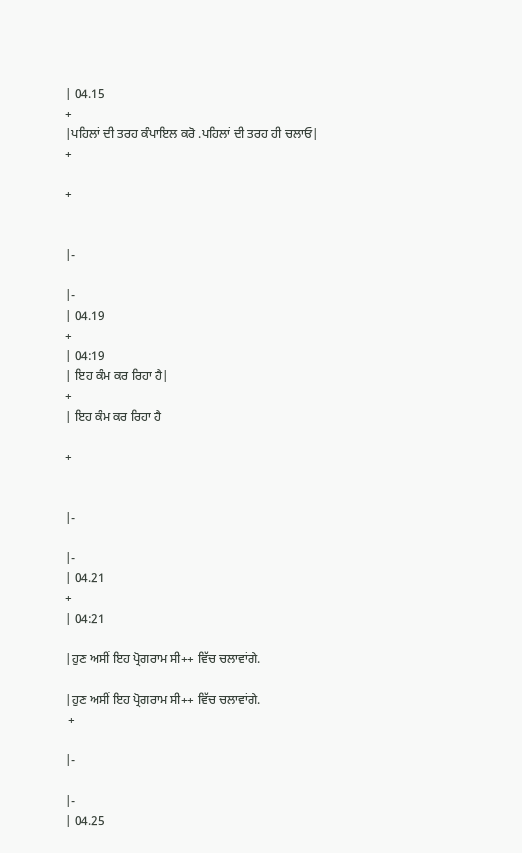| 04.15
+
|ਪਹਿਲਾਂ ਦੀ ਤਰਹ ਕੰਪਾਇਲ ਕਰੋ .ਪਹਿਲਾਂ ਦੀ ਤਰਹ ਹੀ ਚਲਾਓ|
+

+


|-

|-
| 04.19
+
| 04:19
| ਇਹ ਕੰਮ ਕਰ ਰਿਹਾ ਹੈ|
+
| ਇਹ ਕੰਮ ਕਰ ਰਿਹਾ ਹੈ

+


|-

|-
| 04.21
+
| 04:21

|ਹੁਣ ਅਸੀਂ ਇਹ ਪ੍ਰੋਗਰਾਮ ਸੀ++ ਵਿੱਚ ਚਲਾਵਾਂਗੇ.

|ਹੁਣ ਅਸੀਂ ਇਹ ਪ੍ਰੋਗਰਾਮ ਸੀ++ ਵਿੱਚ ਚਲਾਵਾਂਗੇ.
 +

|-

|-
| 04.25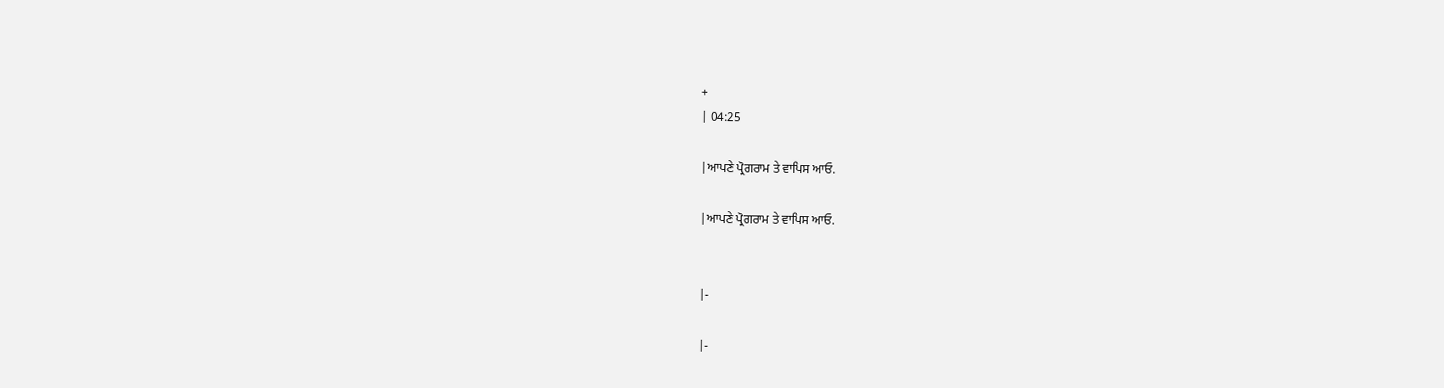+
| 04:25

|ਆਪਣੇ ਪ੍ਰੋਗਰਾਮ ਤੇ ਵਾਪਿਸ ਆਓ.

|ਆਪਣੇ ਪ੍ਰੋਗਰਾਮ ਤੇ ਵਾਪਿਸ ਆਓ.


|-

|-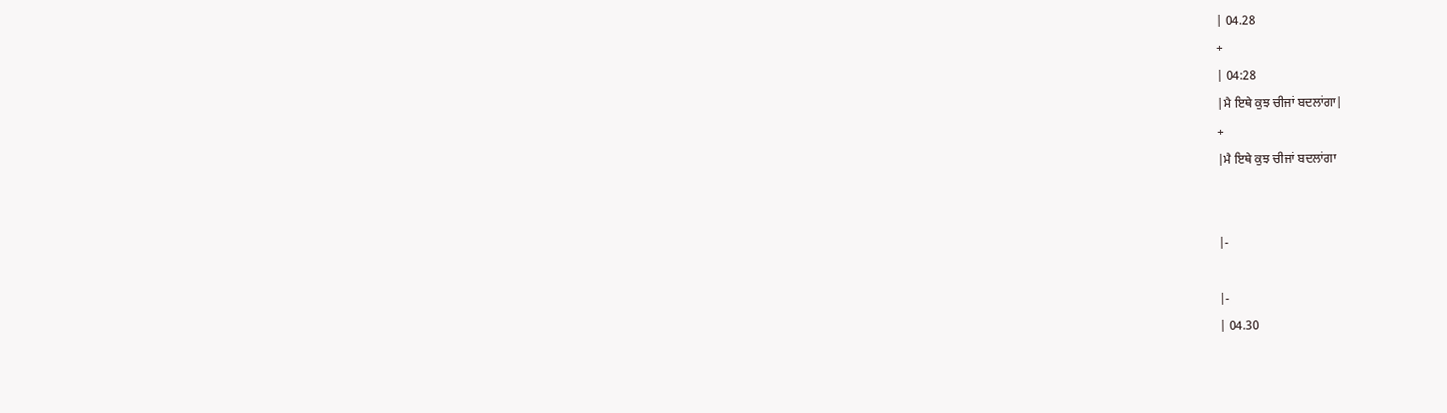| 04.28
+
| 04:28
|ਮੈ ਇਥੇ ਕੁਝ ਚੀਜਾਂ ਬਦਲਾਂਗਾ|
+
|ਮੈ ਇਥੇ ਕੁਝ ਚੀਜਾਂ ਬਦਲਾਂਗਾ


|-

|-
| 04.30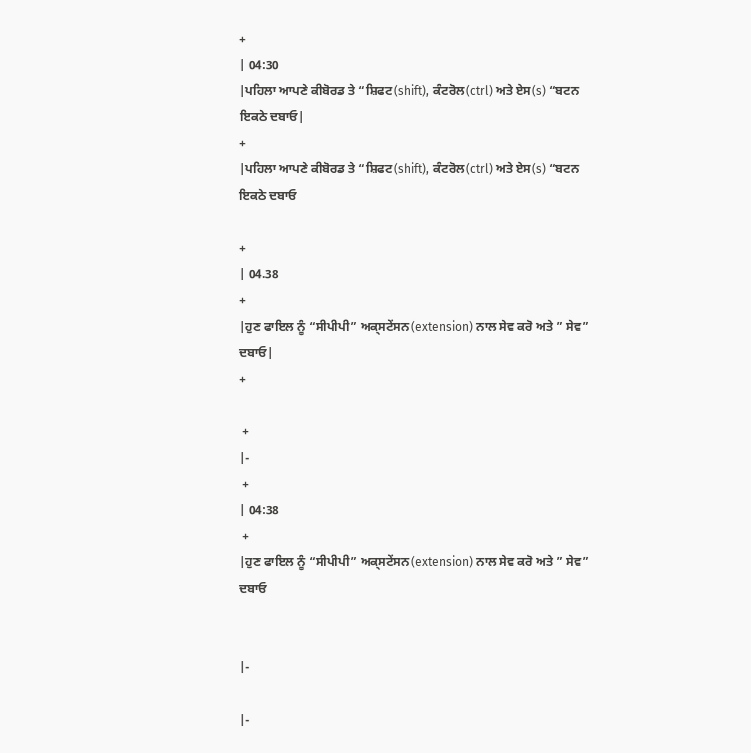+
| 04:30
|ਪਹਿਲਾ ਆਪਣੇ ਕੀਬੋਰਡ ਤੇ “ਸ਼ਿਫਟ(shift), ਕੰਟਰੋਲ(ctrl) ਅਤੇ ਏਸ(s) “ਬਟਨ ਇਕਠੇ ਦਬਾਓ|
+
|ਪਹਿਲਾ ਆਪਣੇ ਕੀਬੋਰਡ ਤੇ “ਸ਼ਿਫਟ(shift), ਕੰਟਰੋਲ(ctrl) ਅਤੇ ਏਸ(s) “ਬਟਨ ਇਕਠੇ ਦਬਾਓ

+
| 04.38
+
|ਹੁਣ ਫਾਇਲ ਨੂੰ “ਸੀਪੀਪੀ” ਅਕ੍ਸਟੇਂਸਨ(extension) ਨਾਲ ਸੇਵ ਕਰੋ ਅਤੇ ” ਸੇਵ” ਦਬਾਓ|
+

 +
|-
 +
| 04:38
 +
|ਹੁਣ ਫਾਇਲ ਨੂੰ “ਸੀਪੀਪੀ” ਅਕ੍ਸਟੇਂਸਨ(extension) ਨਾਲ ਸੇਵ ਕਰੋ ਅਤੇ ” ਸੇਵ” ਦਬਾਓ


|-

|-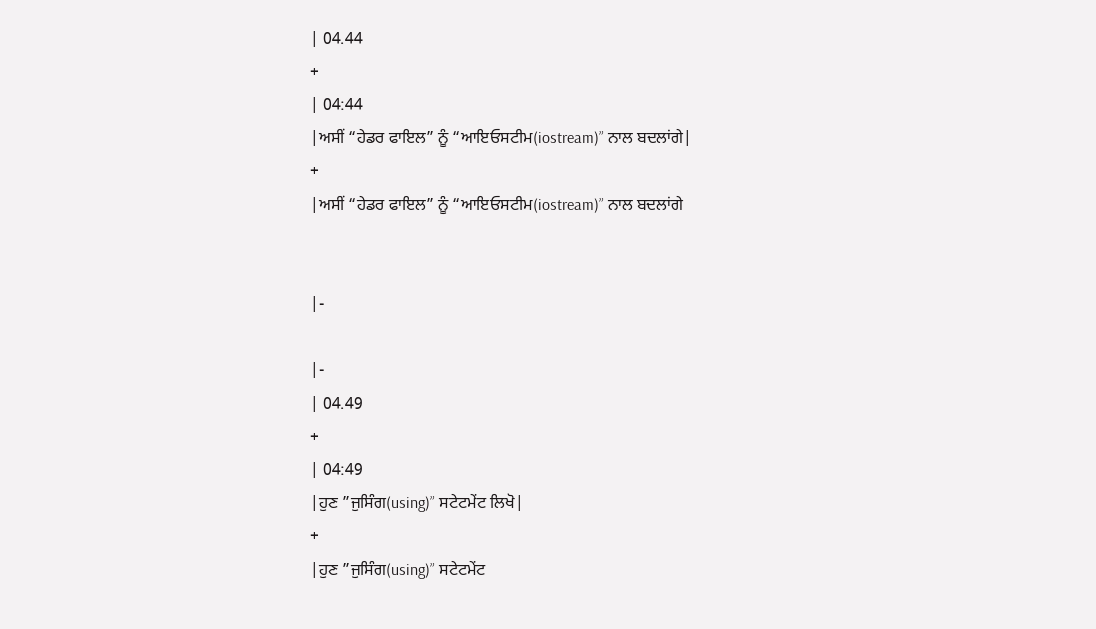| 04.44
+
| 04:44
|ਅਸੀਂ “ਹੇਡਰ ਫਾਇਲ” ਨੂੰ “ਆਇਓਸਟੀਮ(iostream)” ਨਾਲ ਬਦਲਾਂਗੇ|
+
|ਅਸੀਂ “ਹੇਡਰ ਫਾਇਲ” ਨੂੰ “ਆਇਓਸਟੀਮ(iostream)” ਨਾਲ ਬਦਲਾਂਗੇ


|-

|-
| 04.49
+
| 04:49
|ਹੁਣ ”ਜੁਸਿੰਗ(using)” ਸਟੇਟਮੇਂਟ ਲਿਖੋ|
+
|ਹੁਣ ”ਜੁਸਿੰਗ(using)” ਸਟੇਟਮੇਂਟ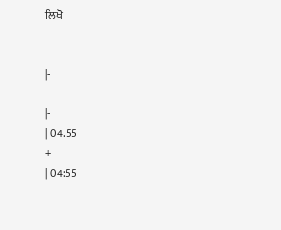ਲਿਖੋ


|-

|-
| 04.55
+
| 04:55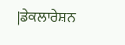|ਡੇਕਲਾਰੇਸ਼ਨ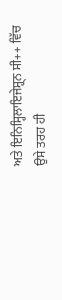ਅਤੇ ਇਨਿਸ੍ਹਿਲਾਇਜੇਸ੍ਹ੍ਨ ਸੀ++ ਵਿੱਚ ਉਸੇ ਤਰਹ ਹੀ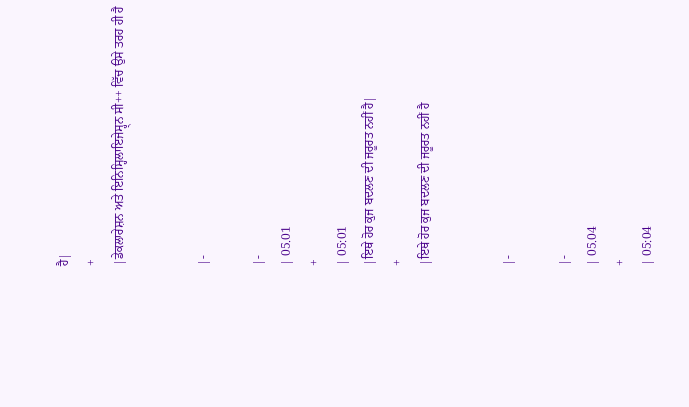ਹੈ|
+
|ਡੇਕਲਾਰੇਸ਼ਨ ਅਤੇ ਇਨਿਸ੍ਹਿਲਾਇਜੇਸ੍ਹ੍ਨ ਸੀ++ ਵਿੱਚ ਉਸੇ ਤਰਹ ਹੀ ਹੈ


|-

|-
| 05.01
+
| 05:01
|ਇਥੇ ਹੋਰ ਕੁਜ ਬਦਲਣ ਦੀ ਜਰੂਰਤ ਨਹੀਂ ਹੈ|
+
|ਇਥੇ ਹੋਰ ਕੁਜ ਬਦਲਣ ਦੀ ਜਰੂਰਤ ਨਹੀਂ ਹੈ


|-

|-
| 05.04
+
| 05:04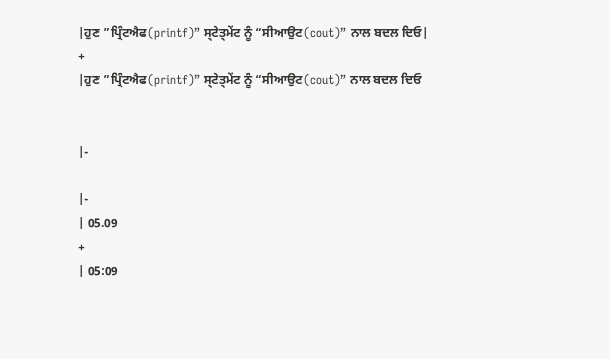|ਹੁਣ ”ਪ੍ਰਿੰਟਐਫ(printf)” ਸ੍ਟੇਤ੍ਮੇਂਟ ਨੂੰ “ਸੀਆਉਟ(cout)” ਨਾਲ ਬਦਲ ਦਿਓ|
+
|ਹੁਣ ”ਪ੍ਰਿੰਟਐਫ(printf)” ਸ੍ਟੇਤ੍ਮੇਂਟ ਨੂੰ “ਸੀਆਉਟ(cout)” ਨਾਲ ਬਦਲ ਦਿਓ


|-

|-
| 05.09
+
| 05:09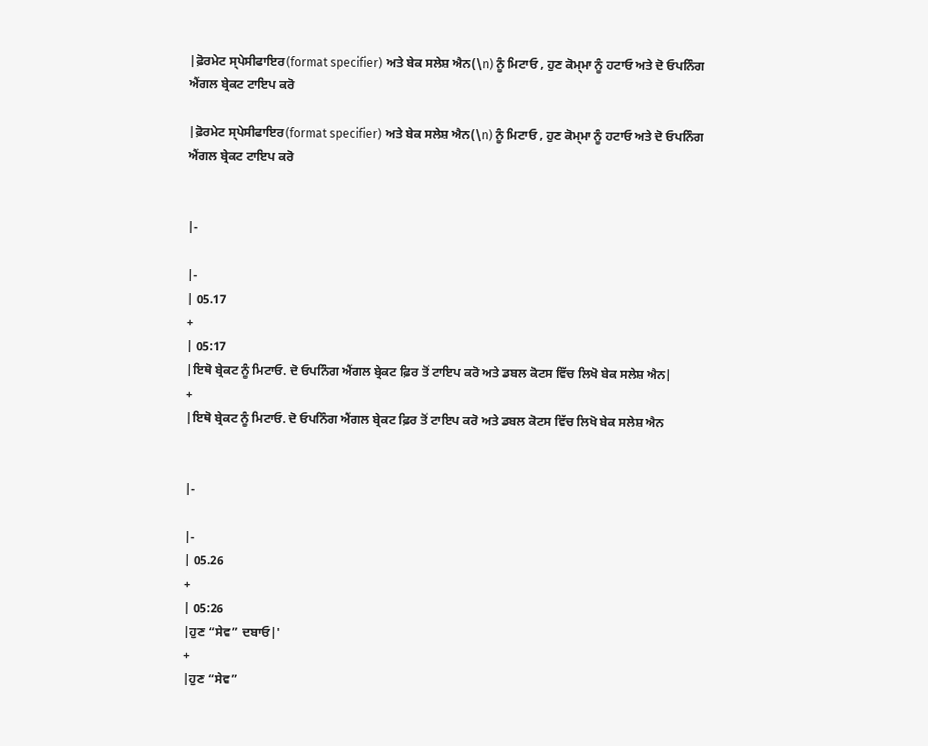|ਫ਼ੋਰਮੇਟ ਸ੍ਪੇਸੀਫਾਇਰ(format specifier) ਅਤੇ ਬੇਕ ਸਲੇਸ਼ ਐਨ(\n) ਨੂੰ ਮਿਟਾਓ , ਹੁਣ ਕੋਮ੍ਮਾ ਨੂੰ ਹਟਾਓ ਅਤੇ ਦੋ ਓਪਨਿੰਗ ਐਂਗਲ ਬ੍ਰੇਕਟ ਟਾਇਪ ਕਰੋ

|ਫ਼ੋਰਮੇਟ ਸ੍ਪੇਸੀਫਾਇਰ(format specifier) ਅਤੇ ਬੇਕ ਸਲੇਸ਼ ਐਨ(\n) ਨੂੰ ਮਿਟਾਓ , ਹੁਣ ਕੋਮ੍ਮਾ ਨੂੰ ਹਟਾਓ ਅਤੇ ਦੋ ਓਪਨਿੰਗ ਐਂਗਲ ਬ੍ਰੇਕਟ ਟਾਇਪ ਕਰੋ


|-

|-
| 05.17
+
| 05:17
|ਇਥੋ ਬ੍ਰੇਕਟ ਨੂੰ ਮਿਟਾਓ. ਦੋ ਓਪਨਿੰਗ ਐਂਗਲ ਬ੍ਰੇਕਟ ਫ਼ਿਰ ਤੋਂ ਟਾਇਪ ਕਰੋ ਅਤੇ ਡਬਲ ਕੋਟਸ ਵਿੱਚ ਲਿਖੋ ਬੇਕ ਸਲੇਸ਼ ਐਨ|
+
|ਇਥੋ ਬ੍ਰੇਕਟ ਨੂੰ ਮਿਟਾਓ. ਦੋ ਓਪਨਿੰਗ ਐਂਗਲ ਬ੍ਰੇਕਟ ਫ਼ਿਰ ਤੋਂ ਟਾਇਪ ਕਰੋ ਅਤੇ ਡਬਲ ਕੋਟਸ ਵਿੱਚ ਲਿਖੋ ਬੇਕ ਸਲੇਸ਼ ਐਨ


|-

|-
| 05.26
+
| 05:26
|ਹੁਣ “ਸੇਵ” ਦਬਾਓ|'
+
|ਹੁਣ “ਸੇਵ”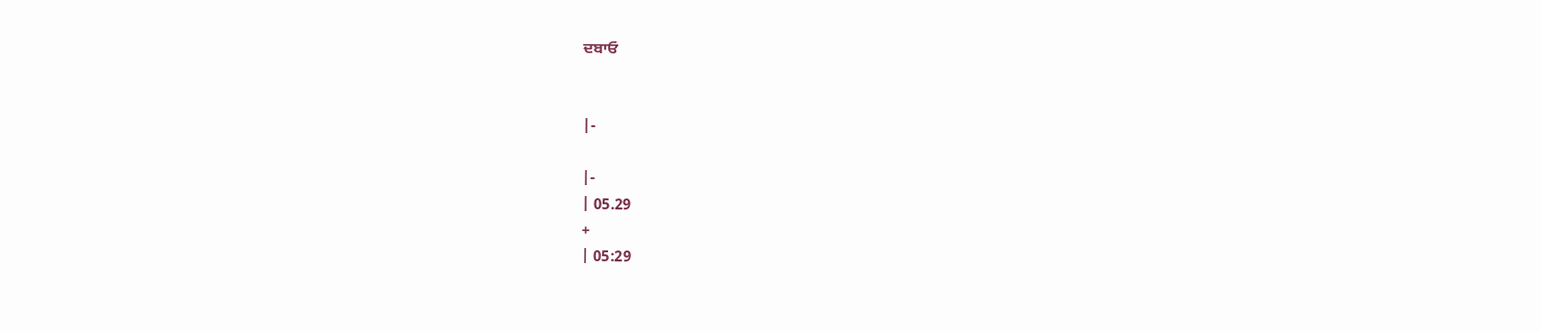ਦਬਾਓ


|-

|-
| 05.29
+
| 05:29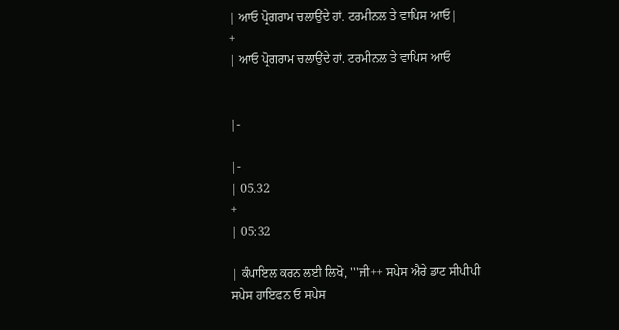| ਆਓ ਪ੍ਰੋਗਰਾਮ ਚਲਾਉਂਦੇ ਹਾਂ. ਟਰਮੀਨਲ ਤੇ ਵਾਪਿਸ ਆਓ|
+
| ਆਓ ਪ੍ਰੋਗਰਾਮ ਚਲਾਉਂਦੇ ਹਾਂ. ਟਰਮੀਨਲ ਤੇ ਵਾਪਿਸ ਆਓ


|-

|-
| 05.32
+
| 05:32

| ਕੰਪਾਇਲ ਕਰਨ ਲਈ ਲਿਖੋ, '''ਜੀ++ ਸਪੇਸ ਐਰੇ ਡਾਟ ਸੀਪੀਪੀ ਸਪੇਸ ਹਾਇਫਨ ਓ ਸਪੇਸ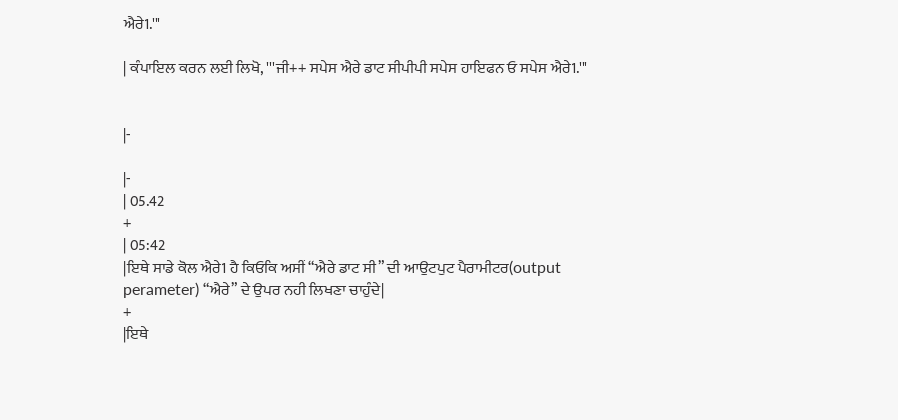ਐਰੇ1.'''

| ਕੰਪਾਇਲ ਕਰਨ ਲਈ ਲਿਖੋ, '''ਜੀ++ ਸਪੇਸ ਐਰੇ ਡਾਟ ਸੀਪੀਪੀ ਸਪੇਸ ਹਾਇਫਨ ਓ ਸਪੇਸ ਐਰੇ1.'''


|-

|-
| 05.42
+
| 05:42
|ਇਥੇ ਸਾਡੇ ਕੋਲ ਐਰੇ1 ਹੈ ਕਿਓਕਿ ਅਸੀਂ “ਐਰੇ ਡਾਟ ਸੀ” ਦੀ ਆਉਟਪੁਟ ਪੈਰਾਮੀਟਰ(output perameter) “ਐਰੇ” ਦੇ ਉਪਰ ਨਹੀ ਲਿਖਣਾ ਚਾਹੁੰਦੇ|
+
|ਇਥੇ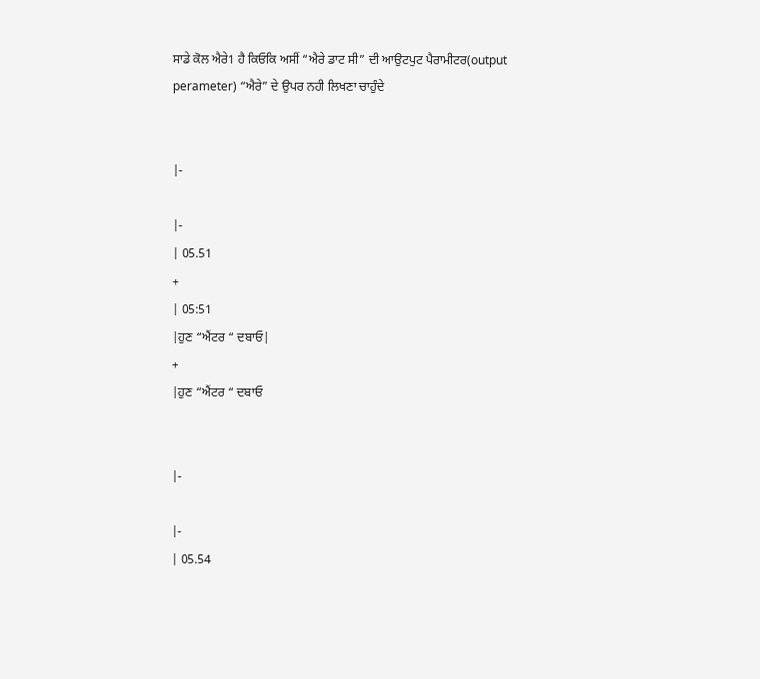ਸਾਡੇ ਕੋਲ ਐਰੇ1 ਹੈ ਕਿਓਕਿ ਅਸੀਂ “ਐਰੇ ਡਾਟ ਸੀ” ਦੀ ਆਉਟਪੁਟ ਪੈਰਾਮੀਟਰ(output perameter) “ਐਰੇ” ਦੇ ਉਪਰ ਨਹੀ ਲਿਖਣਾ ਚਾਹੁੰਦੇ


|-

|-
| 05.51
+
| 05:51
|ਹੁਣ “ਐਂਟਰ “ ਦਬਾਓ|
+
|ਹੁਣ “ਐਂਟਰ “ ਦਬਾਓ


|-

|-
| 05.54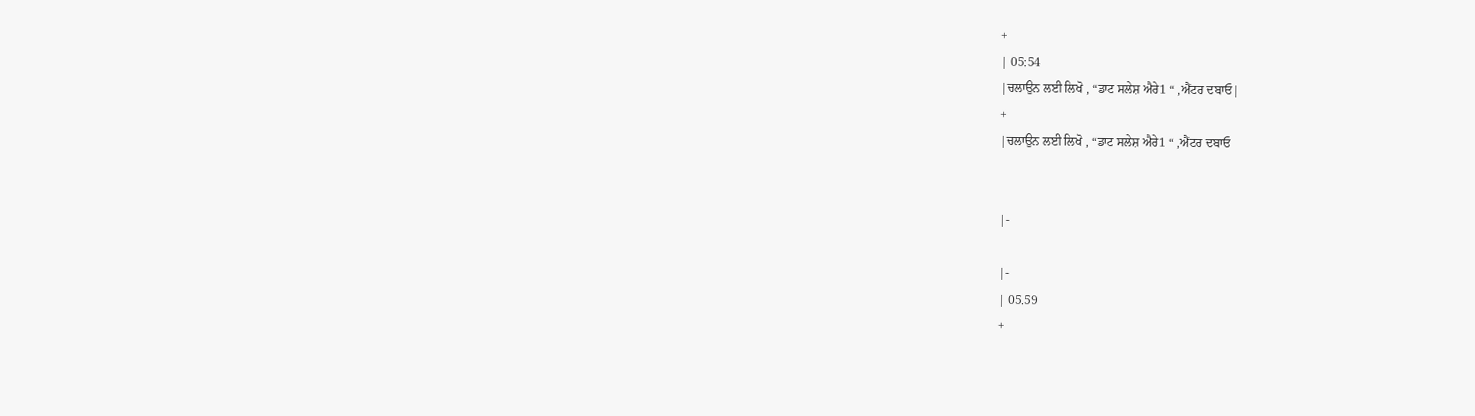+
| 05:54
|ਚਲਾਉਨ ਲਈ ਲਿਖੋ , “ਡਾਟ ਸਲੇਸ਼ ਐਰੇ1 “ ,ਐਂਟਰ ਦਬਾਓ|
+
|ਚਲਾਉਨ ਲਈ ਲਿਖੋ , “ਡਾਟ ਸਲੇਸ਼ ਐਰੇ1 “ ,ਐਂਟਰ ਦਬਾਓ


|-

|-
| 05.59
+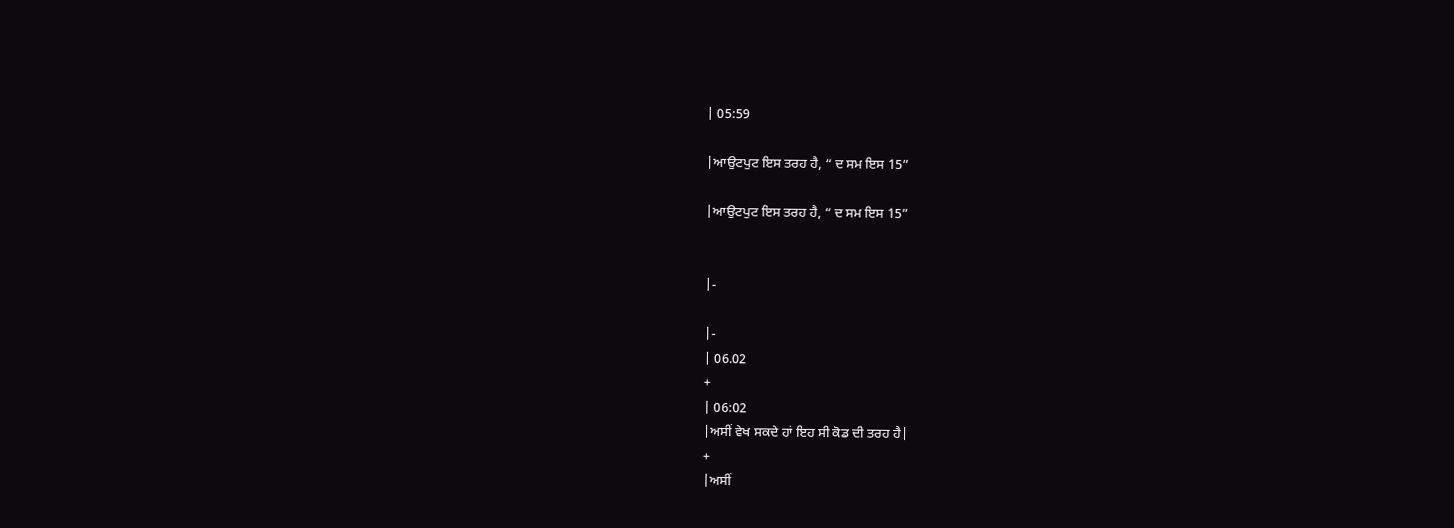| 05:59

|ਆਉਟਪੁਟ ਇਸ ਤਰਹ ਹੈ, “ ਦ ਸਮ ਇਸ 15”

|ਆਉਟਪੁਟ ਇਸ ਤਰਹ ਹੈ, “ ਦ ਸਮ ਇਸ 15”


|-

|-
| 06.02
+
| 06:02
|ਅਸੀਂ ਵੇਖ ਸਕਦੇ ਹਾਂ ਇਹ ਸੀ ਕੋਡ ਦੀ ਤਰਹ ਹੈ|
+
|ਅਸੀਂ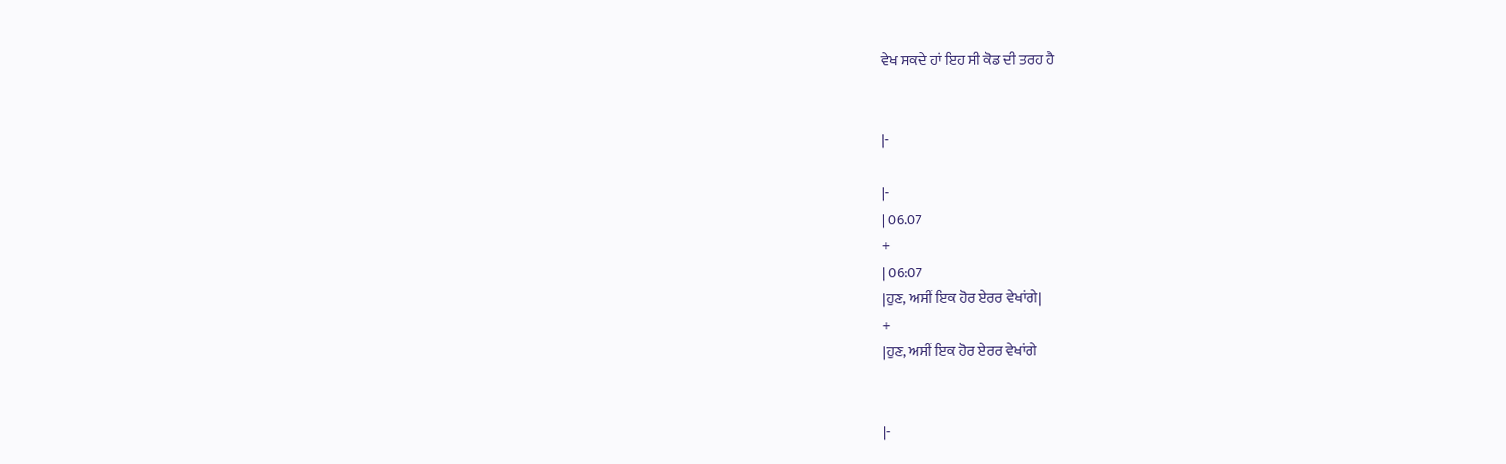ਵੇਖ ਸਕਦੇ ਹਾਂ ਇਹ ਸੀ ਕੋਡ ਦੀ ਤਰਹ ਹੈ


|-

|-
| 06.07
+
| 06:07
|ਹੁਣ, ਅਸੀਂ ਇਕ ਹੋਰ ਏਰਰ ਵੇਖਾਂਗੇ|
+
|ਹੁਣ, ਅਸੀਂ ਇਕ ਹੋਰ ਏਰਰ ਵੇਖਾਂਗੇ


|-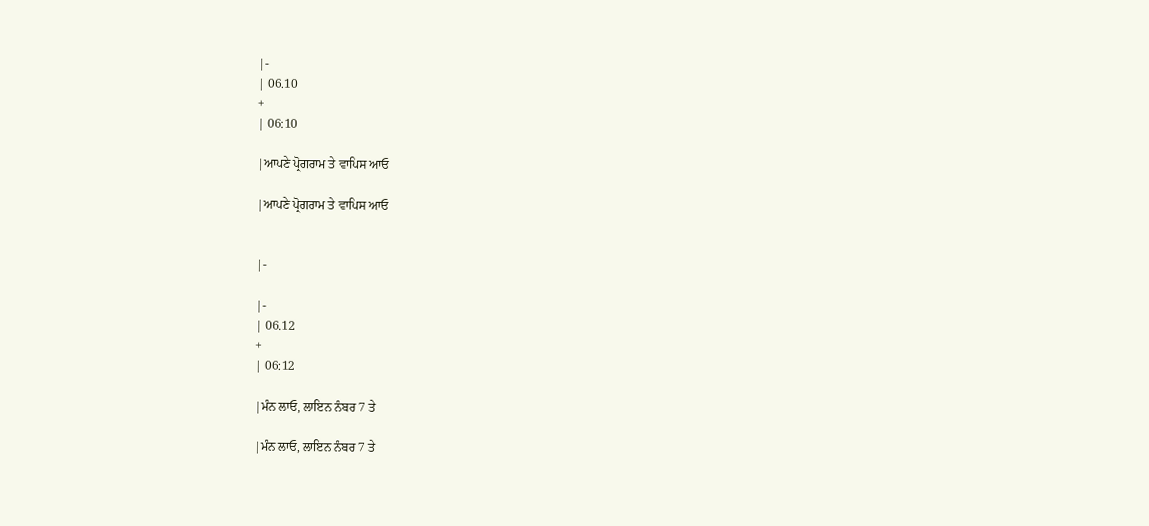|-
| 06.10
+
| 06:10

|ਆਪਣੇ ਪ੍ਰੋਗਰਾਮ ਤੇ ਵਾਪਿਸ ਆਓ

|ਆਪਣੇ ਪ੍ਰੋਗਰਾਮ ਤੇ ਵਾਪਿਸ ਆਓ


|-

|-
| 06.12
+
| 06:12

|ਮੰਨ ਲਾਓ, ਲਾਇਨ ਨੰਬਰ 7 ਤੇ

|ਮੰਨ ਲਾਓ, ਲਾਇਨ ਨੰਬਰ 7 ਤੇ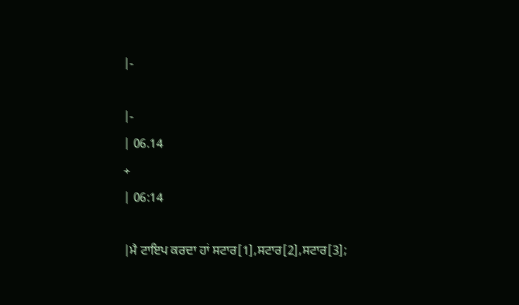|-

|-
| 06.14
+
| 06:14

|ਮੈ ਟਾਇਪ ਕਰਦਾ ਹਾਂ ਸਟਾਰ[1],ਸਟਾਰ[2],ਸਟਾਰ[3];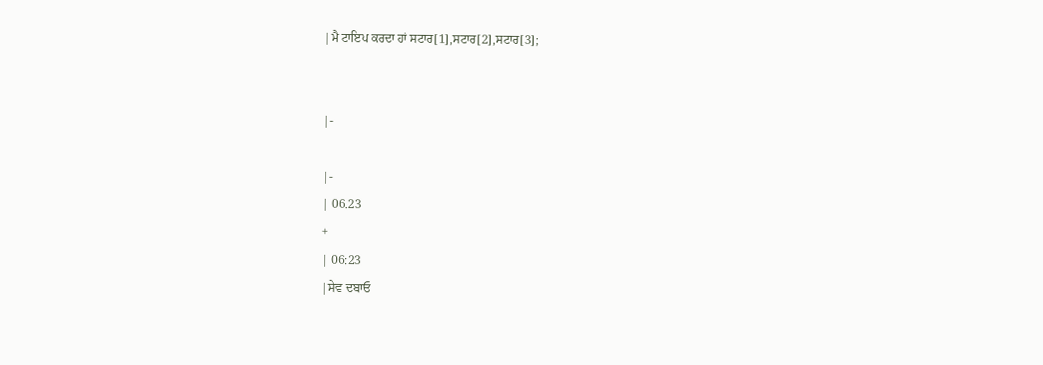|ਮੈ ਟਾਇਪ ਕਰਦਾ ਹਾਂ ਸਟਾਰ[1],ਸਟਾਰ[2],ਸਟਾਰ[3];


|-

|-
| 06.23
+
| 06:23
|ਸੇਵ ਦਬਾਓ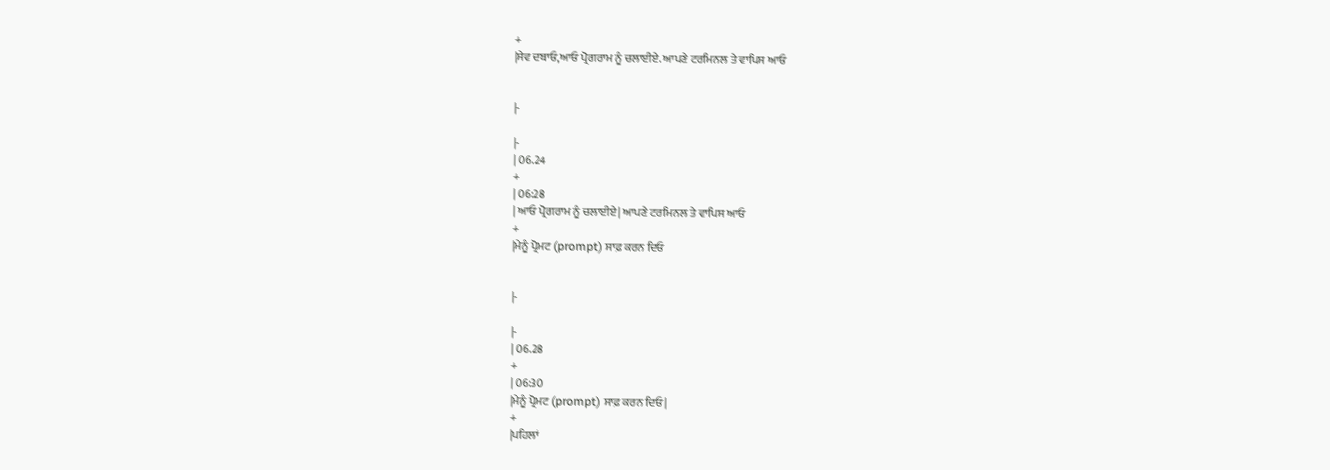+
|ਸੇਵ ਦਬਾਓ,ਆਓ ਪ੍ਰੋਗਰਾਮ ਨੂੰ ਚਲਾਈਏ. ਆਪਣੇ ਟਰਮਿਨਲ ਤੇ ਵਾਪਿਸ ਆਓ


|-

|-
| 06.24
+
| 06:28
| ਆਓ ਪ੍ਰੋਗਰਾਮ ਨੂੰ ਚਲਾਈਏ| ਆਪਣੇ ਟਰਮਿਨਲ ਤੇ ਵਾਪਿਸ ਆਓ
+
|ਮੇਨੂੰ ਪ੍ਰੋਮਟ (prompt) ਸਾਫ਼ ਕਰਨ ਦਿਓ


|-

|-
| 06.28
+
| 06:30
|ਮੇਨੂੰ ਪ੍ਰੋਮਟ (prompt) ਸਾਫ਼ ਕਰਨ ਦਿਓ|
+
|ਪਹਿਲਾਂ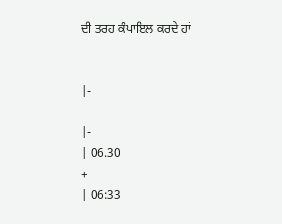ਦੀ ਤਰਹ ਕੰਪਾਇਲ ਕਰਦੇ ਹਾਂ


|-

|-
| 06.30
+
| 06:33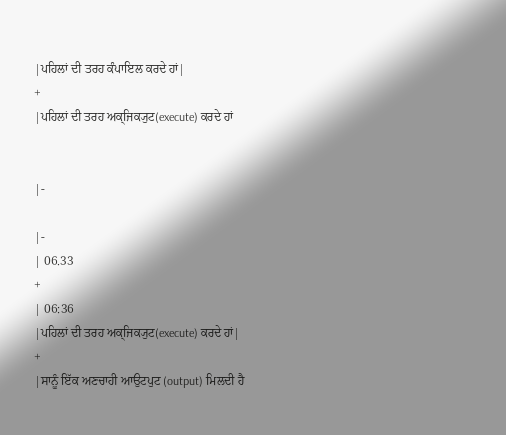|ਪਹਿਲਾਂ ਦੀ ਤਰਹ ਕੰਪਾਇਲ ਕਰਦੇ ਹਾਂ|
+
|ਪਹਿਲਾਂ ਦੀ ਤਰਹ ਅਕ੍ਜਿਕ੍ਯੁਟ(execute) ਕਰਦੇ ਹਾਂ


|-

|-
| 06.33
+
| 06:36
|ਪਹਿਲਾਂ ਦੀ ਤਰਹ ਅਕ੍ਜਿਕ੍ਯੁਟ(execute) ਕਰਦੇ ਹਾਂ|
+
|ਸਾਨੂੰ ਇੱਕ ਅਣਚਾਹੀ ਆਉਟਪੁਟ (output) ਮਿਲਦੀ ਹੈ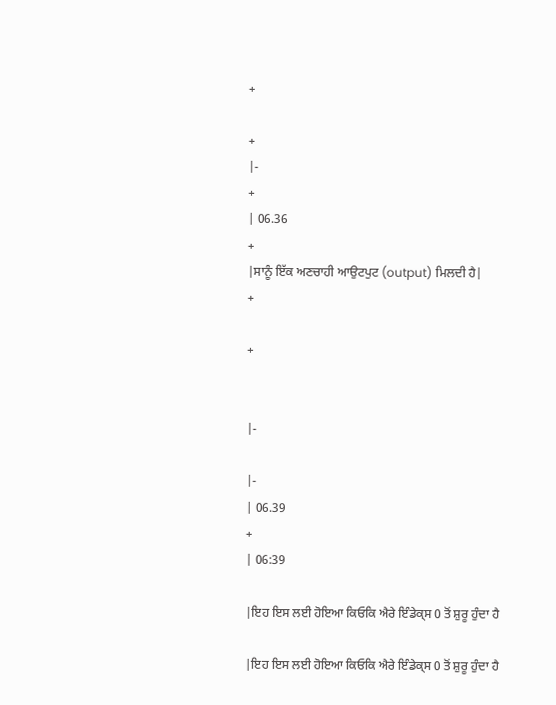+

+
|-
+
| 06.36
+
|ਸਾਨੂੰ ਇੱਕ ਅਣਚਾਹੀ ਆਉਟਪੁਟ (output) ਮਿਲਦੀ ਹੈ|
+

+


|-

|-
| 06.39
+
| 06:39

|ਇਹ ਇਸ ਲਈ ਹੋਇਆ ਕਿਓਕਿ ਐਰੇ ਇੰਡੇਕ੍ਸ 0 ਤੋਂ ਸ਼ੁਰੂ ਹੁੰਦਾ ਹੈ

|ਇਹ ਇਸ ਲਈ ਹੋਇਆ ਕਿਓਕਿ ਐਰੇ ਇੰਡੇਕ੍ਸ 0 ਤੋਂ ਸ਼ੁਰੂ ਹੁੰਦਾ ਹੈ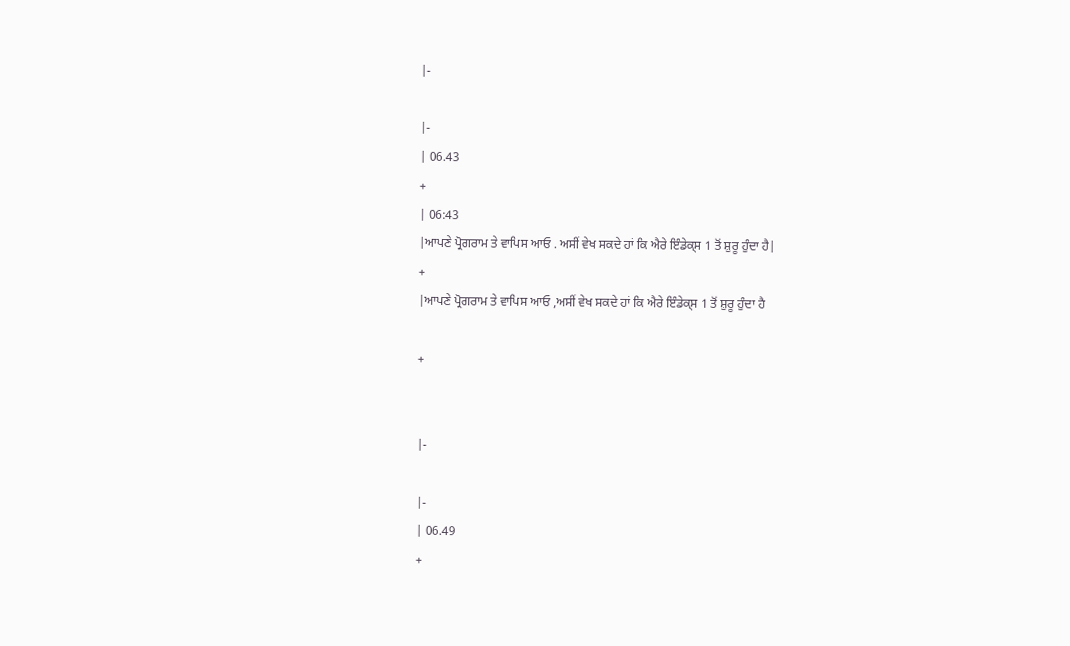|-

|-
| 06.43
+
| 06:43
|ਆਪਣੇ ਪ੍ਰੋਗਰਾਮ ਤੇ ਵਾਪਿਸ ਆਓ . ਅਸੀਂ ਵੇਖ ਸਕਦੇ ਹਾਂ ਕਿ ਐਰੇ ਇੰਡੇਕ੍ਸ 1 ਤੋਂ ਸ਼ੁਰੂ ਹੁੰਦਾ ਹੈ|
+
|ਆਪਣੇ ਪ੍ਰੋਗਰਾਮ ਤੇ ਵਾਪਿਸ ਆਓ ,ਅਸੀਂ ਵੇਖ ਸਕਦੇ ਹਾਂ ਕਿ ਐਰੇ ਇੰਡੇਕ੍ਸ 1 ਤੋਂ ਸ਼ੁਰੂ ਹੁੰਦਾ ਹੈ

+


|-

|-
| 06.49
+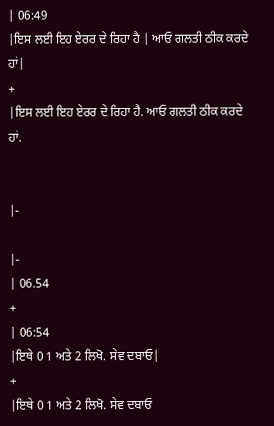| 06:49
|ਇਸ ਲਈ ਇਹ ਏਰਰ ਦੇ ਰਿਹਾ ਹੈ | ਆਓ ਗਲਤੀ ਠੀਕ ਕਰਦੇ ਹਾਂ|
+
|ਇਸ ਲਈ ਇਹ ਏਰਰ ਦੇ ਰਿਹਾ ਹੈ. ਆਓ ਗਲਤੀ ਠੀਕ ਕਰਦੇ ਹਾਂ.


|-

|-
| 06.54
+
| 06:54
|ਇਥੇ 0 1 ਅਤੇ 2 ਲਿਖੋ. ਸੇਵ ਦਬਾਓ|
+
|ਇਥੇ 0 1 ਅਤੇ 2 ਲਿਖੋ. ਸੇਵ ਦਬਾਓ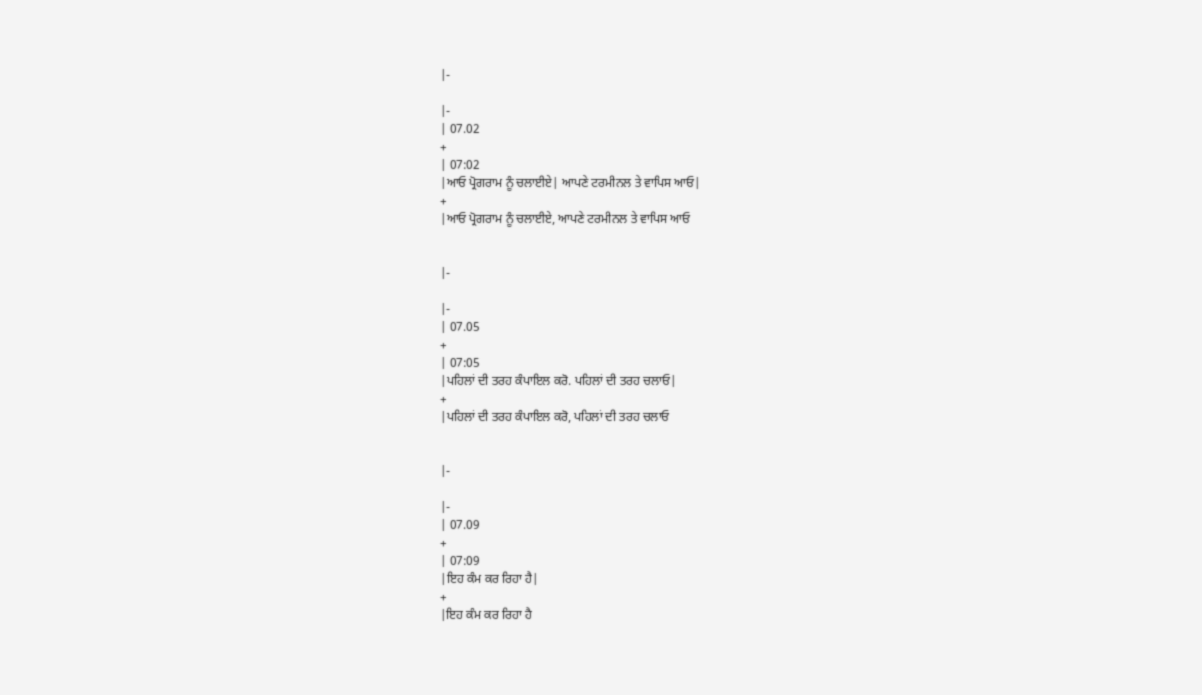|-

|-
| 07.02
+
| 07:02
|ਆਓ ਪ੍ਰੋਗਰਾਮ ਨੂੰ ਚਲਾਈਏ| ਆਪਣੇ ਟਰਮੀਨਲ ਤੇ ਵਾਪਿਸ ਆਓ|
+
|ਆਓ ਪ੍ਰੋਗਰਾਮ ਨੂੰ ਚਲਾਈਏ, ਆਪਣੇ ਟਰਮੀਨਲ ਤੇ ਵਾਪਿਸ ਆਓ


|-

|-
| 07.05
+
| 07:05
|ਪਹਿਲਾਂ ਦੀ ਤਰਹ ਕੰਪਾਇਲ ਕਰੋ. ਪਹਿਲਾਂ ਦੀ ਤਰਹ ਚਲਾਓ|
+
|ਪਹਿਲਾਂ ਦੀ ਤਰਹ ਕੰਪਾਇਲ ਕਰੋ, ਪਹਿਲਾਂ ਦੀ ਤਰਹ ਚਲਾਓ


|-

|-
| 07.09
+
| 07:09
|ਇਹ ਕੰਮ ਕਰ ਰਿਹਾ ਹੈ|
+
|ਇਹ ਕੰਮ ਕਰ ਰਿਹਾ ਹੈ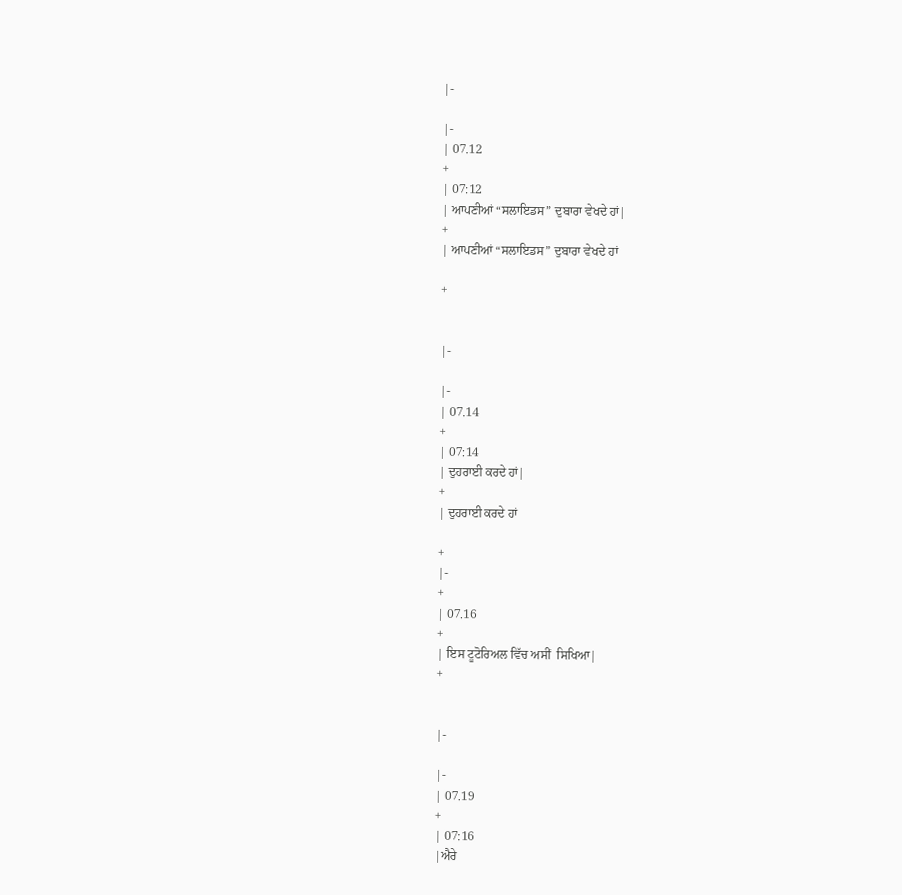|-

|-
| 07.12
+
| 07:12
| ਆਪਣੀਆਂ “ਸਲਾਇਡਸ” ਦੁਬਾਰਾ ਵੇਖਦੇ ਹਾਂ|
+
| ਆਪਣੀਆਂ “ਸਲਾਇਡਸ” ਦੁਬਾਰਾ ਵੇਖਦੇ ਹਾਂ

+


|-

|-
| 07.14
+
| 07:14
| ਦੁਹਰਾਈ ਕਰਦੇ ਹਾਂ|
+
| ਦੁਹਰਾਈ ਕਰਦੇ ਹਾਂ

+
|-
+
| 07.16
+
| ਇਸ ਟੂਟੋਰਿਅਲ ਵਿੱਚ ਅਸੀਂ  ਸਿਖਿਆ|
+


|-

|-
| 07.19
+
| 07:16
|ਐਰੇ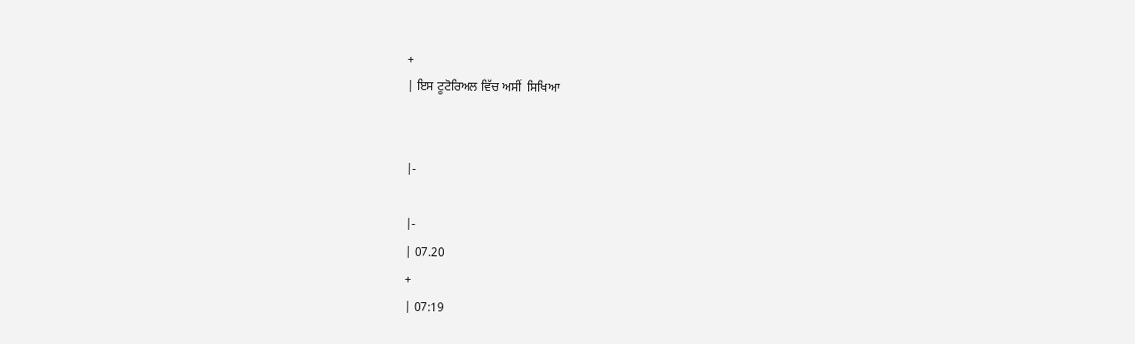+
| ਇਸ ਟੂਟੋਰਿਅਲ ਵਿੱਚ ਅਸੀਂ  ਸਿਖਿਆ


|-

|-
| 07.20
+
| 07:19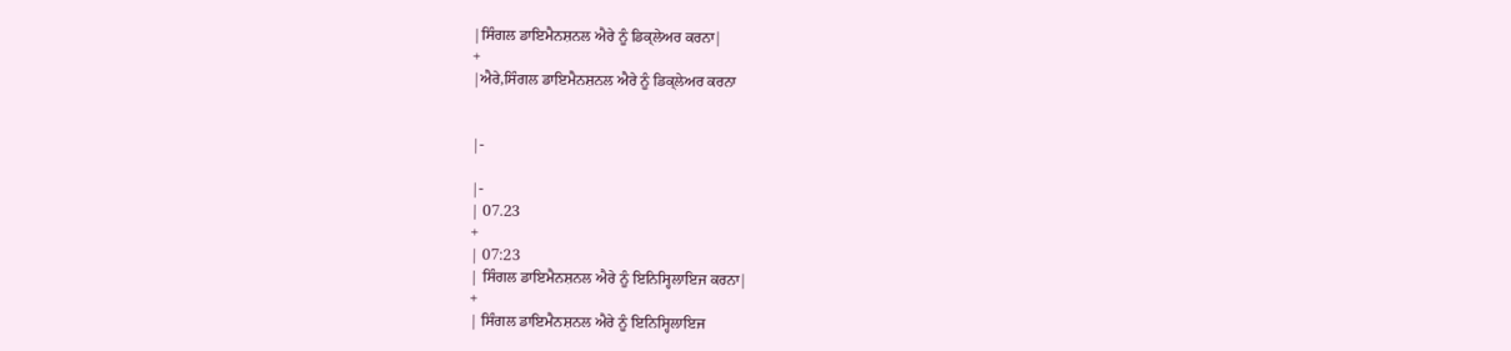|ਸਿੰਗਲ ਡਾਇਮੈਨਸ਼ਨਲ ਐਰੇ ਨੂੰ ਡਿਕ੍ਲੇਅਰ ਕਰਨਾ|
+
|ਐਰੇ,ਸਿੰਗਲ ਡਾਇਮੈਨਸ਼ਨਲ ਐਰੇ ਨੂੰ ਡਿਕ੍ਲੇਅਰ ਕਰਨਾ


|-

|-
| 07.23
+
| 07:23
| ਸਿੰਗਲ ਡਾਇਮੈਨਸ਼ਨਲ ਐਰੇ ਨੂੰ ਇਨਿਸ੍ਹਿਲਾਇਜ ਕਰਨਾ|
+
| ਸਿੰਗਲ ਡਾਇਮੈਨਸ਼ਨਲ ਐਰੇ ਨੂੰ ਇਨਿਸ੍ਹਿਲਾਇਜ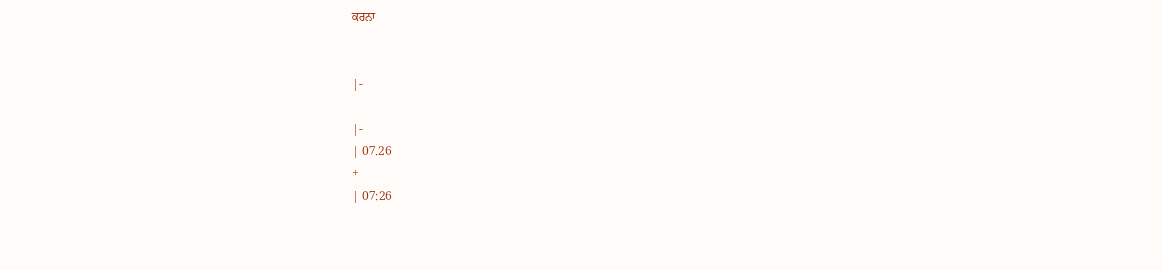ਕਰਨਾ


|-

|-
| 07.26
+
| 07:26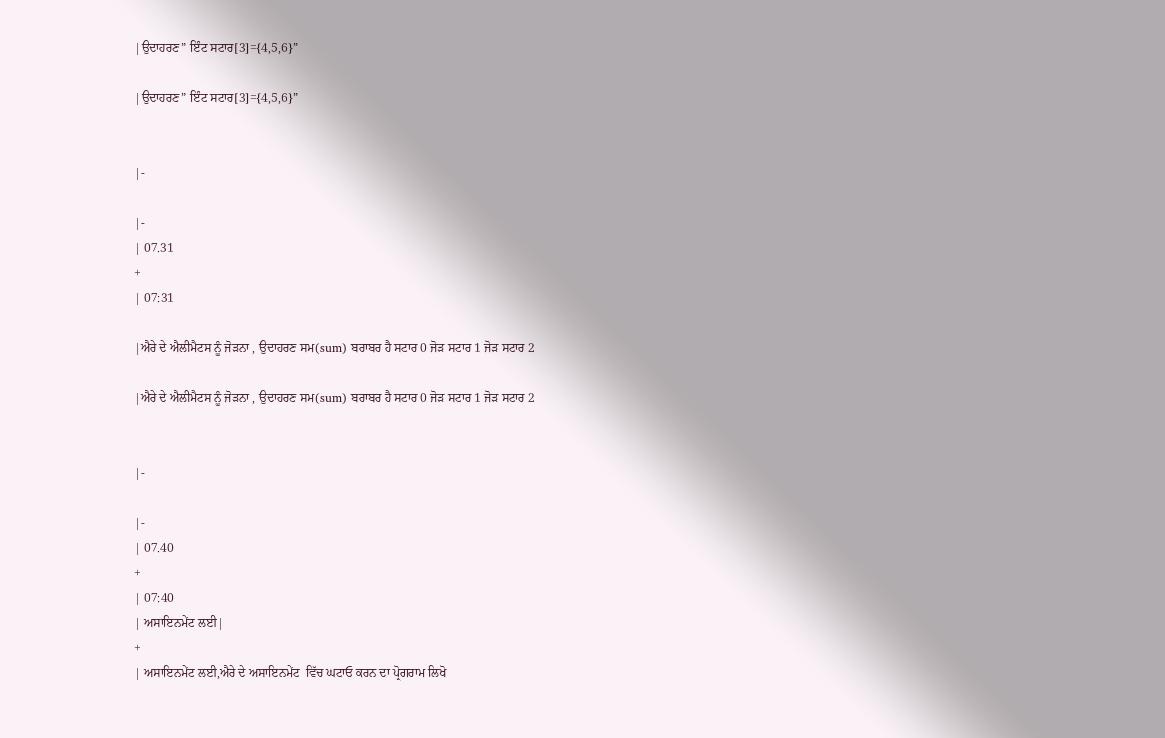|ਉਦਾਹਰਣ” ਇੰਟ ਸਟਾਰ[3]={4,5,6}”

|ਉਦਾਹਰਣ” ਇੰਟ ਸਟਾਰ[3]={4,5,6}”


|-

|-
| 07.31
+
| 07:31

|ਐਰੇ ਦੇ ਐਲੀਮੈਟਸ ਨੂੰ ਜੋੜਨਾ , ਉਦਾਹਰਣ ਸਮ(sum) ਬਰਾਬਰ ਹੈ ਸਟਾਰ 0 ਜੋੜ ਸਟਾਰ 1 ਜੋੜ ਸਟਾਰ 2

|ਐਰੇ ਦੇ ਐਲੀਮੈਟਸ ਨੂੰ ਜੋੜਨਾ , ਉਦਾਹਰਣ ਸਮ(sum) ਬਰਾਬਰ ਹੈ ਸਟਾਰ 0 ਜੋੜ ਸਟਾਰ 1 ਜੋੜ ਸਟਾਰ 2


|-

|-
| 07.40
+
| 07:40
| ਅਸਾਇਨਮੇਂਟ ਲਈ|
+
| ਅਸਾਇਨਮੇਂਟ ਲਈ,ਐਰੇ ਦੇ ਅਸਾਇਨਮੇਂਟ  ਵਿੱਚ ਘਟਾਓ ਕਰਨ ਦਾ ਪ੍ਰੋਗਰਾਮ ਲਿਖੋ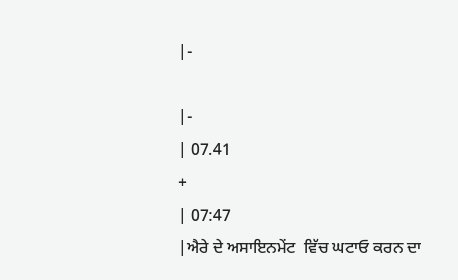|-

|-
| 07.41
+
| 07:47
|ਐਰੇ ਦੇ ਅਸਾਇਨਮੇਂਟ  ਵਿੱਚ ਘਟਾਓ ਕਰਨ ਦਾ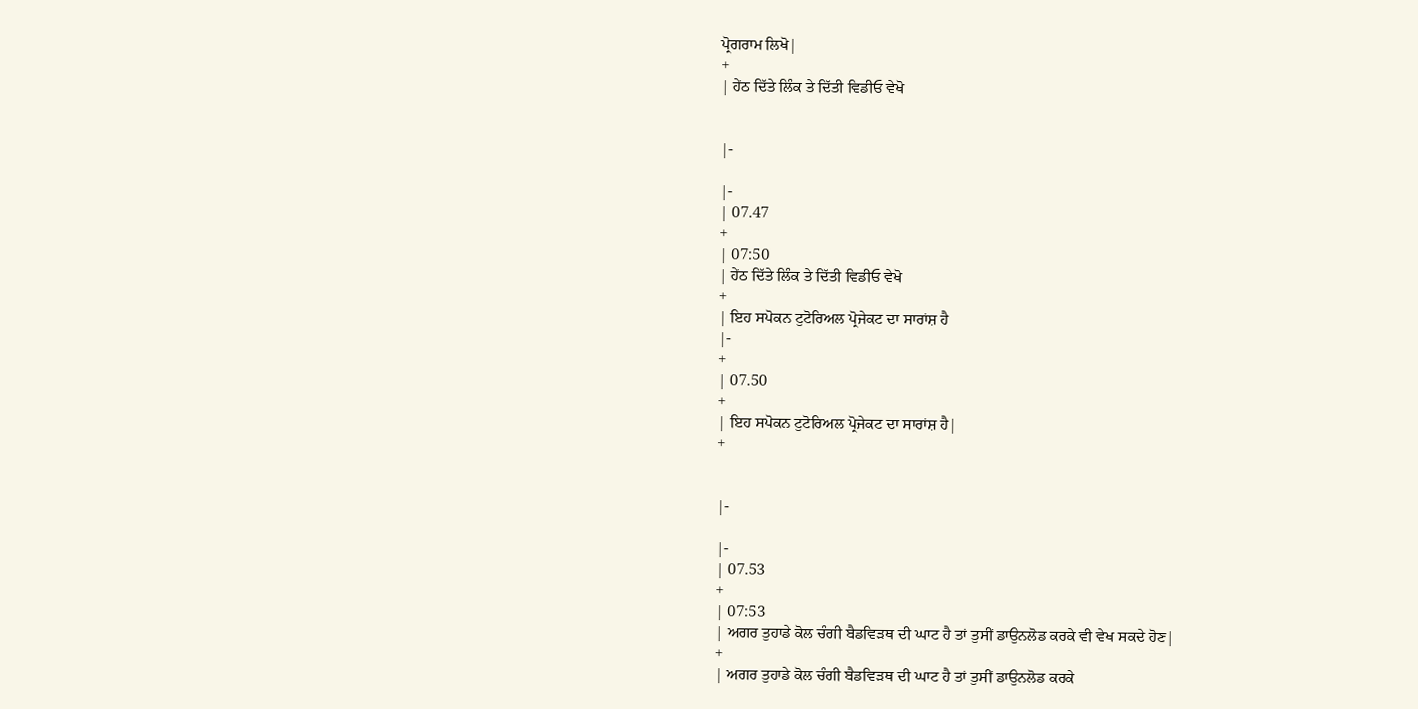ਪ੍ਰੋਗਰਾਮ ਲਿਖੋ|
+
| ਹੇਂਠ ਦਿੱਤੇ ਲਿੰਕ ਤੇ ਦਿੱਤੀ ਵਿਡੀਓ ਵੇਖੋ


|-

|-
| 07.47
+
| 07:50
| ਹੇਂਠ ਦਿੱਤੇ ਲਿੰਕ ਤੇ ਦਿੱਤੀ ਵਿਡੀਓ ਵੇਖੋ
+
| ਇਹ ਸਪੋਕਨ ਟੁਟੋਰਿਅਲ ਪ੍ਰੋਜੇਕਟ ਦਾ ਸਾਰਾਂਸ਼ ਹੈ
|-
+
| 07.50
+
| ਇਹ ਸਪੋਕਨ ਟੁਟੋਰਿਅਲ ਪ੍ਰੋਜੇਕਟ ਦਾ ਸਾਰਾਂਸ਼ ਹੈ|
+


|-

|-
| 07.53
+
| 07:53
| ਅਗਰ ਤੁਹਾਡੇ ਕੋਲ ਚੰਗੀ ਬੈਡਵਿੜਥ ਦੀ ਘਾਟ ਹੈ ਤਾਂ ਤੁਸੀਂ ਡਾਉਨਲੋਡ ਕਰਕੇ ਵੀ ਵੇਖ ਸਕਦੇ ਹੋਣ|
+
| ਅਗਰ ਤੁਹਾਡੇ ਕੋਲ ਚੰਗੀ ਬੈਡਵਿੜਥ ਦੀ ਘਾਟ ਹੈ ਤਾਂ ਤੁਸੀਂ ਡਾਉਨਲੋਡ ਕਰਕੇ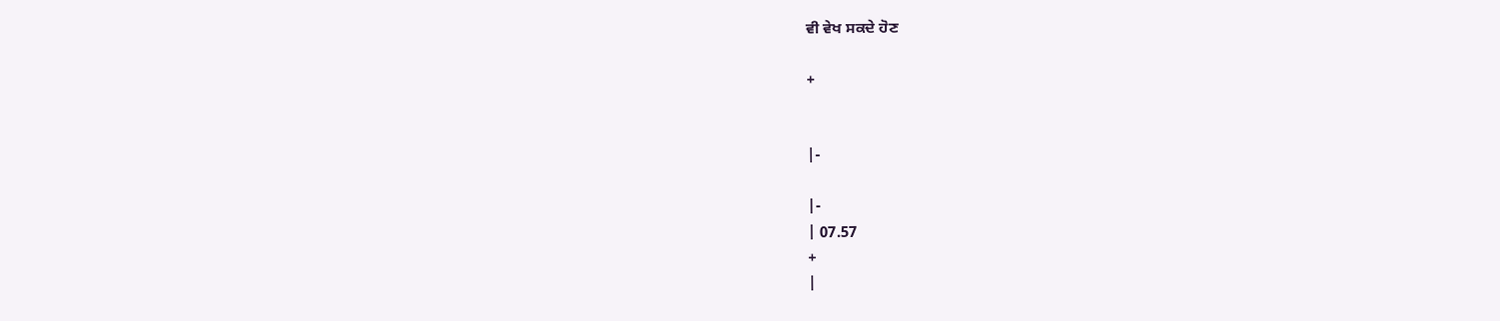ਵੀ ਵੇਖ ਸਕਦੇ ਹੋਣ

+


|-

|-
| 07.57
+
|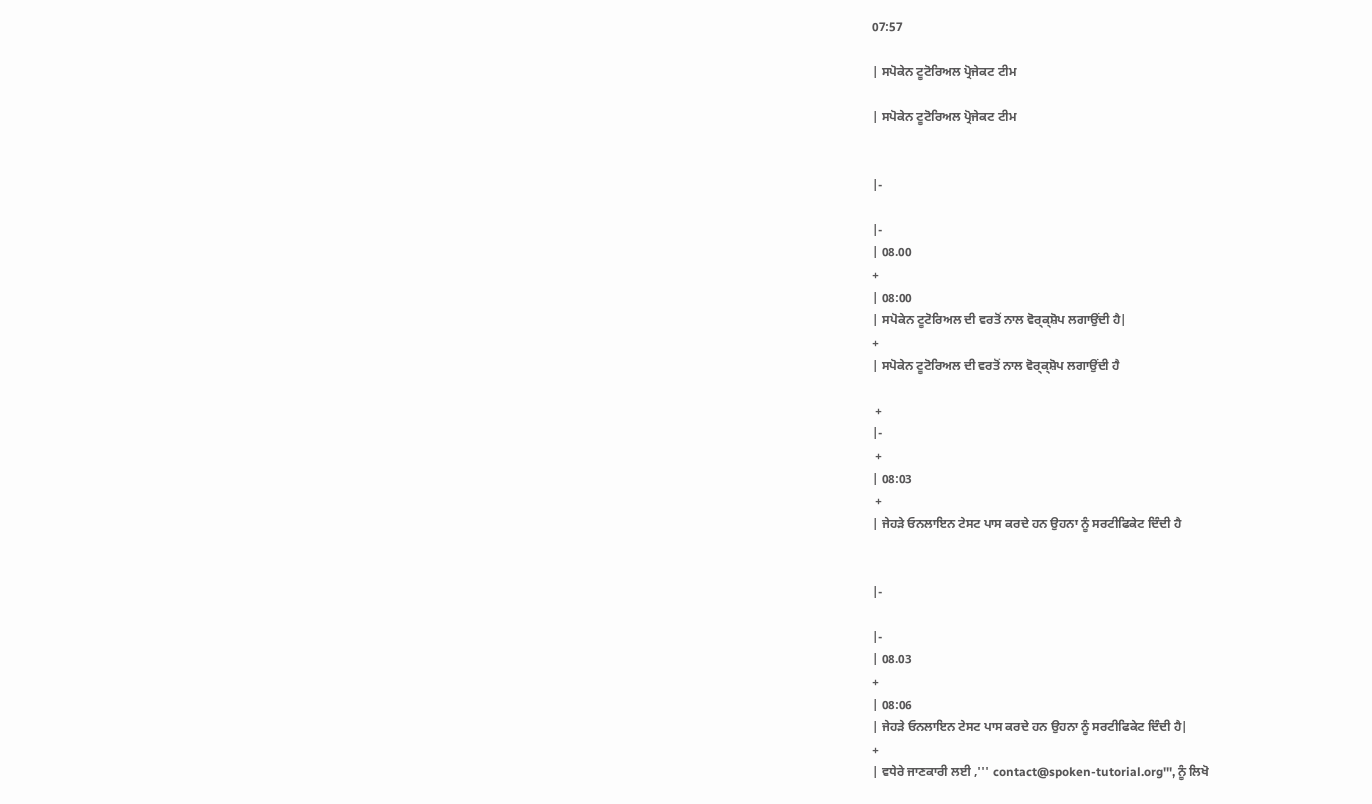07:57

| ਸਪੋਕੇਨ ਟੂਟੋਰਿਅਲ ਪ੍ਰੋਜੇਕਟ ਟੀਮ

| ਸਪੋਕੇਨ ਟੂਟੋਰਿਅਲ ਪ੍ਰੋਜੇਕਟ ਟੀਮ


|-

|-
| 08.00
+
| 08:00
| ਸਪੋਕੇਨ ਟੂਟੋਰਿਅਲ ਦੀ ਵਰਤੋਂ ਨਾਲ ਵੋਰ੍ਕ੍ਸ਼ੋਪ ਲਗਾਉਂਦੀ ਹੈ|
+
| ਸਪੋਕੇਨ ਟੂਟੋਰਿਅਲ ਦੀ ਵਰਤੋਂ ਨਾਲ ਵੋਰ੍ਕ੍ਸ਼ੋਪ ਲਗਾਉਂਦੀ ਹੈ

 +
|-
 +
| 08:03
 +
| ਜੇਹੜੇ ਓਨਲਾਇਨ ਟੇਸਟ ਪਾਸ ਕਰਦੇ ਹਨ ਉਹਨਾ ਨੂੰ ਸਰਟੀਫਿਕੇਟ ਦਿੰਦੀ ਹੈ


|-

|-
| 08.03
+
| 08:06
| ਜੇਹੜੇ ਓਨਲਾਇਨ ਟੇਸਟ ਪਾਸ ਕਰਦੇ ਹਨ ਉਹਨਾ ਨੂੰ ਸਰਟੀਫਿਕੇਟ ਦਿੰਦੀ ਹੈ|
+
| ਵਧੇਰੇ ਜਾਣਕਾਰੀ ਲਈ ,''' contact@spoken-tutorial.org''', ਨੂੰ ਲਿਖੋ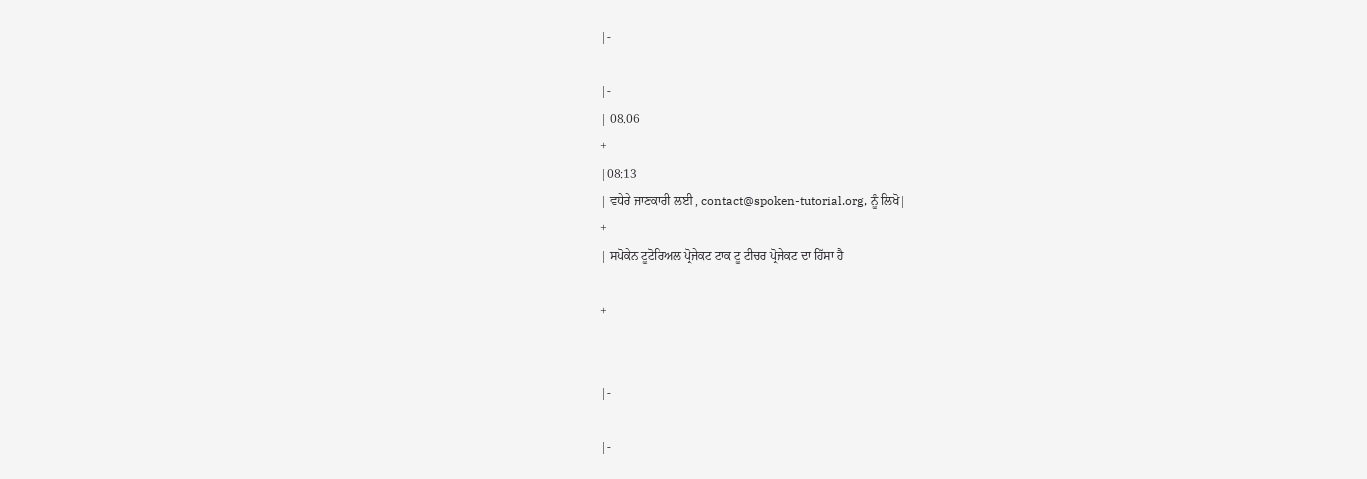|-

|-
| 08.06
+
|08:13
| ਵਧੇਰੇ ਜਾਣਕਾਰੀ ਲਈ , contact@spoken-tutorial.org, ਨੂੰ ਲਿਖੋ|
+
| ਸਪੋਕੇਨ ਟੂਟੋਰਿਅਲ ਪ੍ਰੋਜੇਕਟ ਟਾਕ ਟੂ ਟੀਚਰ ਪ੍ਰੋਜੇਕਟ ਦਾ ਹਿੱਸਾ ਹੈ

+


|-

|-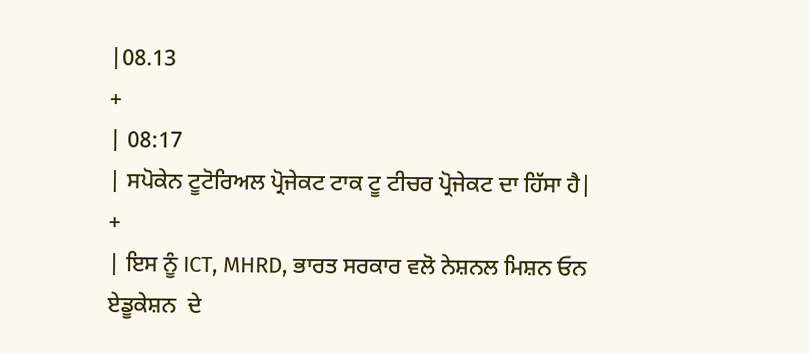|08.13
+
| 08:17
| ਸਪੋਕੇਨ ਟੂਟੋਰਿਅਲ ਪ੍ਰੋਜੇਕਟ ਟਾਕ ਟੂ ਟੀਚਰ ਪ੍ਰੋਜੇਕਟ ਦਾ ਹਿੱਸਾ ਹੈ|
+
| ਇਸ ਨੂੰ ICT, MHRD, ਭਾਰਤ ਸਰਕਾਰ ਵਲੋ ਨੇਸ਼ਨਲ ਮਿਸ਼ਨ ਓਨ ਏਡੂਕੇਸ਼ਨ  ਦੇ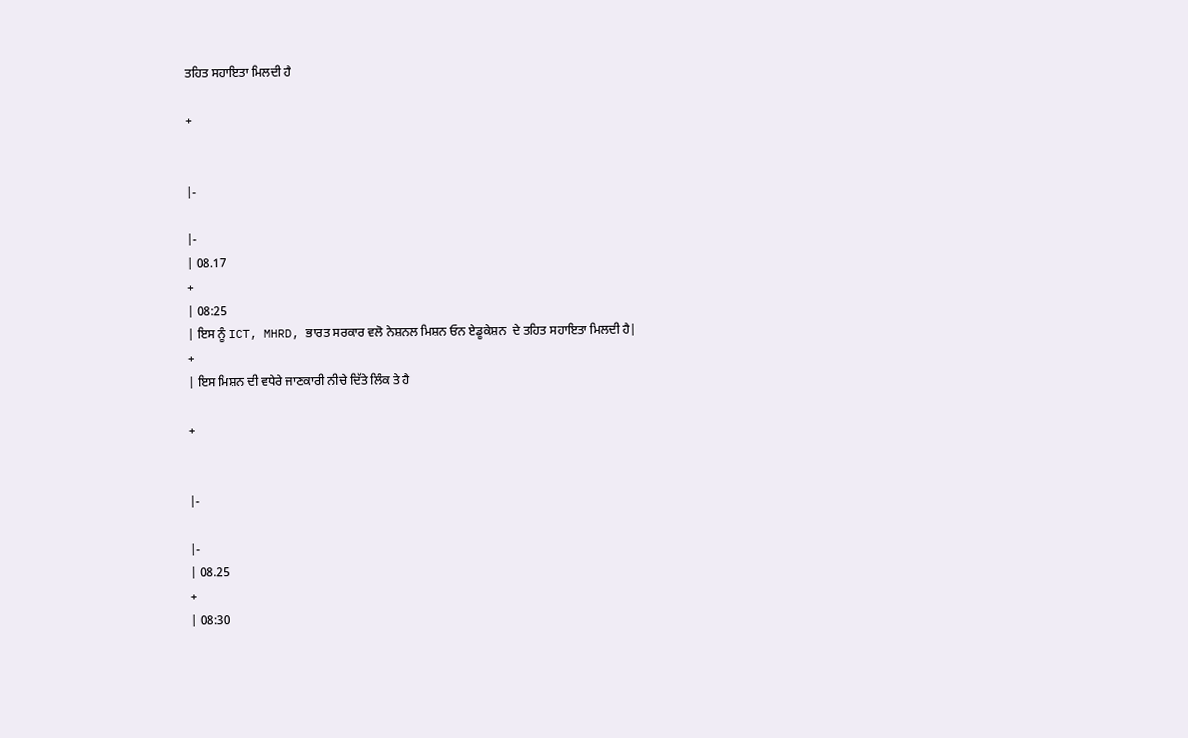ਤਹਿਤ ਸਹਾਇਤਾ ਮਿਲਦੀ ਹੈ

+


|-

|-
| 08.17
+
| 08:25
| ਇਸ ਨੂੰ ICT, MHRD, ਭਾਰਤ ਸਰਕਾਰ ਵਲੋ ਨੇਸ਼ਨਲ ਮਿਸ਼ਨ ਓਨ ਏਡੂਕੇਸ਼ਨ  ਦੇ ਤਹਿਤ ਸਹਾਇਤਾ ਮਿਲਦੀ ਹੈ|
+
| ਇਸ ਮਿਸ਼ਨ ਦੀ ਵਧੇਰੇ ਜਾਣਕਾਰੀ ਨੀਚੇ ਦਿੱਤੇ ਲਿੰਕ ਤੇ ਹੈ

+


|-

|-
| 08.25
+
| 08:30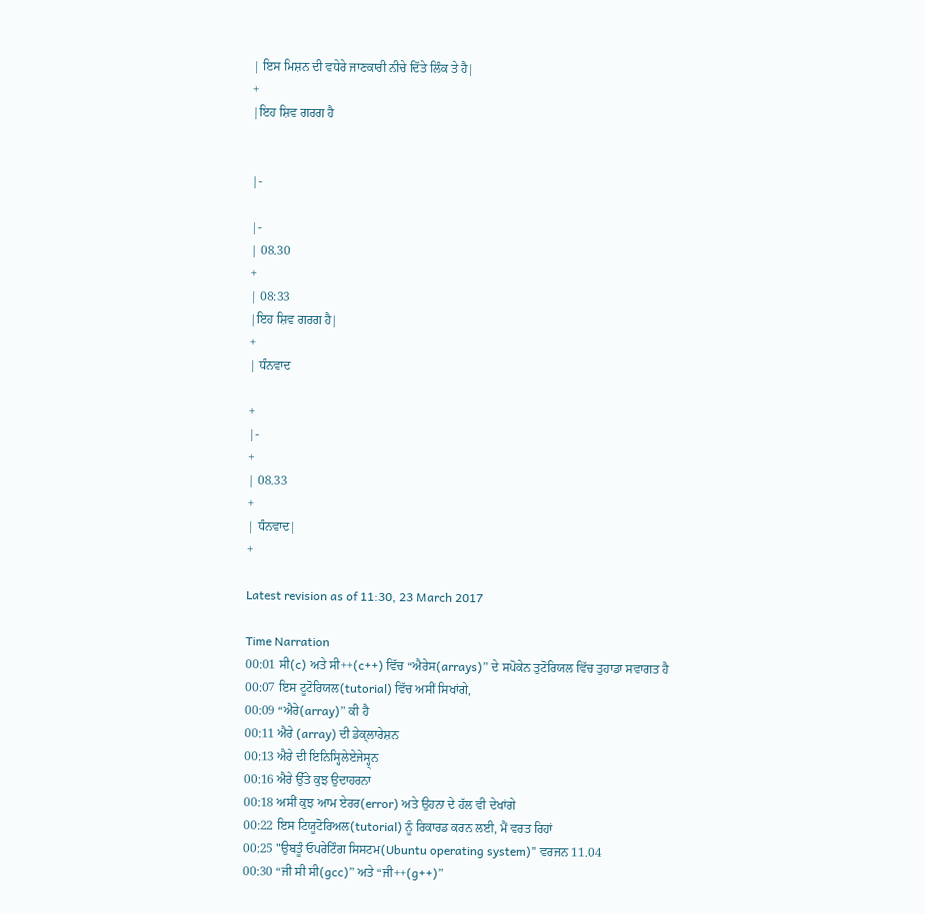| ਇਸ ਮਿਸ਼ਨ ਦੀ ਵਧੇਰੇ ਜਾਣਕਾਰੀ ਨੀਚੇ ਦਿੱਤੇ ਲਿੰਕ ਤੇ ਹੈ|
+
|ਇਹ ਸ਼ਿਵ ਗਰਗ ਹੈ


|-

|-
| 08.30
+
| 08:33
|ਇਹ ਸ਼ਿਵ ਗਰਗ ਹੈ|
+
| ਧੰਨਵਾਦ

+
|-
+
| 08.33
+
| ਧੰਨਵਾਦ|
+

Latest revision as of 11:30, 23 March 2017

Time Narration
00:01 ਸੀ(c) ਅਤੇ ਸੀ++(c++) ਵਿੱਚ “ਐਰੇਸ(arrays)” ਦੇ ਸਪੋਕੇਨ ਤੁਟੋਰਿਯਲ ਵਿੱਚ ਤੁਹਾਡਾ ਸਵਾਗਤ ਹੈ
00:07 ਇਸ ਟੂਟੋਰਿਯਲ(tutorial) ਵਿੱਚ ਅਸੀਂ ਸਿਖਾਂਗੇ,
00:09 “ਐਰੇ(array)” ਕੀ ਹੈ
00:11 ਐਰੇ (array) ਦੀ ਡੇਕ੍ਲਾਰੇਸ਼ਨ
00:13 ਐਰੇ ਦੀ ਇਨਿਸ੍ਹਿਲੇਏਜੇਸ੍ਹ੍ਨ
00:16 ਐਰੇ ਉੱਤੇ ਕੁਝ ਉਦਾਹਰਨਾ
00:18 ਅਸੀਂ ਕੁਝ ਆਮ ਏਰਰ(error) ਅਤੇ ਉਹਨਾ ਦੇ ਹੱਲ ਵੀ ਦੇਖਾਂਗੇ
00:22 ਇਸ ਟਿਯੂਟੋਰਿਅਲ(tutorial) ਨੂੰ ਰਿਕਾਰਡ ਕਰਨ ਲਈ, ਮੈਂ ਵਰਤ ਰਿਹਾਂ
00:25 "ਉਬਤੂੰ ਓਪਰੇਟਿੰਗ ਸਿਸਟਮ(Ubuntu operating system)" ਵਰਜਨ 11.04
00:30 “ਜੀ ਸੀ ਸੀ(gcc)” ਅਤੇ “ਜੀ++(g++)”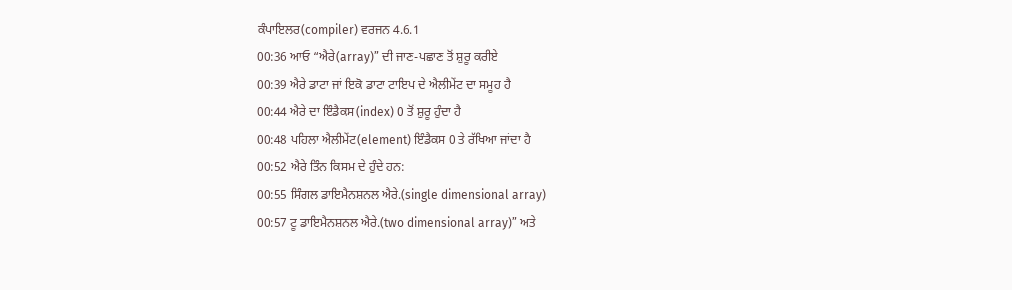ਕੰਪਾਇਲਰ(compiler) ਵਰਜਨ 4.6.1
00:36 ਆਓ “ਐਰੇ(array)” ਦੀ ਜਾਣ-ਪਛਾਣ ਤੋਂ ਸ਼ੁਰੂ ਕਰੀਏ
00:39 ਐਰੇ ਡਾਟਾ ਜਾਂ ਇਕੋ ਡਾਟਾ ਟਾਇਪ ਦੇ ਐਲੀਮੇਂਟ ਦਾ ਸਮੂਹ ਹੈ
00:44 ਐਰੇ ਦਾ ਇੰਡੈਕਸ(index) 0 ਤੋਂ ਸ਼ੁਰੂ ਹੁੰਦਾ ਹੈ
00:48 ਪਹਿਲਾ ਐਲੀਮੇਂਟ(element) ਇੰਡੈਕਸ 0 ਤੇ ਰੱਖਿਆ ਜਾਂਦਾ ਹੈ
00:52 ਐਰੇ ਤਿੰਨ ਕਿਸਮ ਦੇ ਹੁੰਦੇ ਹਨ:
00:55 ਸਿੰਗਲ ਡਾਇਮੈਨਸ਼ਨਲ ਐਰੇ.(single dimensional array)
00:57 ਟੂ ਡਾਇਮੈਨਸ਼ਨਲ ਐਰੇ.(two dimensional array)” ਅਤੇ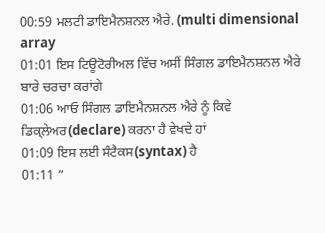00:59 ਮਲਟੀ ਡਾਇਮੈਨਸ਼ਨਲ ਐਰੇ. (multi dimensional array
01:01 ਇਸ ਟਿਊਟੋਰੀਅਲ ਵਿੱਚ ਅਸੀਂ ਸਿੰਗਲ ਡਾਇਮੈਨਸ਼ਨਲ ਐਰੇ ਬਾਰੇ ਚਰਚਾ ਕਰਾਂਗੇ
01:06 ਆਓ ਸਿੰਗਲ ਡਾਇਮੈਨਸ਼ਨਲ ਐਰੇ ਨੂੰ ਕਿਵੇ ਡਿਕ੍ਲੇਅਰ(declare) ਕਰਨਾ ਹੈ ਵੇਖਦੇ ਹਾਂ
01:09 ਇਸ ਲਈ ਸੰਟੈਕਸ(syntax) ਹੈ
01:11 ”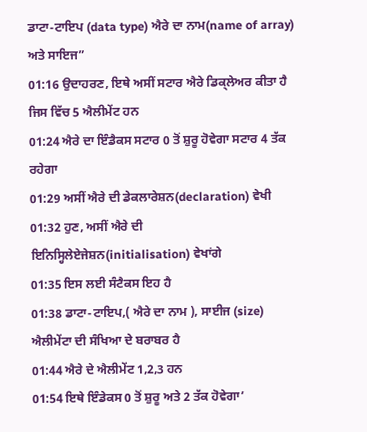ਡਾਟਾ-ਟਾਇਪ (data type) ਐਰੇ ਦਾ ਨਾਮ(name of array) ਅਤੇ ਸਾਇਜ”
01:16 ਉਦਾਹਰਣ, ਇਥੇ ਅਸੀਂ ਸਟਾਰ ਐਰੇ ਡਿਕ੍ਲੇਅਰ ਕੀਤਾ ਹੈ ਜਿਸ ਵਿੱਚ 5 ਐਲੀਮੇਂਟ ਹਨ
01:24 ਐਰੇ ਦਾ ਇੰਡੈਕਸ ਸਟਾਰ 0 ਤੋਂ ਸ਼ੁਰੂ ਹੋਵੇਗਾ ਸਟਾਰ 4 ਤੱਕ ਰਹੇਗਾ
01:29 ਅਸੀਂ ਐਰੇ ਦੀ ਡੇਕਲਾਰੇਸ਼ਨ(declaration) ਵੇਖੀ
01:32 ਹੁਣ, ਅਸੀਂ ਐਰੇ ਦੀ ਇਨਿਸ੍ਹਿਲੇਏਜੇਸ਼ਨ(initialisation) ਵੇਖਾਂਗੇ
01:35 ਇਸ ਲਈ ਸੰਟੈਕਸ ਇਹ ਹੈ
01:38 ਡਾਟਾ-ਟਾਇਪ,( ਐਰੇ ਦਾ ਨਾਮ ), ਸਾਈਜ (size) ਐਲੀਮੇਂਟਾ ਦੀ ਸੰਖਿਆ ਦੇ ਬਰਾਬਰ ਹੈ
01:44 ਐਰੇ ਦੇ ਐਲੀਮੇਂਟ 1,2,3 ਹਨ
01:54 ਇਥੇ ਇੰਡੇਕਸ 0 ਤੋਂ ਸ਼ੁਰੂ ਅਤੇ 2 ਤੱਕ ਹੋਵੇਗਾ’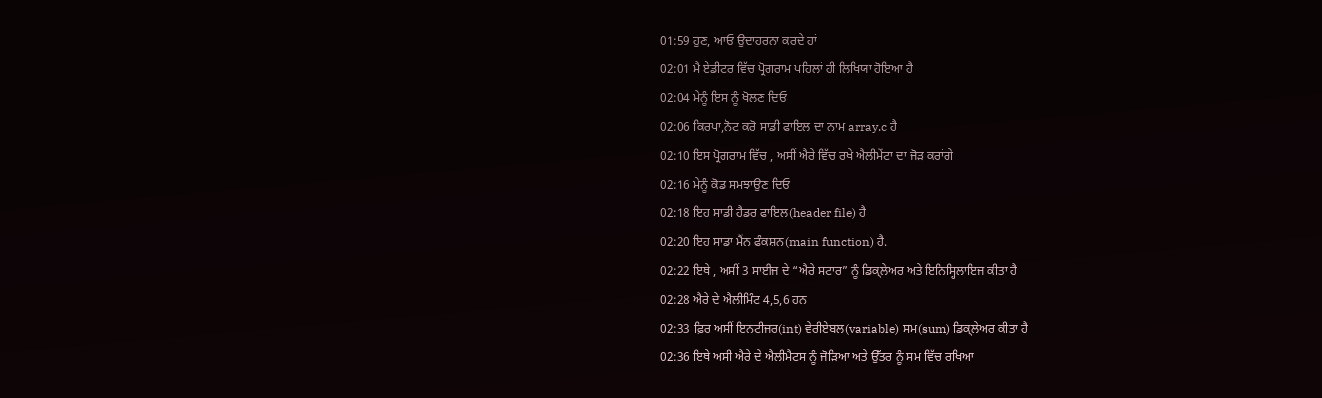01:59 ਹੁਣ, ਆਓ ਉਦਾਹਰਨਾ ਕਰਦੇ ਹਾਂ
02:01 ਮੈ ਏਡੀਟਰ ਵਿੱਚ ਪ੍ਰੋਗਰਾਮ ਪਹਿਲਾਂ ਹੀ ਲਿਖਿਯਾ ਹੋਇਆ ਹੈ
02:04 ਮੇਨੂੰ ਇਸ ਨੂੰ ਖੋਲਣ ਦਿਓ
02:06 ਕਿਰਪਾ,ਨੋਟ ਕਰੋ ਸਾਡੀ ਫਾਇਲ ਦਾ ਨਾਮ array.c ਹੈ
02:10 ਇਸ ਪ੍ਰੋਗਰਾਮ ਵਿੱਚ , ਅਸੀਂ ਐਰੇ ਵਿੱਚ ਰਖੇ ਐਲੀਮੇਂਟਾ ਦਾ ਜੋੜ ਕਰਾਂਗੇ
02:16 ਮੇਨੂੰ ਕੋਡ ਸਮਝਾਉਣ ਦਿਓ
02:18 ਇਹ ਸਾਡੀ ਹੈਡਰ ਫਾਇਲ(header file) ਹੈ
02:20 ਇਹ ਸਾਡਾ ਮੈਂਨ ਫੰਕਸ਼ਨ(main function) ਹੈ.
02:22 ਇਥੇ , ਅਸੀਂ 3 ਸਾਈਜ ਦੇ “ਐਰੇ ਸਟਾਰ” ਨੂੰ ਡਿਕ੍ਲੇਅਰ ਅਤੇ ਇਨਿਸ੍ਹਿਲਾਇਜ ਕੀਤਾ ਹੈ
02:28 ਐਰੇ ਦੇ ਐਲੀਮਿੰਟ 4,5,6 ਹਨ
02:33 ਫ਼ਿਰ ਅਸੀਂ ਇਨਟੀਜਰ(int) ਵੇਰੀਏਬਲ(variable) ਸਮ(sum) ਡਿਕ੍ਲੇਅਰ ਕੀਤਾ ਹੈ
02:36 ਇਥੇ ਅਸੀ ਐਰੇ ਦੇ ਐਲੀਮੈਟਸ ਨੂੰ ਜੋੜਿਆ ਅਤੇ ਉੱਤਰ ਨੂੰ ਸਮ ਵਿੱਚ ਰਖਿਆ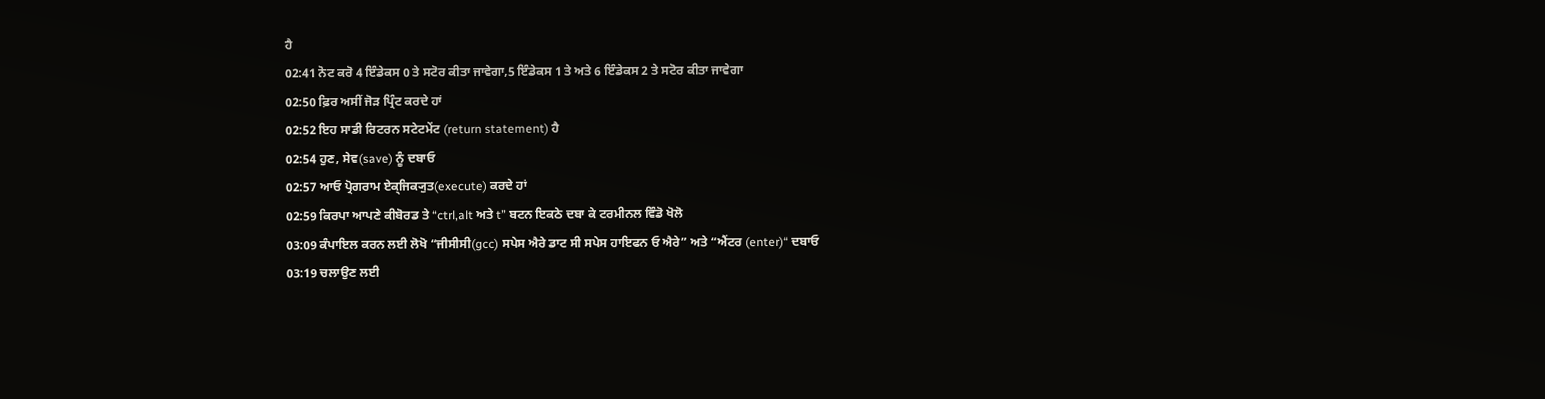ਹੈ
02:41 ਨੋਟ ਕਰੋ 4 ਇੰਡੇਕਸ 0 ਤੇ ਸਟੋਰ ਕੀਤਾ ਜਾਵੇਗਾ,5 ਇੰਡੇਕਸ 1 ਤੇ ਅਤੇ 6 ਇੰਡੇਕਸ 2 ਤੇ ਸਟੋਰ ਕੀਤਾ ਜਾਵੇਗਾ
02:50 ਫ਼ਿਰ ਅਸੀਂ ਜੋੜ ਪ੍ਰਿੰਟ ਕਰਦੇ ਹਾਂ
02:52 ਇਹ ਸਾਡੀ ਰਿਟਰਨ ਸਟੇਟਮੇਂਟ (return statement) ਹੈ
02:54 ਹੁਣ, ਸੇਵ(save) ਨੂੰ ਦਬਾਓ
02:57 ਆਓ ਪ੍ਰੋਗਰਾਮ ਏਕ੍ਜਿਕ੍ਯੁਤ(execute) ਕਰਦੇ ਹਾਂ
02:59 ਕਿਰਪਾ ਆਪਣੇ ਕੀਬੋਰਡ ਤੇ “ctrl,alt ਅਤੇ t” ਬਟਨ ਇਕਠੇ ਦਬਾ ਕੇ ਟਰਮੀਨਲ ਵਿੰਡੋ ਖੋਲੋ
03:09 ਕੰਪਾਇਲ ਕਰਨ ਲਈ ਲੋਖੋ “ਜੀਸੀਸੀ(gcc) ਸਪੇਸ ਐਰੇ ਡਾਟ ਸੀ ਸਪੇਸ ਹਾਇਫਨ ਓ ਐਰੇ” ਅਤੇ “ਐਂਟਰ (enter)“ ਦਬਾਓ
03:19 ਚਲਾਉਣ ਲਈ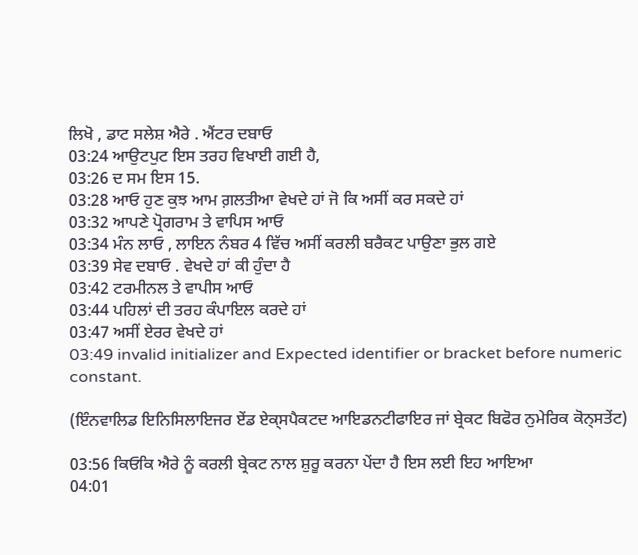ਲਿਖੋ , ਡਾਟ ਸਲੇਸ਼ ਐਰੇ . ਐਂਟਰ ਦਬਾਓ
03:24 ਆਉਟਪੁਟ ਇਸ ਤਰਹ ਵਿਖਾਈ ਗਈ ਹੈ,
03:26 ਦ ਸਮ ਇਸ 15.
03:28 ਆਓ ਹੁਣ ਕੁਝ ਆਮ ਗ਼ਲਤੀਆ ਵੇਖਦੇ ਹਾਂ ਜੋ ਕਿ ਅਸੀਂ ਕਰ ਸਕਦੇ ਹਾਂ
03:32 ਆਪਣੇ ਪ੍ਰੋਗਰਾਮ ਤੇ ਵਾਪਿਸ ਆਓ
03:34 ਮੰਨ ਲਾਓ , ਲਾਇਨ ਨੰਬਰ 4 ਵਿੱਚ ਅਸੀਂ ਕਰਲੀ ਬਰੈਕਟ ਪਾਉਣਾ ਭੁਲ ਗਏ
03:39 ਸੇਵ ਦਬਾਓ . ਵੇਖਦੇ ਹਾਂ ਕੀ ਹੁੰਦਾ ਹੈ
03:42 ਟਰਮੀਨਲ ਤੇ ਵਾਪੀਸ ਆਓ
03:44 ਪਹਿਲਾਂ ਦੀ ਤਰਹ ਕੰਪਾਇਲ ਕਰਦੇ ਹਾਂ
03:47 ਅਸੀਂ ਏਰਰ ਵੇਖਦੇ ਹਾਂ
03:49 invalid initializer and Expected identifier or bracket before numeric constant.

(ਇੰਨਵਾਲਿਡ ਇਨਿਸਿਲਾਇਜਰ ਏਂਡ ਏਕ੍ਸਪੈਕਟਦ ਆਇਡਨਟੀਫਾਇਰ ਜਾਂ ਬ੍ਰੇਕਟ ਬਿਫੋਰ ਨੁਮੇਰਿਕ ਕੋਨ੍ਸਤੇਂਟ)

03:56 ਕਿਓਕਿ ਐਰੇ ਨੂੰ ਕਰਲੀ ਬ੍ਰੇਕਟ ਨਾਲ ਸ਼ੁਰੂ ਕਰਨਾ ਪੇਂਦਾ ਹੈ ਇਸ ਲਈ ਇਹ ਆਇਆ
04:01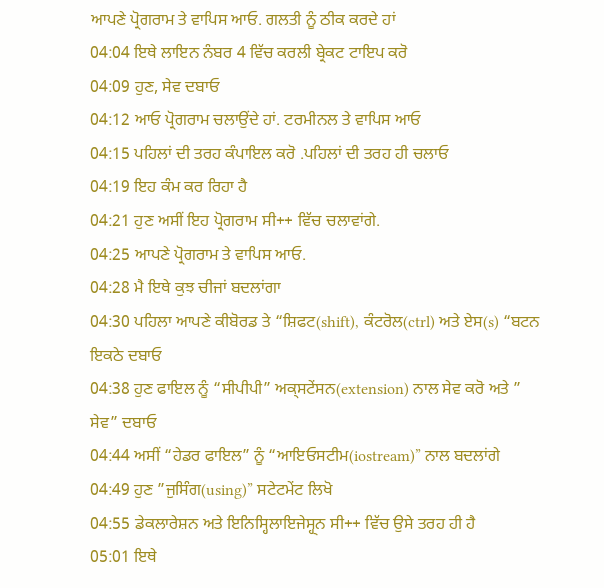ਆਪਣੇ ਪ੍ਰੋਗਰਾਮ ਤੇ ਵਾਪਿਸ ਆਓ. ਗਲਤੀ ਨੂੰ ਠੀਕ ਕਰਦੇ ਹਾਂ
04:04 ਇਥੇ ਲਾਇਨ ਨੰਬਰ 4 ਵਿੱਚ ਕਰਲੀ ਬ੍ਰੇਕਟ ਟਾਇਪ ਕਰੋ
04:09 ਹੁਣ, ਸੇਵ ਦਬਾਓ
04:12 ਆਓ ਪ੍ਰੋਗਰਾਮ ਚਲਾਉਂਦੇ ਹਾਂ. ਟਰਮੀਨਲ ਤੇ ਵਾਪਿਸ ਆਓ
04:15 ਪਹਿਲਾਂ ਦੀ ਤਰਹ ਕੰਪਾਇਲ ਕਰੋ .ਪਹਿਲਾਂ ਦੀ ਤਰਹ ਹੀ ਚਲਾਓ
04:19 ਇਹ ਕੰਮ ਕਰ ਰਿਹਾ ਹੈ
04:21 ਹੁਣ ਅਸੀਂ ਇਹ ਪ੍ਰੋਗਰਾਮ ਸੀ++ ਵਿੱਚ ਚਲਾਵਾਂਗੇ.
04:25 ਆਪਣੇ ਪ੍ਰੋਗਰਾਮ ਤੇ ਵਾਪਿਸ ਆਓ.
04:28 ਮੈ ਇਥੇ ਕੁਝ ਚੀਜਾਂ ਬਦਲਾਂਗਾ
04:30 ਪਹਿਲਾ ਆਪਣੇ ਕੀਬੋਰਡ ਤੇ “ਸ਼ਿਫਟ(shift), ਕੰਟਰੋਲ(ctrl) ਅਤੇ ਏਸ(s) “ਬਟਨ ਇਕਠੇ ਦਬਾਓ
04:38 ਹੁਣ ਫਾਇਲ ਨੂੰ “ਸੀਪੀਪੀ” ਅਕ੍ਸਟੇਂਸਨ(extension) ਨਾਲ ਸੇਵ ਕਰੋ ਅਤੇ ” ਸੇਵ” ਦਬਾਓ
04:44 ਅਸੀਂ “ਹੇਡਰ ਫਾਇਲ” ਨੂੰ “ਆਇਓਸਟੀਮ(iostream)” ਨਾਲ ਬਦਲਾਂਗੇ
04:49 ਹੁਣ ”ਜੁਸਿੰਗ(using)” ਸਟੇਟਮੇਂਟ ਲਿਖੋ
04:55 ਡੇਕਲਾਰੇਸ਼ਨ ਅਤੇ ਇਨਿਸ੍ਹਿਲਾਇਜੇਸ੍ਹ੍ਨ ਸੀ++ ਵਿੱਚ ਉਸੇ ਤਰਹ ਹੀ ਹੈ
05:01 ਇਥੇ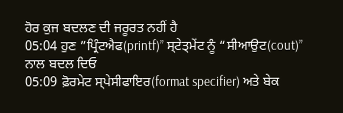ਹੋਰ ਕੁਜ ਬਦਲਣ ਦੀ ਜਰੂਰਤ ਨਹੀਂ ਹੈ
05:04 ਹੁਣ ”ਪ੍ਰਿੰਟਐਫ(printf)” ਸ੍ਟੇਤ੍ਮੇਂਟ ਨੂੰ “ਸੀਆਉਟ(cout)” ਨਾਲ ਬਦਲ ਦਿਓ
05:09 ਫ਼ੋਰਮੇਟ ਸ੍ਪੇਸੀਫਾਇਰ(format specifier) ਅਤੇ ਬੇਕ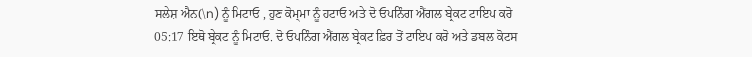ਸਲੇਸ਼ ਐਨ(\n) ਨੂੰ ਮਿਟਾਓ , ਹੁਣ ਕੋਮ੍ਮਾ ਨੂੰ ਹਟਾਓ ਅਤੇ ਦੋ ਓਪਨਿੰਗ ਐਂਗਲ ਬ੍ਰੇਕਟ ਟਾਇਪ ਕਰੋ
05:17 ਇਥੋ ਬ੍ਰੇਕਟ ਨੂੰ ਮਿਟਾਓ. ਦੋ ਓਪਨਿੰਗ ਐਂਗਲ ਬ੍ਰੇਕਟ ਫ਼ਿਰ ਤੋਂ ਟਾਇਪ ਕਰੋ ਅਤੇ ਡਬਲ ਕੋਟਸ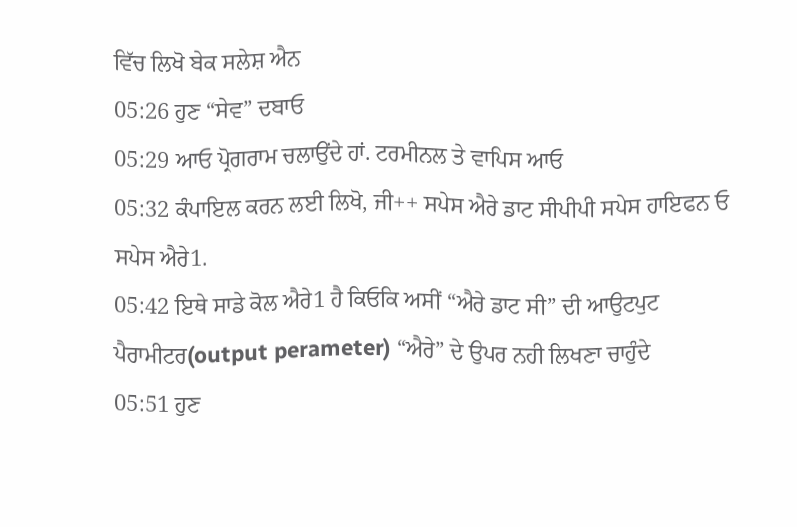ਵਿੱਚ ਲਿਖੋ ਬੇਕ ਸਲੇਸ਼ ਐਨ
05:26 ਹੁਣ “ਸੇਵ” ਦਬਾਓ
05:29 ਆਓ ਪ੍ਰੋਗਰਾਮ ਚਲਾਉਂਦੇ ਹਾਂ. ਟਰਮੀਨਲ ਤੇ ਵਾਪਿਸ ਆਓ
05:32 ਕੰਪਾਇਲ ਕਰਨ ਲਈ ਲਿਖੋ, ਜੀ++ ਸਪੇਸ ਐਰੇ ਡਾਟ ਸੀਪੀਪੀ ਸਪੇਸ ਹਾਇਫਨ ਓ ਸਪੇਸ ਐਰੇ1.
05:42 ਇਥੇ ਸਾਡੇ ਕੋਲ ਐਰੇ1 ਹੈ ਕਿਓਕਿ ਅਸੀਂ “ਐਰੇ ਡਾਟ ਸੀ” ਦੀ ਆਉਟਪੁਟ ਪੈਰਾਮੀਟਰ(output perameter) “ਐਰੇ” ਦੇ ਉਪਰ ਨਹੀ ਲਿਖਣਾ ਚਾਹੁੰਦੇ
05:51 ਹੁਣ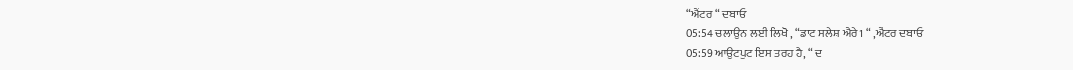“ਐਂਟਰ “ ਦਬਾਓ
05:54 ਚਲਾਉਨ ਲਈ ਲਿਖੋ , “ਡਾਟ ਸਲੇਸ਼ ਐਰੇ1 “ ,ਐਂਟਰ ਦਬਾਓ
05:59 ਆਉਟਪੁਟ ਇਸ ਤਰਹ ਹੈ, “ ਦ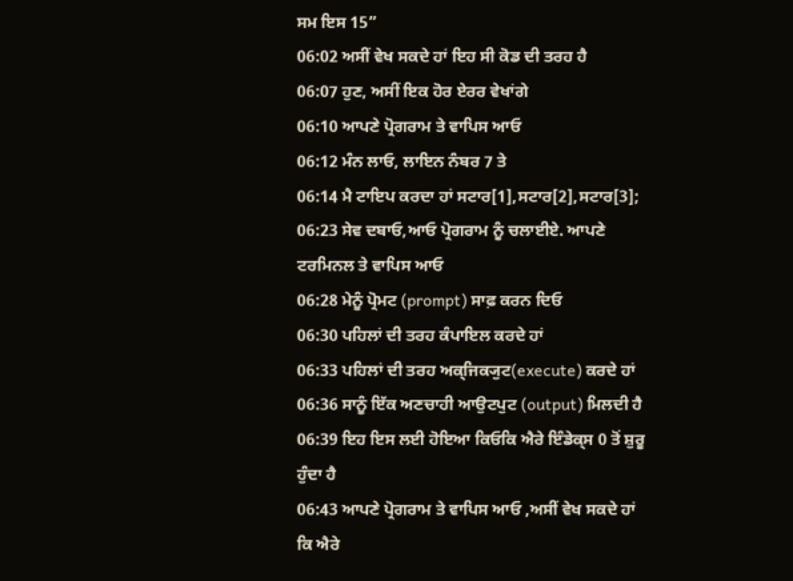ਸਮ ਇਸ 15”
06:02 ਅਸੀਂ ਵੇਖ ਸਕਦੇ ਹਾਂ ਇਹ ਸੀ ਕੋਡ ਦੀ ਤਰਹ ਹੈ
06:07 ਹੁਣ, ਅਸੀਂ ਇਕ ਹੋਰ ਏਰਰ ਵੇਖਾਂਗੇ
06:10 ਆਪਣੇ ਪ੍ਰੋਗਰਾਮ ਤੇ ਵਾਪਿਸ ਆਓ
06:12 ਮੰਨ ਲਾਓ, ਲਾਇਨ ਨੰਬਰ 7 ਤੇ
06:14 ਮੈ ਟਾਇਪ ਕਰਦਾ ਹਾਂ ਸਟਾਰ[1],ਸਟਾਰ[2],ਸਟਾਰ[3];
06:23 ਸੇਵ ਦਬਾਓ,ਆਓ ਪ੍ਰੋਗਰਾਮ ਨੂੰ ਚਲਾਈਏ. ਆਪਣੇ ਟਰਮਿਨਲ ਤੇ ਵਾਪਿਸ ਆਓ
06:28 ਮੇਨੂੰ ਪ੍ਰੋਮਟ (prompt) ਸਾਫ਼ ਕਰਨ ਦਿਓ
06:30 ਪਹਿਲਾਂ ਦੀ ਤਰਹ ਕੰਪਾਇਲ ਕਰਦੇ ਹਾਂ
06:33 ਪਹਿਲਾਂ ਦੀ ਤਰਹ ਅਕ੍ਜਿਕ੍ਯੁਟ(execute) ਕਰਦੇ ਹਾਂ
06:36 ਸਾਨੂੰ ਇੱਕ ਅਣਚਾਹੀ ਆਉਟਪੁਟ (output) ਮਿਲਦੀ ਹੈ
06:39 ਇਹ ਇਸ ਲਈ ਹੋਇਆ ਕਿਓਕਿ ਐਰੇ ਇੰਡੇਕ੍ਸ 0 ਤੋਂ ਸ਼ੁਰੂ ਹੁੰਦਾ ਹੈ
06:43 ਆਪਣੇ ਪ੍ਰੋਗਰਾਮ ਤੇ ਵਾਪਿਸ ਆਓ ,ਅਸੀਂ ਵੇਖ ਸਕਦੇ ਹਾਂ ਕਿ ਐਰੇ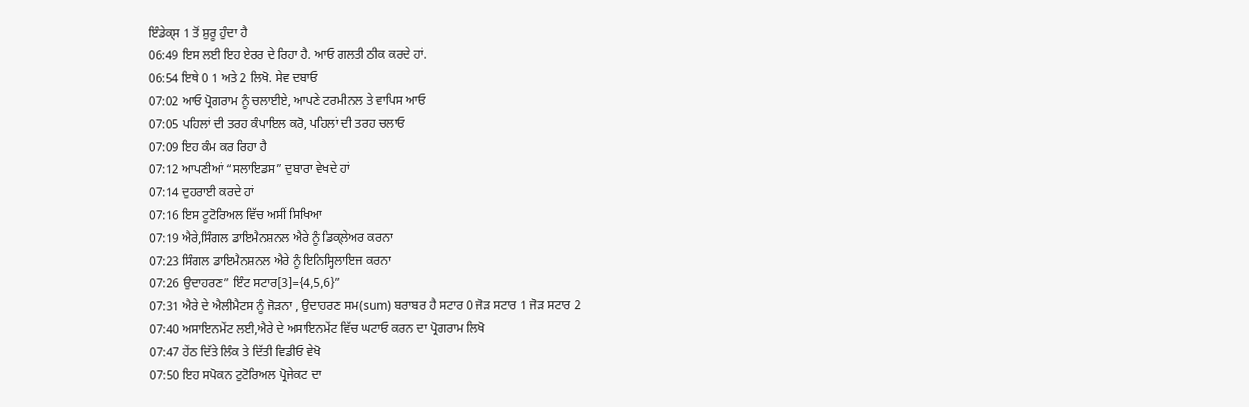ਇੰਡੇਕ੍ਸ 1 ਤੋਂ ਸ਼ੁਰੂ ਹੁੰਦਾ ਹੈ
06:49 ਇਸ ਲਈ ਇਹ ਏਰਰ ਦੇ ਰਿਹਾ ਹੈ. ਆਓ ਗਲਤੀ ਠੀਕ ਕਰਦੇ ਹਾਂ.
06:54 ਇਥੇ 0 1 ਅਤੇ 2 ਲਿਖੋ. ਸੇਵ ਦਬਾਓ
07:02 ਆਓ ਪ੍ਰੋਗਰਾਮ ਨੂੰ ਚਲਾਈਏ, ਆਪਣੇ ਟਰਮੀਨਲ ਤੇ ਵਾਪਿਸ ਆਓ
07:05 ਪਹਿਲਾਂ ਦੀ ਤਰਹ ਕੰਪਾਇਲ ਕਰੋ, ਪਹਿਲਾਂ ਦੀ ਤਰਹ ਚਲਾਓ
07:09 ਇਹ ਕੰਮ ਕਰ ਰਿਹਾ ਹੈ
07:12 ਆਪਣੀਆਂ “ਸਲਾਇਡਸ” ਦੁਬਾਰਾ ਵੇਖਦੇ ਹਾਂ
07:14 ਦੁਹਰਾਈ ਕਰਦੇ ਹਾਂ
07:16 ਇਸ ਟੂਟੋਰਿਅਲ ਵਿੱਚ ਅਸੀਂ ਸਿਖਿਆ
07:19 ਐਰੇ,ਸਿੰਗਲ ਡਾਇਮੈਨਸ਼ਨਲ ਐਰੇ ਨੂੰ ਡਿਕ੍ਲੇਅਰ ਕਰਨਾ
07:23 ਸਿੰਗਲ ਡਾਇਮੈਨਸ਼ਨਲ ਐਰੇ ਨੂੰ ਇਨਿਸ੍ਹਿਲਾਇਜ ਕਰਨਾ
07:26 ਉਦਾਹਰਣ” ਇੰਟ ਸਟਾਰ[3]={4,5,6}”
07:31 ਐਰੇ ਦੇ ਐਲੀਮੈਟਸ ਨੂੰ ਜੋੜਨਾ , ਉਦਾਹਰਣ ਸਮ(sum) ਬਰਾਬਰ ਹੈ ਸਟਾਰ 0 ਜੋੜ ਸਟਾਰ 1 ਜੋੜ ਸਟਾਰ 2
07:40 ਅਸਾਇਨਮੇਂਟ ਲਈ,ਐਰੇ ਦੇ ਅਸਾਇਨਮੇਂਟ ਵਿੱਚ ਘਟਾਓ ਕਰਨ ਦਾ ਪ੍ਰੋਗਰਾਮ ਲਿਖੋ
07:47 ਹੇਂਠ ਦਿੱਤੇ ਲਿੰਕ ਤੇ ਦਿੱਤੀ ਵਿਡੀਓ ਵੇਖੋ
07:50 ਇਹ ਸਪੋਕਨ ਟੁਟੋਰਿਅਲ ਪ੍ਰੋਜੇਕਟ ਦਾ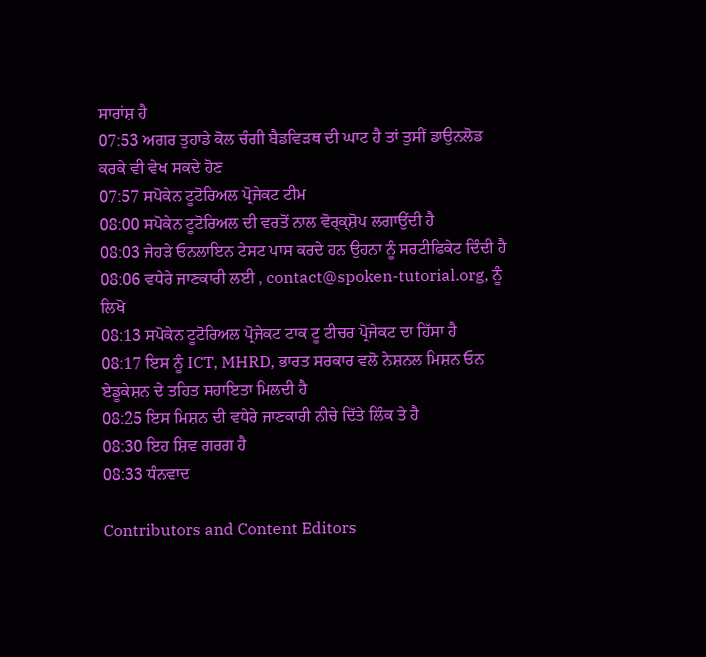ਸਾਰਾਂਸ਼ ਹੈ
07:53 ਅਗਰ ਤੁਹਾਡੇ ਕੋਲ ਚੰਗੀ ਬੈਡਵਿੜਥ ਦੀ ਘਾਟ ਹੈ ਤਾਂ ਤੁਸੀਂ ਡਾਉਨਲੋਡ ਕਰਕੇ ਵੀ ਵੇਖ ਸਕਦੇ ਹੋਣ
07:57 ਸਪੋਕੇਨ ਟੂਟੋਰਿਅਲ ਪ੍ਰੋਜੇਕਟ ਟੀਮ
08:00 ਸਪੋਕੇਨ ਟੂਟੋਰਿਅਲ ਦੀ ਵਰਤੋਂ ਨਾਲ ਵੋਰ੍ਕ੍ਸ਼ੋਪ ਲਗਾਉਂਦੀ ਹੈ
08:03 ਜੇਹੜੇ ਓਨਲਾਇਨ ਟੇਸਟ ਪਾਸ ਕਰਦੇ ਹਨ ਉਹਨਾ ਨੂੰ ਸਰਟੀਫਿਕੇਟ ਦਿੰਦੀ ਹੈ
08:06 ਵਧੇਰੇ ਜਾਣਕਾਰੀ ਲਈ , contact@spoken-tutorial.org, ਨੂੰ ਲਿਖੋ
08:13 ਸਪੋਕੇਨ ਟੂਟੋਰਿਅਲ ਪ੍ਰੋਜੇਕਟ ਟਾਕ ਟੂ ਟੀਚਰ ਪ੍ਰੋਜੇਕਟ ਦਾ ਹਿੱਸਾ ਹੈ
08:17 ਇਸ ਨੂੰ ICT, MHRD, ਭਾਰਤ ਸਰਕਾਰ ਵਲੋ ਨੇਸ਼ਨਲ ਮਿਸ਼ਨ ਓਨ ਏਡੂਕੇਸ਼ਨ ਦੇ ਤਹਿਤ ਸਹਾਇਤਾ ਮਿਲਦੀ ਹੈ
08:25 ਇਸ ਮਿਸ਼ਨ ਦੀ ਵਧੇਰੇ ਜਾਣਕਾਰੀ ਨੀਚੇ ਦਿੱਤੇ ਲਿੰਕ ਤੇ ਹੈ
08:30 ਇਹ ਸ਼ਿਵ ਗਰਗ ਹੈ
08:33 ਧੰਨਵਾਦ

Contributors and Content Editors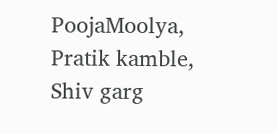PoojaMoolya, Pratik kamble, Shiv garg